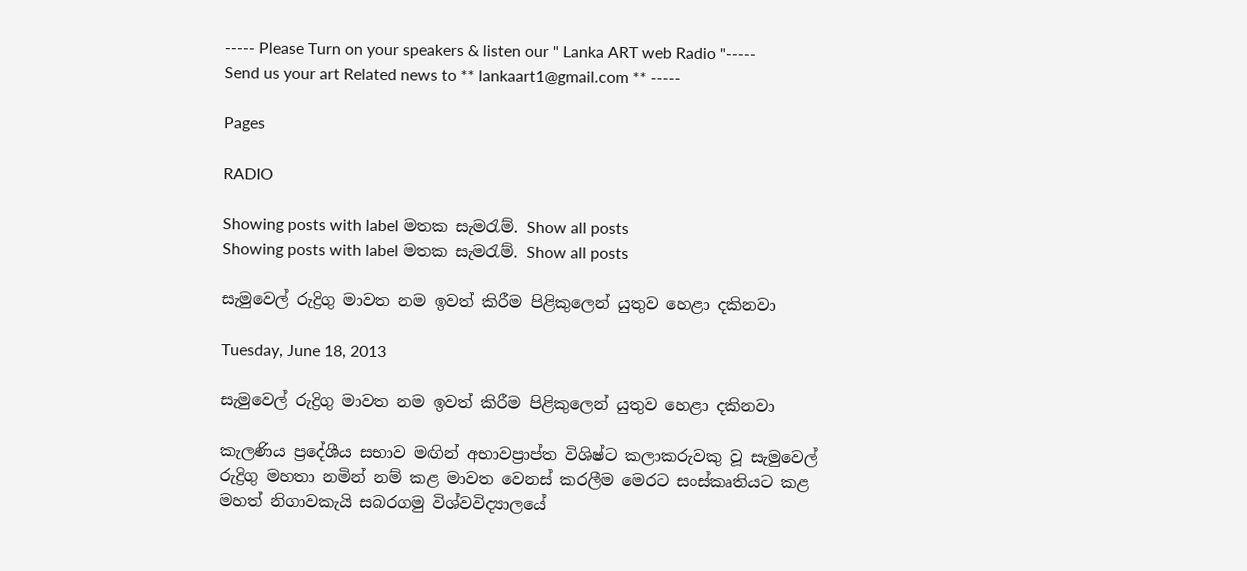----- Please Turn on your speakers & listen our " Lanka ART web Radio "----- Send us your art Related news to ** lankaart1@gmail.com ** -----

Pages

RADIO

Showing posts with label මතක සැමරැම්. Show all posts
Showing posts with label මතක සැමරැම්. Show all posts

සැමුවෙල් රුද්‍රිගු මාවත නම ඉවත් කිරීම පිළිකුලෙන් යුතුව හෙළා දකිනවා

Tuesday, June 18, 2013

සැමුවෙල් රුද්‍රිගු මාවත නම ඉවත් කිරීම පිළිකුලෙන් යුතුව හෙළා දකිනවා

කැලණිය ප්‍රදේශීය සභාව මඟින් අභාවප්‍රාප්ත විශිෂ්ට කලාකරුවකු වූ සැමුවෙල් රුද්‍රිගු මහතා නමින් නම් කළ මාවත වෙනස් කරලීම මෙරට සංස්කෘතියට කළ මහත් නිගාවකැයි සබරගමු විශ්වවිද්‍යාලයේ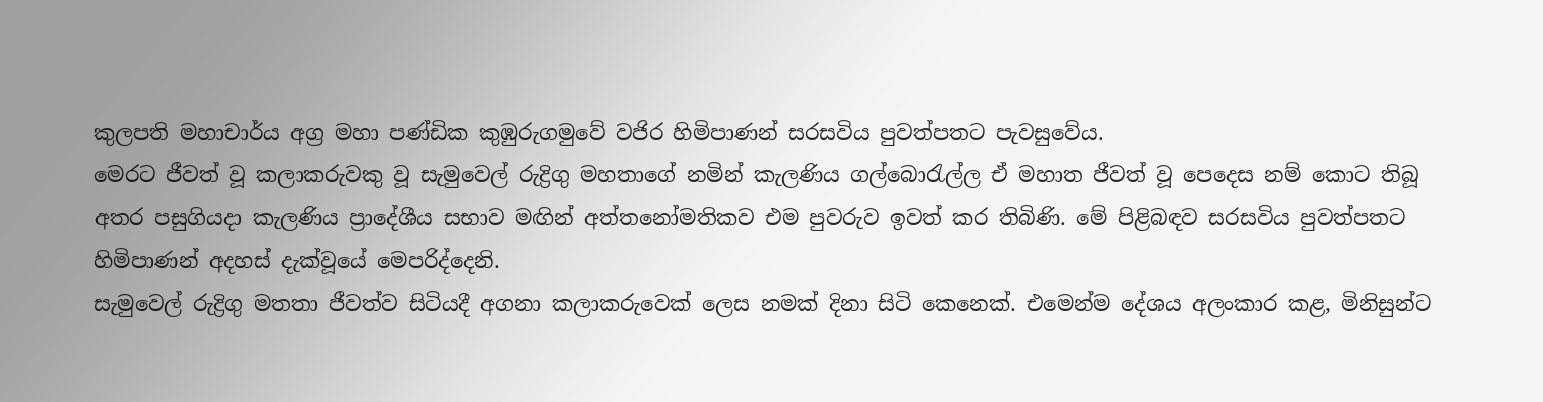කුලපති මහාචාර්ය අග්‍ර මහා පණ්ඩික කුඹුරුගමුවේ වජිර හිමිපාණන් සරසවිය පුවත්පතට පැවසුවේය.
මෙරට ජීවත් වූ කලාකරුවකු වූ සැමුවෙල් රුද්‍රිගු මහතාගේ නමින් කැලණිය ගල්බොරැල්ල ඒ මහාත ජීවත් වූ පෙදෙස නම් කොට තිබූ අතර පසුගියදා කැලණිය ප්‍රාදේශීය සභාව මඟින් අත්තනෝමතිකව එම පුවරුව ඉවත් කර තිබිණි. මේ පිළිබඳව සරසවිය පුවත්පතට හිමිපාණන් අදහස් දැක්වූයේ මෙපරිද්දෙනි.
සැමුවෙල් රුද්‍රිගු මතතා ජීවත්ව සිටියදී අගනා කලාකරුවෙක් ලෙස නමක් දිනා සිටි කෙනෙක්. එමෙන්ම දේශය අලංකාර කළ, මිනිසුන්ට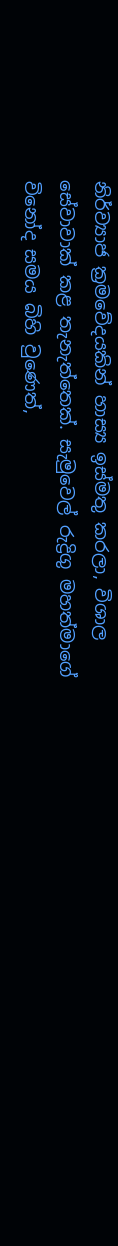නිර්ව්‍යාජ ක්‍රමවේදයකින් හාස්‍ය ඉස්මතු කරලා, විශාල සේවාවාක් කළ තැනැත්තෙක්. සැමුවෙල් රුද්‍රිගු මහත්මාගේ විනෝද සමය බිහි වුණෙත්,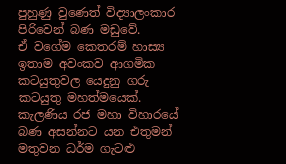පුහුණු වුණෙත් විද්‍යාලංකාර පිරිවෙන් බණ මඩුවේ.
ඒ වගේම කෙතරම් හාස්‍ය ඉතාම අවංකව ආගමික කටයුතුවල යෙදුනු ගරු කටයුතු මහත්මයෙක්. කැලණිය රජ මහා විහාරයේ බණ අසන්නට යන එතුමන් මතුවන ධර්ම ගැටළු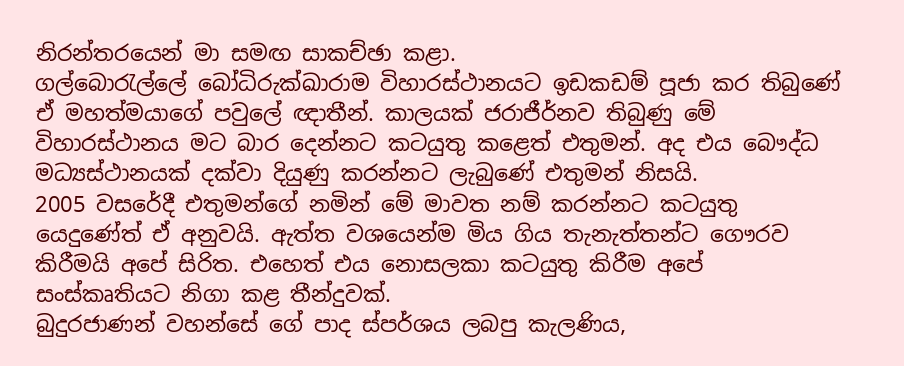නිරන්තරයෙන් මා සමඟ සාකච්ඡා කළා.
ගල්බොරැල්ලේ බෝධිරුක්ඛාරාම විහාරස්ථානයට ඉඩකඩම් පූජා කර තිබුණේ ඒ මහත්මයාගේ පවුලේ ඥාතීන්. කාලයක් ජරාජීර්නව තිබුණු මේ විහාරස්ථානය මට බාර දෙන්නට කටයුතු කළෙත් එතුමන්. අද එය බෞද්ධ මධ්‍යස්ථානයක් දක්වා දියුණු කරන්නට ලැබුණේ එතුමන් නිසයි.
2005 වසරේදී එතුමන්ගේ නමින් මේ මාවත නම් කරන්නට කටයුතු යෙදුණේත් ඒ අනුවයි. ඇත්ත වශයෙන්ම මිය ගිය තැනැත්තන්ට ගෞරව කිරීමයි අපේ සිරිත. එහෙත් එය නොසලකා කටයුතු කිරීම අපේ සංස්කෘතියට නිගා කළ තීන්දුවක්.
බුදුරජාණන් වහන්සේ ගේ පාද ස්පර්ශය ලබපු කැලණිය,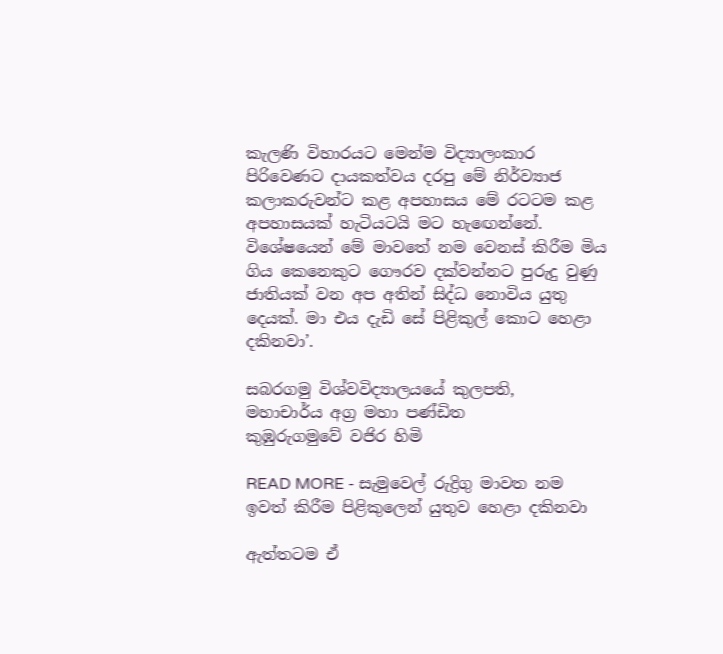කැලණි විහාරයට මෙන්ම විද්‍යාලංකාර පිරිවෙණට දායකත්වය දරපු මේ නිර්ව්‍යාජ කලාකරුවන්ට කළ අපහාසය මේ රටටම කළ අපහාසයක් හැටියටයි මට හැඟෙන්නේ. විශේෂයෙන් මේ මාවතේ නම වෙනස් කිරීම මිය ගිය කෙනෙකුට ගෞරව දක්වන්නට පුරුදු වුණු ජාතියක් වන අප අතින් සිද්ධ නොවිය යුතු දෙයක්. මා එය දැඩි සේ පිළිකුල් කොට හෙළා දකිනවා’.

සබරගමු විශ්වවිද්‍යාලයයේ කුලපති,
මහාචාර්ය අග්‍ර මහා පණ්ඩිත
කුඹුරුගමුවේ වජිර හිමි

READ MORE - සැමුවෙල් රුද්‍රිගු මාවත නම ඉවත් කිරීම පිළිකුලෙන් යුතුව හෙළා දකිනවා

ඇත්තටම ඒ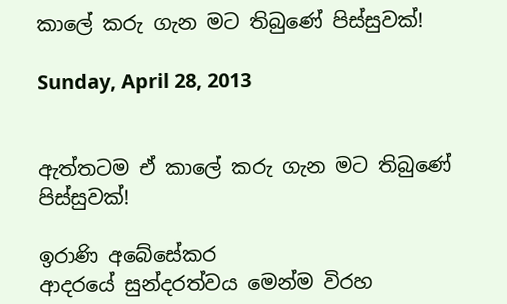කාලේ කරු ගැන මට තිබුණේ පිස්සුවක්!

Sunday, April 28, 2013


ඇත්තටම ඒ කාලේ කරු ගැන මට තිබුණේ පිස්සුවක්!

ඉරාණි අබේසේකර
ආදරයේ සුන්දරත්වය මෙන්ම විරහ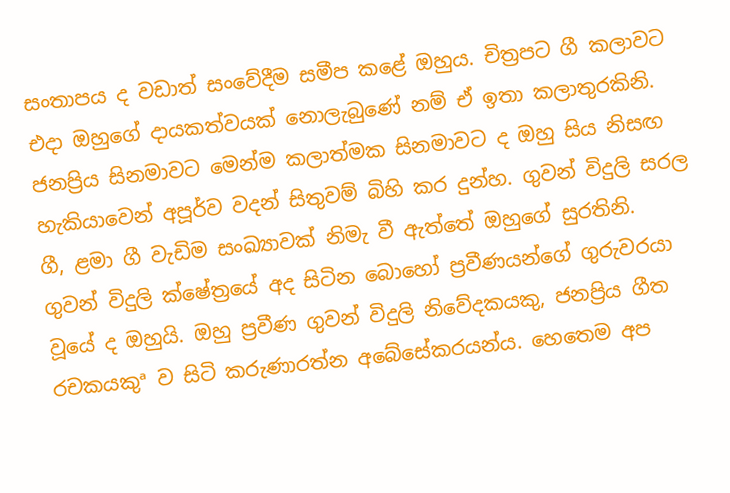සංතාපය ද වඩාත් සංවේදීම සමීප කළේ ඔහුය. චිත්‍රපට ගී කලාවට එදා ඔහුගේ දායකත්වයක් නොලැබුණේ නම් ඒ ඉතා කලාතුරකිනි. ජනප්‍රිය සිනමාවට මෙන්ම කලාත්මක සිනමාවට ද ඔහු සිය නිසඟ හැකියාවෙන් අපූර්ව වදන් සිතුවම් බිහි කර දුන්හ. ගුවන් විදුලි සරල ගී, ළමා ගී වැඩිම සංඛ්‍යාවක් නිමැ වී ඇත්තේ ඔහුගේ සුරතිනි.
ගුවන් විදුලි ක්ෂේත්‍රයේ අද සිටින බොහෝ ප්‍රවීණයන්ගේ ගුරුවරයා වූයේ ද ඔහුයි. ඔහු ප්‍රවීණ ගුවන් විදුලි නිවේදකයකු, ජනප්‍රිය ගීත රචකයකුª ව සිටි කරුණාරත්න අබේසේකරයන්ය. හෙතෙම අප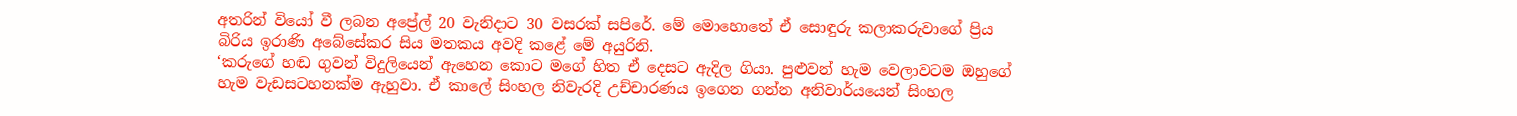අතරින් වියෝ වී ලබන අප්‍රේල් 20 වැනිදාට 30 වසරක් සපිරේ. මේ මොහොතේ ඒ සොඳුරු කලාකරුවාගේ ප්‍රිය බිරිය ඉරාණි අබේසේකර සිය මතකය අවදි කළේ මේ අයුරිනි.
‘කරුගේ හඬ ගුවන් විදුලියෙන් ඇහෙන කොට මගේ හිත ඒ දෙසට ඇදිල ගියා. පුළුවන් හැම වෙලාවටම ඔහුගේ හැම වැඩසටහනක්ම ඇහුවා. ඒ කාලේ සිංහල නිවැරදි උච්චාරණය ඉගෙන ගන්න අනිවාර්යයෙන් සිංහල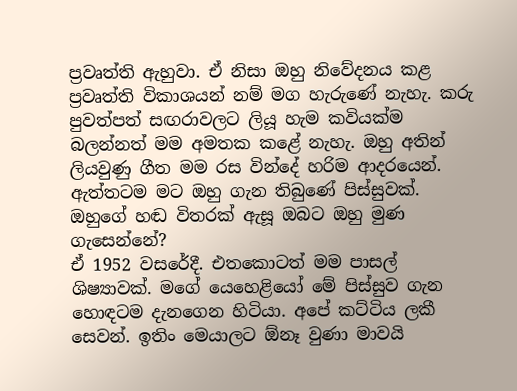ප්‍රවෘත්ති ඇහුවා. ඒ නිසා ඔහු නිවේදනය කළ ප්‍රවෘත්ති විකාශයන් නම් මග හැරුණේ නැහැ. කරු පුවත්පත් සඟරාවලට ලියූ හැම කවියක්ම බලන්නත් මම අමතක කළේ නැහැ. ඔහු අතින් ලියවුණු ගීත මම රස වින්දේ හරිම ආදරයෙන්. ඇත්තටම මට ඔහු ගැන තිබුණේ පිස්සුවක්.
ඔහුගේ හඬ විතරක් ඇසූ ඔබට ඔහු මුණ ගැසෙන්නේ?
ඒ 1952 වසරේදී. එතකොටත් මම පාසල් ශිෂ්‍යාවක්. මගේ යෙහෙළියෝ මේ පිස්සුව ගැන හොඳටම දැනගෙන හිටියා. අපේ කට්ටිය ලකී සෙවන්. ඉතිං මෙයාලට ඕනෑ වුණා මාවයි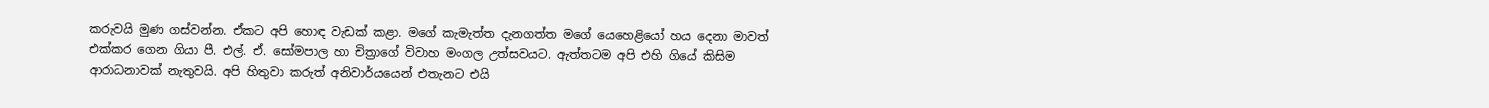කරුවයි මුණ ගස්වන්න. ඒකට අපි හොඳ වැඩක් කළා. මගේ කැමැත්ත දැනගත්ත මගේ යෙහෙළියෝ හය දෙනා මාවත් එක්කර ගෙන ගියා පී. එල්. ඒ. සෝමපාල හා චිත්‍රාගේ විවාහ මංගල උත්සවයට. ඇත්තටම අපි එහි ගියේ කිසිම ආරාධනාවක් නැතුවයි. අපි හිතුවා කරුත් අනිවාර්යයෙන් එතැනට එයි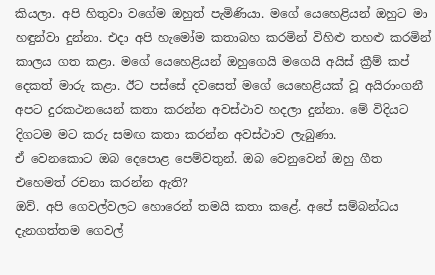කියලා. අපි හිතුවා වගේම ඔහුත් පැමිණියා. මගේ යෙහෙළියන් ඔහුට මා හඳුන්වා දුන්නා. එදා අපි හැමෝම කතාබහ කරමින් විහිළු තහළු කරමින් කාලය ගත කළා. මගේ යෙහෙළියන් ඔහුගෙයි මගෙයි අයිස් ක්‍රීම් කප් දෙකත් මාරු කළා. ඊට පස්සේ දවසෙත් මගේ යෙහෙළියක් වූ අයිරාංගනී අපට දුරකථනයෙන් කතා කරන්න අවස්ථාව හදලා දුන්නා. මේ විදියට දිගටම මට කරු සමඟ කතා කරන්න අවස්ථාව ලැබුණා.
ඒ වෙනකොට ඔබ දෙපොළ පෙම්වතුන්. ඔබ වෙනුවෙන් ඔහු ගීත එහෙමත් රචනා කරන්න ඇති?
ඔව්. අපි ගෙවල්වලට හොරෙන් තමයි කතා කළේ. අපේ සම්බන්ධය දැනගත්තම ගෙවල්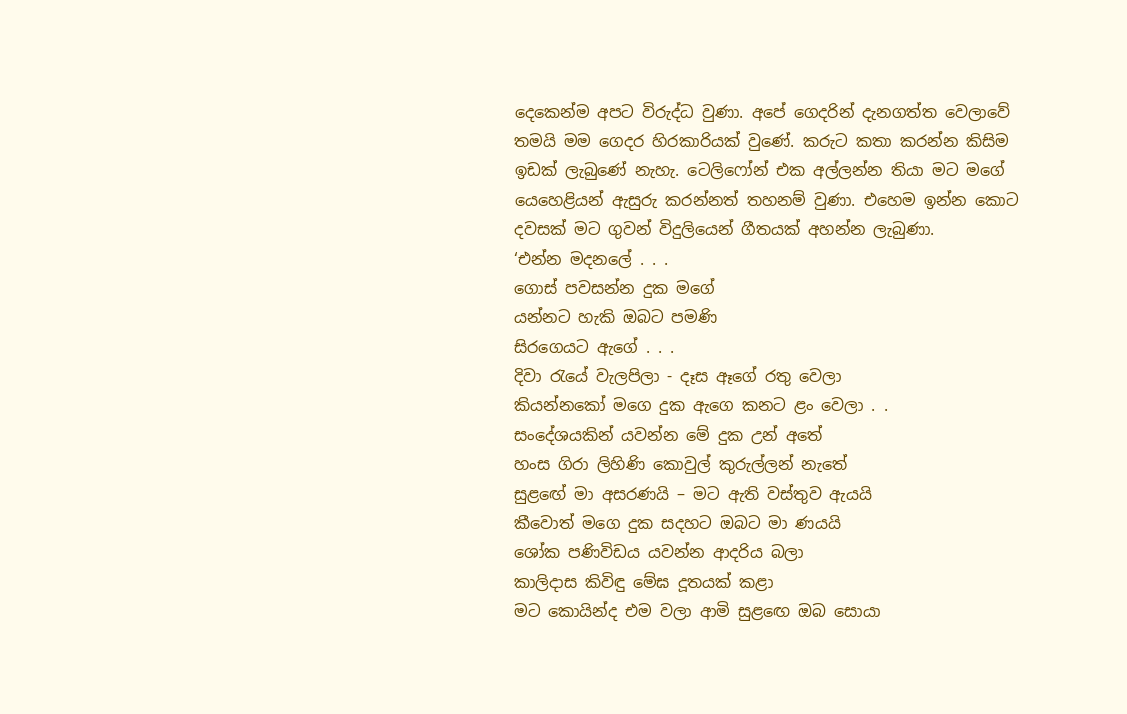දෙකෙන්ම අපට විරුද්ධ වුණා. අපේ ගෙදරින් දැනගත්ත වෙලාවේ තමයි මම ගෙදර හිරකාරියක් වුණේ. කරුට කතා කරන්න කිසිම ඉඩක් ලැබුණේ නැහැ. ටෙලිෆෝන් එක අල්ලන්න තියා මට මගේ යෙහෙළියන් ඇසුරු කරන්නත් තහනම් වුණා. එහෙම ඉන්න කොට දවසක් මට ගුවන් විදුලියෙන් ගීතයක් අහන්න ලැබුණා.
‘එන්න මදනලේ . . .
ගොස් පවසන්න දුක මගේ
යන්නට හැකි ඔබට පමණි
සිරගෙයට ඇගේ . . .
දිවා රැයේ වැලපිලා - දෑස ඈගේ රතු වෙලා
කියන්නකෝ මගෙ දුක ඇගෙ කනට ළං වෙලා . .
සංදේශයකින් යවන්න මේ දුක උන් අතේ
හංස ගිරා ලිහිණි කොවුල් කුරුල්ලන් නැතේ
සුළඟේ මා අසරණයි – මට ඇති වස්තුව ඇයයි
කීවොත් මගෙ දුක සදහට ඔබට මා ණයයි
ශෝක පණිවිඩය යවන්න ආදරිය බලා
කාලිදාස කිවිඳු මේඝ දූතයක් කළා
මට කොයින්ද එම වලා ආමි සුළඟෙ ඔබ සොයා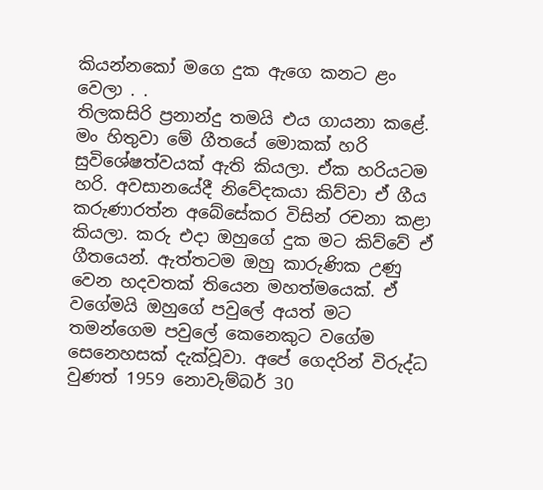කියන්නකෝ මගෙ දුක ඇගෙ කනට ළං වෙලා . .
තිලකසිරි ප්‍රනාන්දු තමයි එය ගායනා කළේ. මං හිතුවා මේ ගීතයේ මොකක් හරි සුවිශේෂත්වයක් ඇති කියලා. ඒක හරියටම හරි. අවසානයේදී නිවේදකයා කිව්වා ඒ ගීය කරුණාරත්න අබේසේකර විසින් රචනා කළා කියලා. කරු එදා ඔහුගේ දුක මට කිව්වේ ඒ ගීතයෙන්. ඇත්තටම ඔහු කාරුණික උණු වෙන හදවතක් තියෙන මහත්මයෙක්. ඒ වගේමයි ඔහුගේ පවුලේ අයත් මට තමන්ගෙම පවුලේ කෙනෙකුට වගේම සෙනෙහසක් දැක්වූවා. අපේ ගෙදරින් විරුද්ධ වුණත් 1959 නොවැම්බර් 30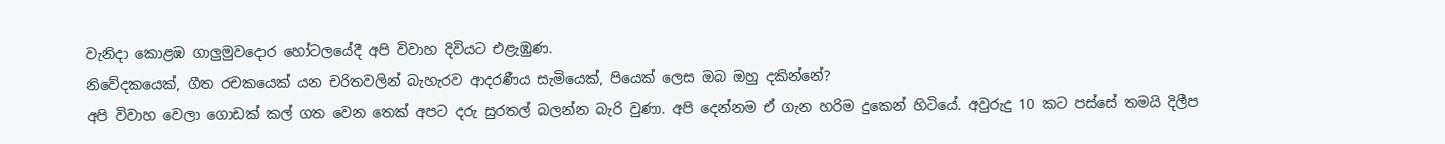වැනිදා කොළඹ ගාලුමුවදොර හෝටලයේදී අපි විවාහ දිවියට එළැඹුණ.
නිවේදකයෙක්, ගීත රචකයෙක් යන චරිතවලින් බැහැරව ආදරණීය සැමියෙක්, පියෙක් ලෙස ඔබ ඔහු දකින්නේ?
අපි විවාහ වෙලා ගොඩක් කල් ගත වෙන තෙක් අපට දරු සුරතල් බලන්න බැරි වුණා. අපි දෙන්නම ඒ ගැන හරිම දුකෙන් හිටියේ. අවුරුදු 10 කට පස්සේ තමයි දිලීප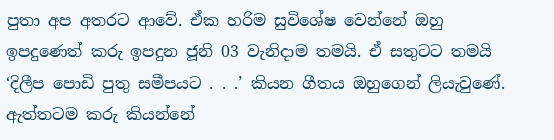පුතා අප අතරට ආවේ. ඒක හරිම සුවිශේෂ වෙන්නේ ඔහු ඉපදුණෙත් කරු ඉපදුන ජූනි 03 වැනිදාම තමයි. ඒ සතුටට තමයි ‘දිලීප පොඩි පුතු සමීපයට . . .’ කියන ගීතය ඔහුගෙන් ලියැවුණේ. ඇත්තටම කරු කියන්නේ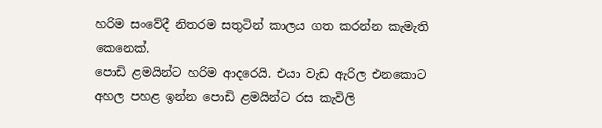හරිම සංවේදී නිතරම සතුටින් කාලය ගත කරන්න කැමැති කෙනෙක්.
පොඩි ළමයින්ට හරිම ආදරෙයි. එයා වැඩ ඇරිල එනකොට අහල පහළ ඉන්න පොඩි ළමයින්ට රස කැවිලි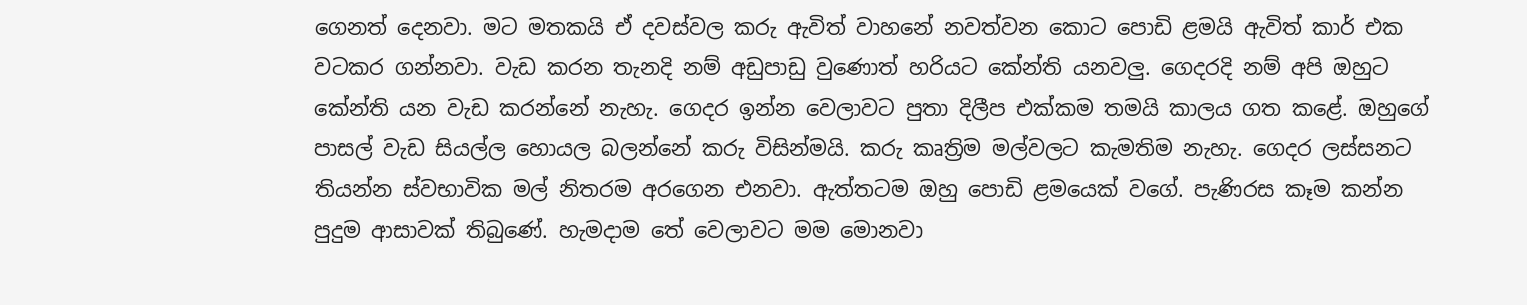ගෙනත් දෙනවා. මට මතකයි ඒ දවස්වල කරු ඇවිත් වාහනේ නවත්වන කොට පොඩි ළමයි ඇවිත් කාර් එක වටකර ගන්නවා. වැඩ කරන තැනදි නම් අඩුපාඩු වුණොත් හරියට කේන්ති යනවලු. ගෙදරදි නම් අපි ඔහුට කේන්ති යන වැඩ කරන්නේ නැහැ. ගෙදර ඉන්න වෙලාවට පුතා දිලීප එක්කම තමයි කාලය ගත කළේ. ඔහුගේ පාසල් වැඩ සියල්ල හොයල බලන්නේ කරු විසින්මයි. කරු කෘත්‍රිම මල්වලට කැමතිම නැහැ. ගෙදර ලස්සනට තියන්න ස්වභාවික මල් නිතරම අරගෙන එනවා. ඇත්තටම ඔහු පොඩි ළමයෙක් වගේ. පැණිරස කෑම කන්න පුදුම ආසාවක් තිබුණේ. හැමදාම තේ වෙලාවට මම මොනවා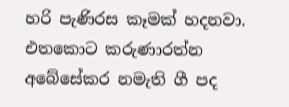හරි පැණිරස කෑමක් හදනවා.
එතකොට කරුණාරත්න අබේසේකර නමැති ගී පද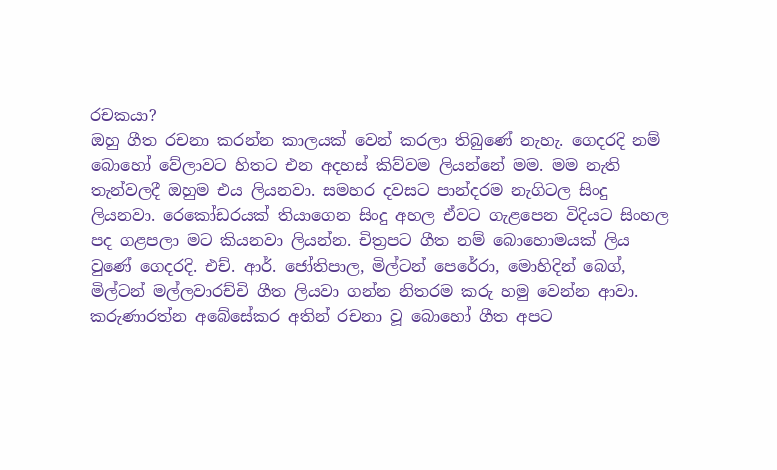රචකයා?
ඔහු ගීත රචනා කරන්න කාලයක් වෙන් කරලා තිබුණේ නැහැ. ගෙදරදි නම් බොහෝ වේලාවට හිතට එන අදහස් කිව්වම ලියන්නේ මම. මම නැති තැන්වලදී ඔහුම එය ලියනවා. සමහර දවසට පාන්දරම නැගිටල සිංදු ලියනවා. රෙකෝඩරයක් තියාගෙන සිංදු අහල ඒවට ගැළපෙන විදියට සිංහල පද ගළපලා මට කියනවා ලියන්න. චිත්‍රපට ගීත නම් බොහොමයක් ලිය වුණේ ගෙදරදි. එච්. ආර්. ජෝතිපාල, මිල්ටන් පෙරේරා, මොහිදින් බෙග්, මිල්ටන් මල්ලවාරච්චි ගීත ලියවා ගන්න නිතරම කරු හමු වෙන්න ආවා.
කරුණාරත්න අබේසේකර අතින් රචනා වූ බොහෝ ගීත අපට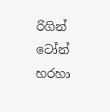රිගින් ටෝන් හරහා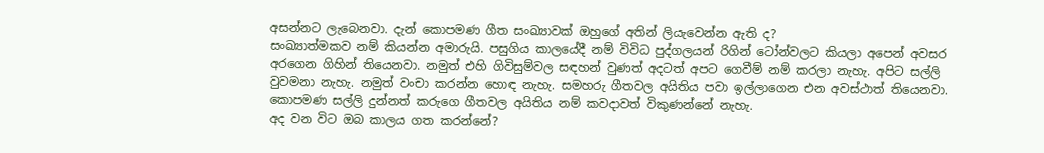අසන්නට ලැබෙනවා. දැන් කොපමණ ගීත සංඛ්‍යාවක් ඔහුගේ අතින් ලියැවෙන්න ඇති ද?
සංඛ්‍යාත්මකව නම් කියන්න අමාරුයි. පසුගිය කාලයේදී නම් විවිධ පුද්ගලයන් රිගින් ටෝන්වලට කියලා අපෙන් අවසර අරගෙන ගිහින් තියෙනවා. නමුත් එහි ගිවිසුම්වල සඳහන් වුණත් අදටත් අපට ගෙවීම් නම් කරලා නැහැ. අපිට සල්ලි වුවමනා නැහැ. නමුත් වංචා කරන්න හොඳ නැහැ. සමහරු ගීතවල අයිතිය පවා ඉල්ලාගෙන එන අවස්ථාත් තියෙනවා. කොපමණ සල්ලි දුන්නත් කරුගෙ ගීතවල අයිතිය නම් කවදාවත් විකුණන්නේ නැහැ.
අද වන විට ඔබ කාලය ගත කරන්නේ?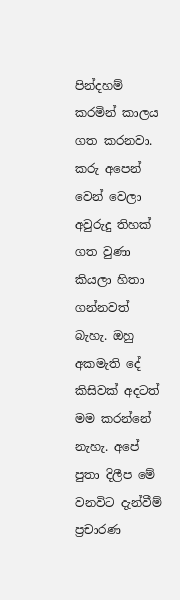පින්දහම් කරමින් කාලය ගත කරනවා. කරු අපෙන් වෙන් වෙලා අවුරුදු තිහක් ගත වුණා කියලා හිතා ගන්නවත් බැහැ. ඔහු අකමැති දේ කිසිවක් අදටත් මම කරන්නේ නැහැ. අපේ පුතා දිලීප මේ වනවිට දැන්වීම් ප්‍රචාරණ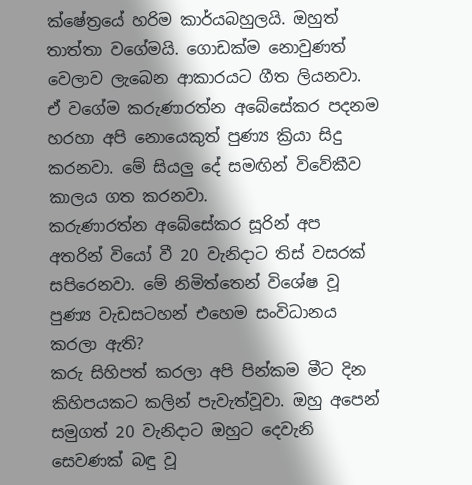ක්ෂේත්‍රයේ හරිම කාර්යබහුලයි. ඔහුත් තාත්තා වගේමයි. ගොඩක්ම නොවුණත් වෙලාව ලැබෙන ආකාරයට ගීත ලියනවා. ඒ වගේම කරුණාරත්න අබේසේකර පදනම හරහා අපි නොයෙකුත් පුණ්‍ය ක්‍රියා සිදු කරනවා. මේ සියලු දේ සමඟින් විවේකීව කාලය ගත කරනවා.
කරුණාරත්න අබේසේකර සූරින් අප අතරින් වියෝ වී 20 වැනිදාට තිස් වසරක් සපිරෙනවා. මේ නිමිත්තෙන් විශේෂ වූ පුණ්‍ය වැඩසටහන් එහෙම සංවිධානය කරලා ඇති?
කරු සිහිපත් කරලා අපි පින්කම මීට දින කිහිපයකට කලින් පැවැත්වූවා. ඔහු අපෙන් සමුගත් 20 වැනිදාට ඔහුට දෙවැනි සෙවණක් බඳු වූ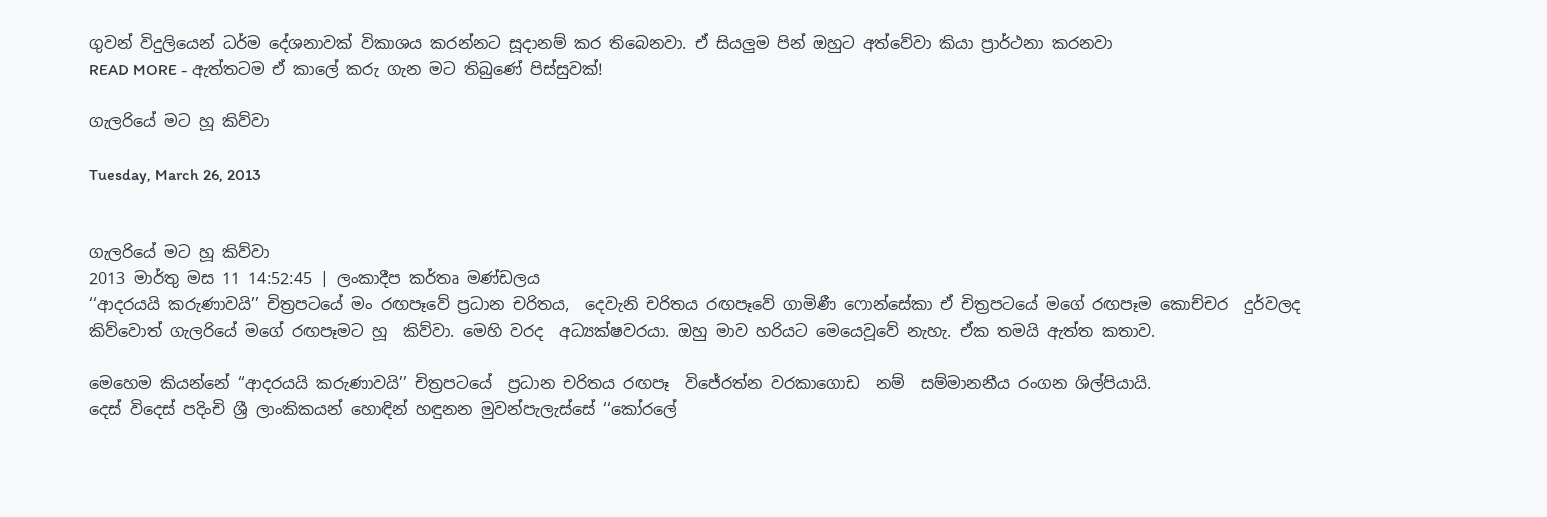ගුවන් විදුලියෙන් ධර්ම දේශනාවක් විකාශය කරන්නට සූදානම් කර තිබෙනවා. ඒ සියලුම පින් ඔහුට අත්වේවා කියා ප්‍රාර්ථනා කරනවා
READ MORE - ඇත්තටම ඒ කාලේ කරු ගැන මට තිබුණේ පිස්සුවක්!

ගැලරියේ මට හූ කිව්වා

Tuesday, March 26, 2013


ගැලරියේ මට හූ කිව්වා
2013 මාර්තු මස 11 14:52:45 | ලංකාදීප කර්තෘ මණ්ඩලය
‘‘ආදරයයි කරුණාවයි’’ චිත්‍රපටයේ මං රඟපෑවේ ප්‍රධාන චරිතය,  දෙවැනි චරිතය රඟපෑවේ ගාමිණී ෆොන්සේකා ඒ චිත්‍රපටයේ මගේ රඟපෑම කොච්චර  දුර්වලද කිව්වොත් ගැලරියේ මගේ රඟපෑමට හූ  කිව්වා. මෙහි වරද  අධ්‍යක්ෂවරයා. ඔහු මාව හරියට මෙයෙවූවේ නැහැ. ඒක තමයි ඇත්ත කතාව.

මෙහෙම කියන්නේ ‘‘ආදරයයි කරුණාවයි’’ චිත්‍රපටයේ  ප්‍රධාන චරිතය රඟපෑ  විජේරත්න වරකාගොඩ  නම්  සම්මානනීය රංගන ශිල්පියායි.
දෙස් විදෙස් පදිංචි ශ්‍රී ලාංකිකයන් හොඳින් හඳුනන මුවන්පැලැස්සේ ‘‘කෝරලේ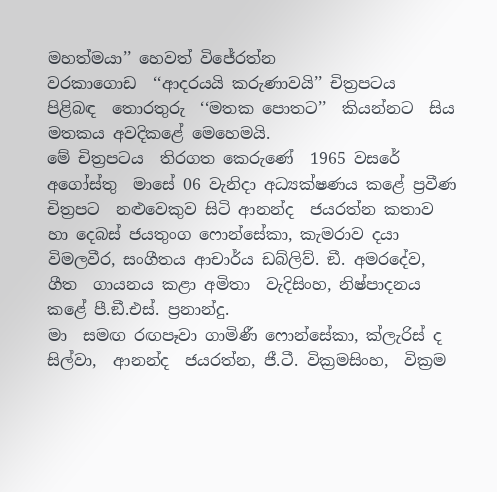මහත්මයා’’ හෙවත් විජේරත්න
වරකාගොඩ  ‘‘ආදරයයි කරුණාවයි’’ චිත්‍රපටය  පිළිබඳ  තොරතුරු  ‘‘මතක පොතට’’  කියන්නට  සිය මතකය අවදිකළේ මෙහෙමයි.
මේ චිත්‍රපටය  තිරගත කෙරුණේ  1965 වසරේ අගෝස්තු  මාසේ 06 වැනිදා අධ්‍යක්ෂණය කළේ ප්‍රවීණ  චිත්‍රපට  නළුවෙකුව සිටි ආනන්ද  ජයරත්න කතාව  හා දෙබස් ජයතුංග ෆොන්සේකා, කැමරාව දයා  විමලවීර, සංගීතය ආචාර්ය ඩබ්ලිව්. ඞී. අමරදේව, ගීත  ගායනය කළා අමිතා  වැදිසිංහ, නිෂ්පාදනය කළේ පී.ඞී.එස්. ප්‍රනාන්දු.
මා  සමඟ රඟපෑවා ගාමිණී ෆොන්සේකා, ක්ලැරිස් ද සිල්වා,  ආනන්ද  ජයරත්න, ජී.ටී. වික්‍රමසිංහ,  වික්‍රම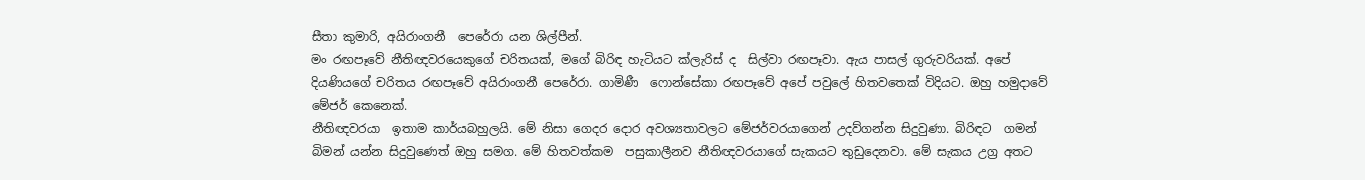සීතා කුමාරි, අයිරාංගනී  පෙරේරා යන ශිල්පීන්.
මං රඟපෑවේ නීතිඥවරයෙකුගේ චරිතයක්, මගේ බිරිඳ හැටියට ක්ලැරිස් ද  සිල්වා රඟපෑවා. ඇය පාසල් ගුරුවරියක්. අපේ දියණියගේ චරිතය රඟපෑවේ අයිරාංගනී පෙරේරා. ගාමිණී  ෆොන්සේකා රඟපෑවේ අපේ පවුලේ හිතවතෙක් විදියට. ඔහු හමුදාවේ මේජර් කෙනෙක්.
නීතිඥවරයා  ඉතාම කාර්යබහුලයි. මේ නිසා ගෙදර දොර අවශ්‍යතාවලට මේජර්වරයාගෙන් උදව්ගන්න සිදුවුණා. බිරිඳට  ගමන් බිමන් යන්න සිදුවුණෙත් ඔහු සමග. මේ හිතවත්කම  පසුකාලීනව නීතිඥවරයාගේ සැකයට තුඩුදෙනවා. මේ සැකය උග්‍ර අතට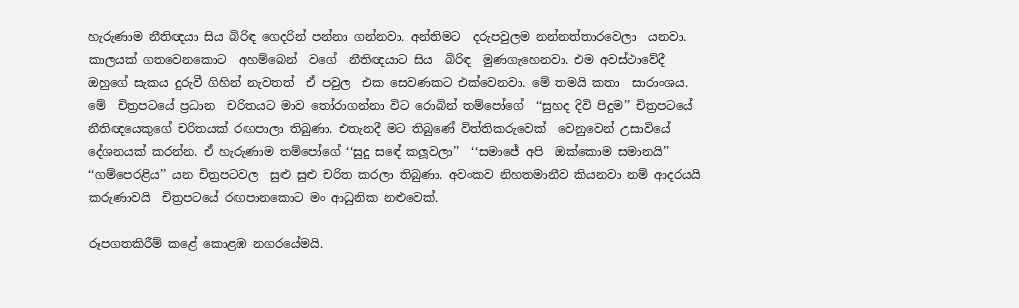හැරුණාම නීතිඥයා සිය බිරිඳ ගෙදරින් පන්නා ගන්නවා. අන්තිමට  දරුපවුලම නන්නත්තාරවෙලා  යනවා. කාලයක් ගතවෙනකොට  අහම්බෙන්  වගේ  නීතිඥයාට සිය  බිරිඳ  මුණගැහෙනවා. එම අවස්ථාවේදී  ඔහුගේ සැකය දුරුවී ගිහින් නැවතත්  ඒ පවුල  එක සෙවණකට එක්වෙනවා. මේ තමයි කතා  සාරාංශය.
මේ  චිත්‍රපටයේ ප්‍රධාන  චරිතයට මාව තෝරාගන්නා විට රොබින් තම්පෝගේ  ‘‘සුහද දිවි පිදුම’’ චිත්‍රපටයේ නීතිඥයෙකුගේ චරිතයක් රඟපාලා තිබුණා. එතැනදී මට තිබුණේ විත්තිකරුවෙක්  වෙනුවෙන් උසාවියේ දේශනයක් කරන්න. ඒ හැරුණාම තම්පෝගේ ‘‘සුදු සඳේ කලූවලා’’  ‘‘සමාජේ අපි  ඔක්කොම සමානයි’’ ‘‘ගම්පෙරළිය’’ යන චිත්‍රපටවල  සුළු සුළු චරිත කරලා තිබුණා. අවංකව නිහතමානීව කියනවා නම් ආදරයයි කරුණාවයි  චිත්‍රපටයේ රඟපානකොට මං ආධුනික නළුවෙක්.

රූපගතකිරීම් කළේ කොළඹ නගරයේමයි.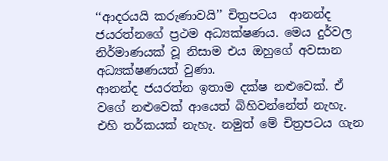‘‘ආදරයයි කරුණාවයි’’ චිත්‍රපටය  ආනන්ද ජයරත්නගේ ප්‍රථම අධ්‍යක්ෂණය. මෙය දුර්වල නිර්මාණයක් වූ නිසාම එය ඔහුගේ අවසාන අධ්‍යක්ෂණයත් වුණා.
ආනන්ද ජයරත්න ඉතාම දක්ෂ නළුවෙක්. ඒ වගේ නළුවෙක් ආයෙත් බිහිවන්නේත් නැහැ. එහි තර්කයක් නැහැ. නමුත් මේ චිත්‍රපටය ගැන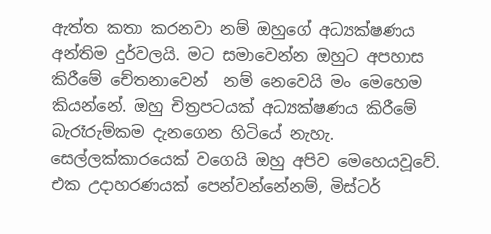ඇත්ත කතා කරනවා නම් ඔහුගේ අධ්‍යක්ෂණය අන්තිම දුර්වලයි. මට සමාවෙන්න ඔහුට අපහාස  කිරීමේ චේතනාවෙන්  නම් නෙවෙයි මං මෙහෙම කියන්නේ. ඔහු චිත්‍රපටයක් අධ්‍යක්ෂණය කිරීමේ බැරෑරුම්කම දැනගෙන හිටියේ නැහැ.  සෙල්ලක්කාරයෙක් වගෙයි ඔහු අපිව මෙහෙයවූවේ.
එක උදාහරණයක් පෙන්වන්නේනම්, මිස්ටර්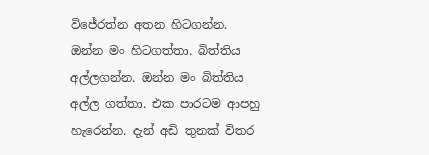විජේරත්න අතන හිටගන්න. ඔන්න මං හිටගත්තා. බිත්තිය අල්ලගන්න. ඔන්න මං බිත්තිය අල්ල ගත්තා. එක පාරටම ආපහු  හැරෙන්න. දැන් අඩි තුනක් විතර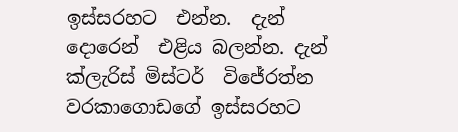ඉස්සරහට  එන්න.  දැන් දොරෙන්  එළිය බලන්න. දැන් ක්ලැරිස් මිස්ටර්  විජේරත්න වරකාගොඩගේ ඉස්සරහට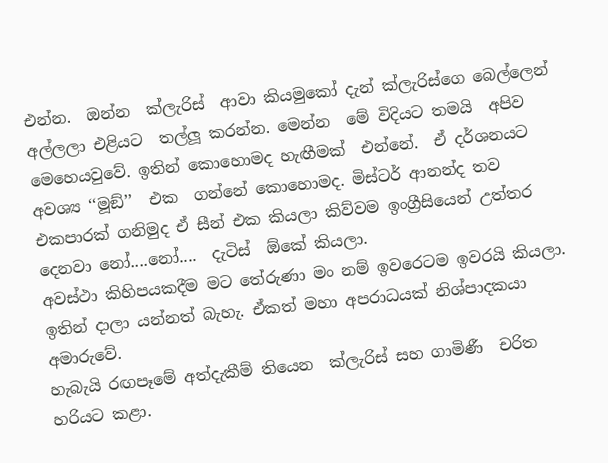එන්න.  ඔන්න  ක්ලැරිස්  ආවා කියමුකෝ දැන් ක්ලැරිස්ගෙ බෙල්ලෙන්  අල්ලලා එළියට  තල්ලූ කරන්න. මෙන්න  මේ විදියට තමයි  අපිව මෙහෙයවුවේ. ඉතින් කොහොමද හැඟීමක්  එන්නේ.  ඒ දර්ශනයට අවශ්‍ය ‘‘මූඞ්’’  එක  ගන්නේ කොහොමද. මිස්ටර් ආනන්ද තව එකපාරක් ගනිමුද ඒ සීන් එක කියලා කිව්වම ඉංග්‍රීසියෙන් උත්තර දෙනවා නෝ....නෝ....  දැටිස්  ඕකේ කියලා.
අවස්ථා කිහිපයකදීම මට තේරුණා මං නම් ඉවරෙටම ඉවරයි කියලා. ඉතින් දාලා යන්නත් බැහැ. ඒකත් මහා අපරාධයක් නිශ්පාදකයා අමාරුවේ.
හැබැයි රඟපෑමේ අත්දැකීම් තියෙන  ක්ලැරිස් සහ ගාමිණී  චරිත  හරියට කළා.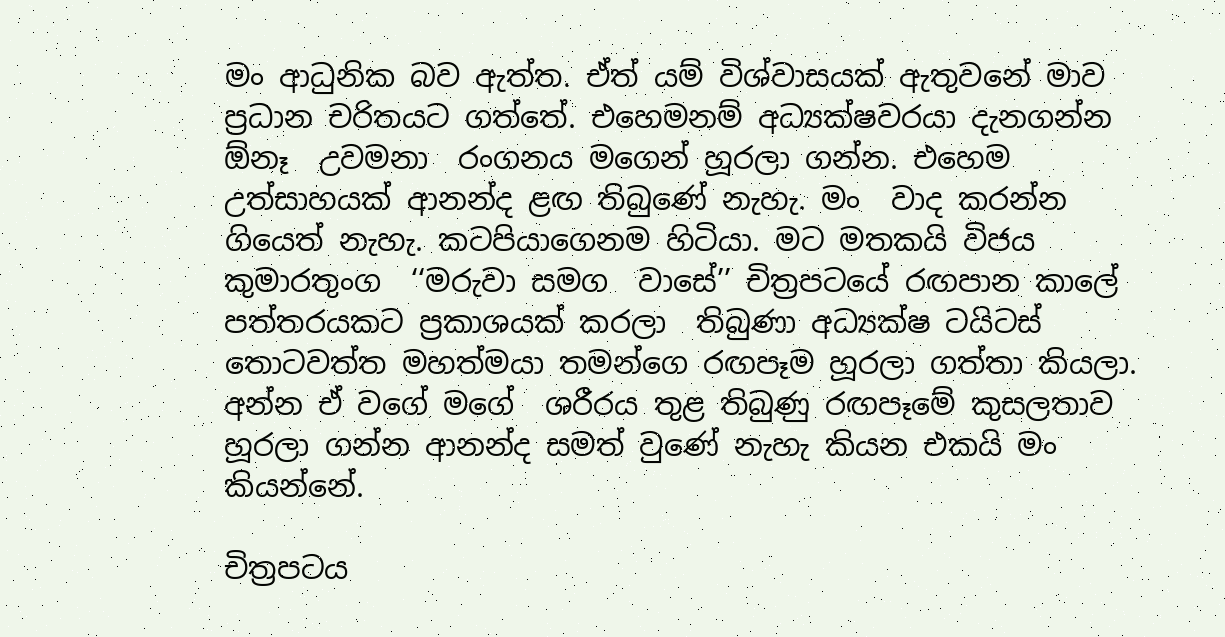මං ආධුනික බව ඇත්ත. ඒත් යම් විශ්වාසයක් ඇතුවනේ මාව ප්‍රධාන චරිතයට ගත්තේ. එහෙමනම් අධ්‍යක්ෂවරයා දැනගන්න  ඕනෑ  උවමනා  රංගනය මගෙන් හූරලා ගන්න. එහෙම උත්සාහයක් ආනන්ද ළඟ තිබුණේ නැහැ. මං  වාද කරන්න ගියෙත් නැහැ. කටපියාගෙනම හිටියා. මට මතකයි විජය කුමාරතුංග  ‘‘මරුවා සමග  වාසේ’’ චිත්‍රපටයේ රඟපාන කාලේ පත්තරයකට ප්‍රකාශයක් කරලා  තිබුණා අධ්‍යක්ෂ ටයිටස්  තොටවත්ත මහත්මයා තමන්ගෙ රඟපෑම හූරලා ගත්තා කියලා. අන්න ඒ වගේ මගේ  ශරීරය තුළ තිබුණු රඟපෑමේ කුසලතාව හූරලා ගන්න ආනන්ද සමත් වුණේ නැහැ කියන එකයි මං  කියන්නේ.

චිත්‍රපටය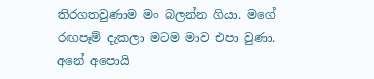තිරගතවුණාම මං බලන්න ගියා. මගේ රඟපෑම් දැකලා මටම මාව එපා වුණා. අනේ අපොයි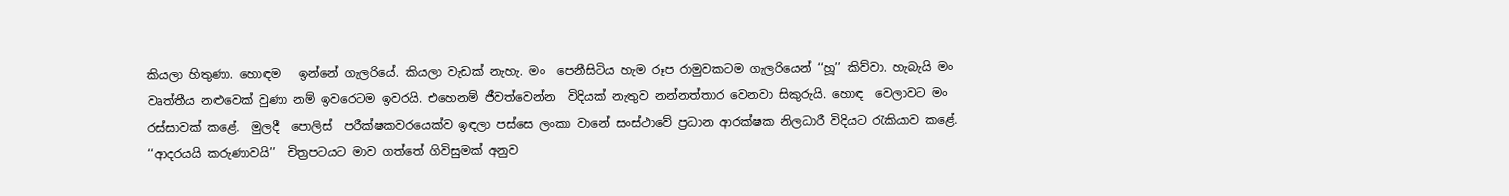කියලා හිතුණා. හොඳම   ඉන්නේ ගැලරියේ. කියලා වැඩක් නැහැ. මං  පෙනීසිටිය හැම රූප රාමුවකටම ගැලරියෙන් ‘‘හූ’’ කිව්වා. හැබැයි මං වෘත්තීය නළුවෙක් වුණා නම් ඉවරෙටම ඉවරයි. එහෙනම් ජීවත්වෙන්න  විදියක් නැතුව නන්නත්තාර වෙනවා සිකුරුයි. හොඳ  වෙලාවට මං රස්සාවක් කළේ.  මුලදී  පොලිස්  පරීක්ෂකවරයෙක්ව ඉඳලා පස්සෙ ලංකා වානේ සංස්ථාවේ ප්‍රධාන ආරක්ෂක නිලධාරී විදියට රැකියාව කළේ.
‘‘ආදරයයි කරුණාවයි’’  චිත්‍රපටයට මාව ගත්තේ ගිවිසුමක් අනුව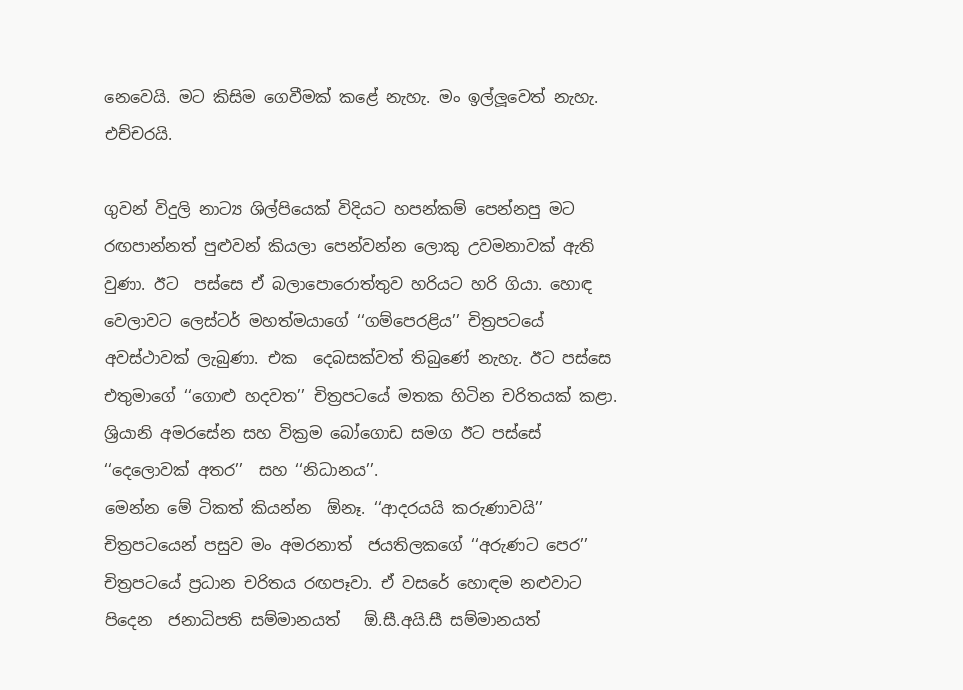නෙවෙයි. මට කිසිම ගෙවීමක් කළේ නැහැ. මං ඉල්ලූවෙත් නැහැ. එච්චරයි.

ගුවන් විදුලි නාට්‍ය ශිල්පියෙක් විදියට හපන්කම් පෙන්නපු මට රඟපාන්නත් පුළුවන් කියලා පෙන්වන්න ලොකු උවමනාවක් ඇති වුණා. ඊට  පස්සෙ ඒ බලාපොරොත්තුව හරියට හරි ගියා. හොඳ වෙලාවට ලෙස්ටර් මහත්මයාගේ ‘‘ගම්පෙරළිය’’ චිත්‍රපටයේ අවස්ථාවක් ලැබුණා. එක  දෙබසක්වත් තිබුණේ නැහැ. ඊට පස්සෙ එතුමාගේ ‘‘ගොළු හදවත’’ චිත්‍රපටයේ මතක හිටින චරිතයක් කළා. ශ්‍රියානි අමරසේන සහ වික්‍රම බෝගොඩ සමග ඊට පස්සේ ‘‘දෙලොවක් අතර’’  සහ ‘‘නිධානය’’.
මෙන්න මේ ටිකත් කියන්න  ඕනෑ. ‘‘ආදරයයි කරුණාවයි’’  චිත්‍රපටයෙන් පසුව මං අමරනාත්  ජයතිලකගේ ‘‘අරුණට පෙර’’ චිත්‍රපටයේ ප්‍රධාන චරිතය රඟපෑවා. ඒ වසරේ හොඳම නළුවාට  පිදෙන  ජනාධිපති සම්මානයත්   ඕ.සී.අයි.සී සම්මානයත්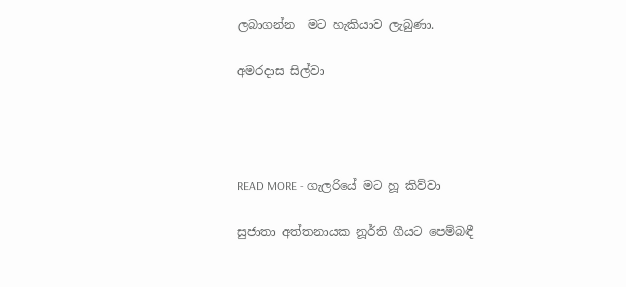ලබාගන්න  මට හැකියාව ලැබුණා.

අමරදාස සිල්වා




READ MORE - ගැලරියේ මට හූ කිව්වා

සුජාතා අත්තනායක නූර්ති ගීයට පෙම්බඳී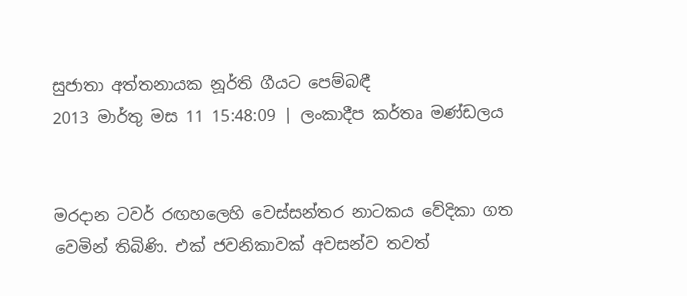සුජාතා අත්තනායක නූර්ති ගීයට පෙම්බඳී
2013 මාර්තු මස 11 15:48:09 | ලංකාදීප කර්තෘ මණ්ඩලය


මරදාන ටවර් රඟහලෙහි වෙස්සන්තර නාටකය වේදිකා ගත වෙමින් තිබිණි. එක් ජවනිකාවක් අවසන්ව තවත්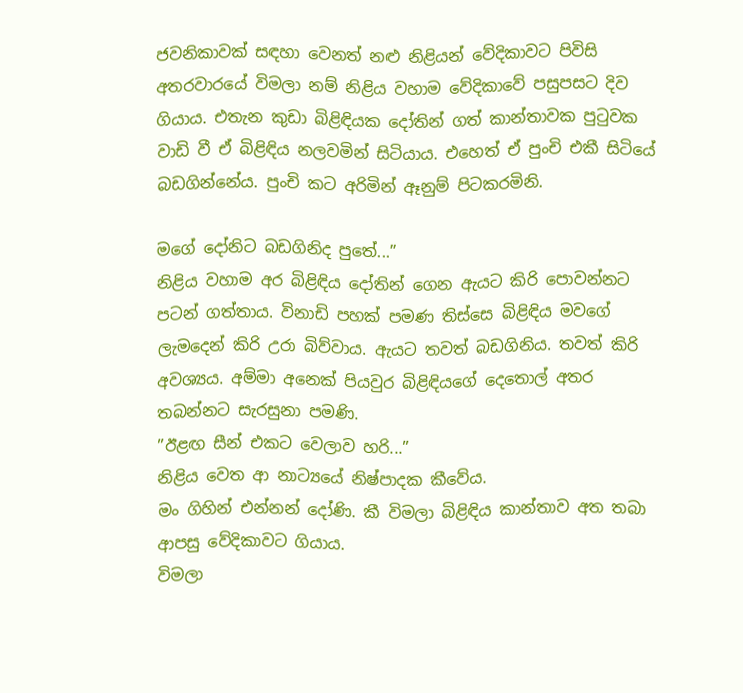ජවනිකාවක් සඳහා වෙනත් නළු නිළියන් වේදිකාවට පිවිසි අතරවාරයේ විමලා නම් නිළිය වහාම වේදිකාවේ පසුපසට දිව ගියාය. එතැන කුඩා බිළිඳියක දෝතින් ගත් කාන්තාවක පුටුවක වාඩි වී ඒ බිළිඳිය නලවමින් සිටියාය. එහෙත් ඒ පුංචි එකී සිටියේ බඩගින්නේය. පුංචි කට අරිමින් ඈනුම් පිටකරමිනි.

මගේ දෝනිට බඩගිනිද පුතේ...”
නිළිය වහාම අර බිළිඳිය දෝතින් ගෙන ඇයට කිරි පොවන්නට පටන් ගත්තාය. විනාඩි පහක් පමණ තිස්සෙ බිළිඳිය මවගේ ලැමදෙන් කිරි උරා බිව්වාය. ඇයට තවත් බඩගිනිය. තවත් කිරි අවශ්‍යය. අම්මා අනෙක් පියවුර බිළිඳියගේ දෙතොල් අතර තබන්නට සැරසුනා පමණි.
”ඊළඟ සීන් එකට වෙලාව හරි...”
නිළිය වෙත ආ නාට්‍යයේ නිෂ්පාදක කීවේය.
මං ගිහින් එන්නන් දෝණි. කී විමලා බිළිඳිය කාන්තාව අත තබා ආපසු වේදිකාවට ගියාය.
විමලා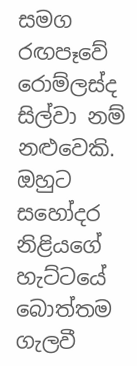සමග රඟපෑවේ රොම්ලස්ද සිල්වා නම් නළුවෙකි. ඔහුට සහෝදර නිළියගේ හැට්ටයේ බොත්තම ගැලවී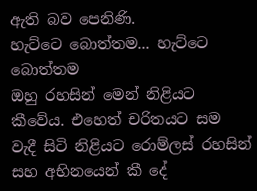ඇති බව පෙනිණි.
හැට්ටෙ බොත්තම... හැට්ටෙ බොත්තම
ඔහු රහසින් මෙන් නිළියට කීවේය. එහෙත් චරිතයට සම වැදී සිටි නිළියට රොම්ලස් රහසින් සහ අභිනයෙන් කී දේ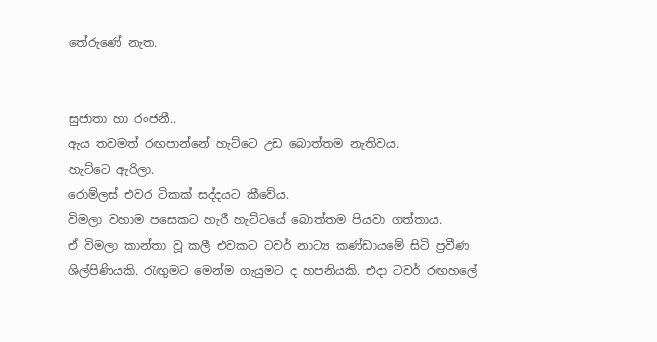තේරුණේ නැත.


සුජාතා හා රංජනී..
ඇය තවමත් රඟපාන්නේ හැට්ටෙ උඩ බොත්තම නැතිවය.
හැට්ටෙ ඇරිලා.
රොම්ලස් එවර ටිකක් සද්දයට කීවේය.
විමලා වහාම පසෙකට හැරී හැට්ටයේ බොත්තම පියවා ගත්තාය.
ඒ විමලා කාන්තා වූ කලී එවකට ටවර් නාට්‍ය කණ්ඩායමේ සිටි ප්‍රවීණ ශිල්පිණියකි. රැඟුමට මෙන්ම ගැයුමට ද හපනියකි. එදා ටවර් රඟහලේ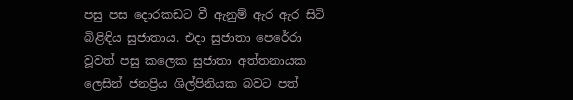පසු පස දොරකඩට වී ඇනුම් ඇර ඇර සිටි බිළිඳිය සුජාතාය. එදා සුජාතා පෙරේරා වූවත් පසු කලෙක සුජාතා අත්තනායක ලෙසින් ජනප්‍රිය ශිල්පිනියක බවට පත්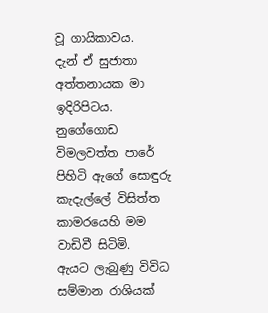වූ ගායිකාවය.
දැන් ඒ සුජාතා අත්තනායක මා ඉදිරිපිටය. නුගේගොඩ විමලවත්ත පාරේ පිහිටි ඇගේ සොඳුරු කැදැල්ලේ විසිත්ත කාමරයෙහි මම වාඩිවී සිටිමි.
ඇයට ලැබුණු විවිධ සම්මාන රාශියක්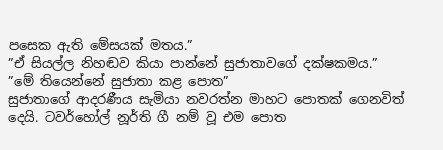පසෙක ඇති මේසයක් මතය.”
”ඒ සියල්ල නිහඬව කියා පාන්නේ සුජාතාවගේ දක්ෂකමය.”
”මේ තියෙන්නේ සුජාතා කළ පොත”
සුජාතාගේ ආදරණීය සැමියා නවරත්න මාහට පොතක් ගෙනවිත් දෙයි. ටවර්හෝල් නූර්ති ගී නම් වූ එම පොත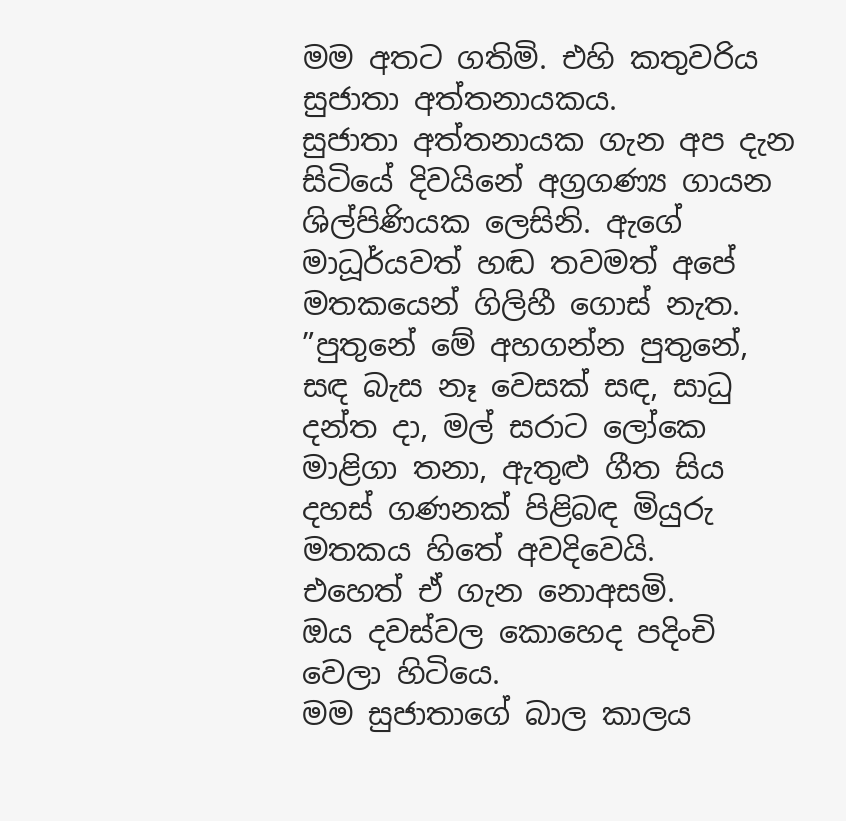මම අතට ගතිමි. එහි කතුවරිය සුජාතා අත්තනායකය.
සුජාතා අත්තනායක ගැන අප දැන සිටියේ දිවයිනේ අග්‍රගණ්‍ය ගායන ශිල්පිණියක ලෙසිනි. ඇගේ මාධූර්යවත් හඬ තවමත් අපේ මතකයෙන් ගිලිහී ගොස් නැත. ”පුතුනේ මේ අහගන්න පුතුනේ, සඳ බැස නෑ වෙසක් සඳ, සාධු දන්ත දා, මල් සරාට ලෝකෙ මාළිගා තනා, ඇතුළු ගීත සිය දහස් ගණනක් පිළිබඳ මියුරු මතකය හිතේ අවදිවෙයි.
එහෙත් ඒ ගැන නොඅසමි.
ඔය දවස්වල කොහෙද පදිංචි වෙලා හිටියෙ.
මම සුජාතාගේ බාල කාලය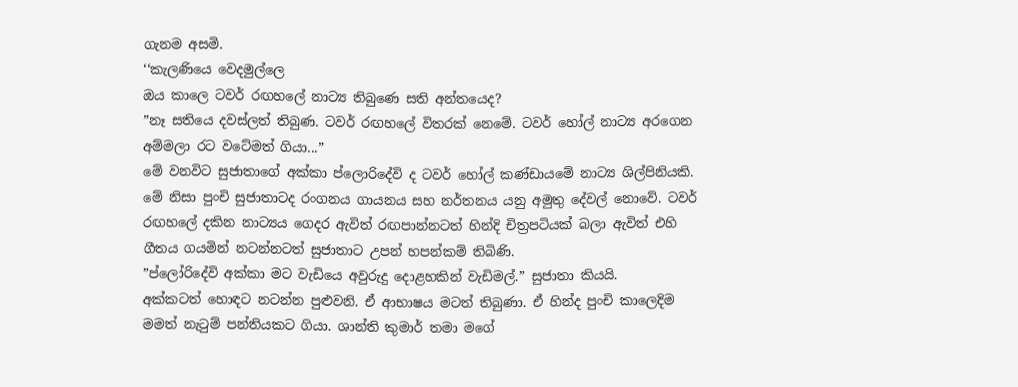ගැනම අසමි.
‘‘කැලණියෙ වෙදමුල්ලෙ
ඔය කාලෙ ටවර් රඟහලේ නාට්‍ය තිබුණෙ සති අන්තයෙද?
”නෑ සතියෙ දවස්ලත් තිබුණ. ටවර් රඟහලේ විතරක් නෙමේ. ටවර් හෝල් නාට්‍ය අරගෙන අම්මලා රට වටේමත් ගියා...”
මේ වනවිට සුජාතාගේ අක්කා ප්ලොරිදේවි ද ටවර් හෝල් කණ්ඩායමේ නාට්‍ය ශිල්පිනියකි. මේ නිසා පුංචි සුජාතාටද රංගනය ගායනය සහ නර්තනය යනු අමුතු දේවල් නොවේ. ටවර් රඟහලේ දකින නාට්‍යය ගෙදර ඇවිත් රඟපාන්නටත් හින්දි චිත්‍රපටියක් බලා ඇවිත් එහි ගීතය ගයමින් නටන්නටත් සුජාතාට උපන් හපන්කම් තිබිණි.
”ප්ලෝරිදේවි අක්කා මට වැඩියෙ අවුරුදු දොළහකින් වැඩිමල්.” සුජාතා කියයි.
අක්කටත් හොඳට නටන්න පුළුවනි. ඒ ආභාෂය මටත් තිබුණා. ඒ හින්ද පුංචි කාලෙදිම මමත් නැටුම් පන්තියකට ගියා. ශාන්ති කුමාර් තමා මගේ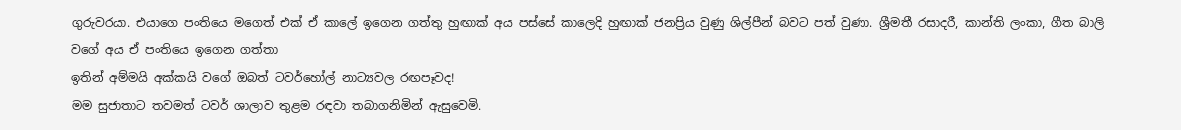ගුරුවරයා. එයාගෙ පංතියෙ මගෙත් එක් ඒ කාලේ ඉගෙන ගත්තු හුඟාක් අය පස්සේ කාලෙදි හුඟාක් ජනප්‍රිය වුණු ශිල්පීන් බවට පත් වුණා. ශ්‍රීමතී රසාදරී, කාන්ති ලංකා, ගීත බාලි වගේ අය ඒ පංතියෙ ඉගෙන ගත්තා
ඉතින් අම්මයි අක්කයි වගේ ඔබත් ටවර්හෝල් නාට්‍යවල රඟපෑවද!
මම සුජාතාට තවමත් ටවර් ශාලාව තුළම රඳවා තබාගනිමින් ඇසුවෙමි.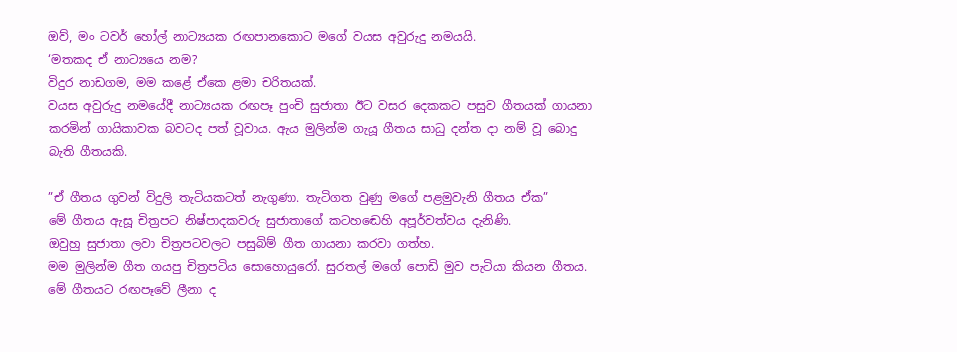ඔව්, මං ටවර් හෝල් නාට්‍යයක රඟපානකොට මගේ වයස අවුරුදු නමයයි.
‘මතකද ඒ නාට්‍යයෙ නම?
විදුර නාඩගම, මම කළේ ඒකෙ ළමා චරිතයක්.
වයස අවුරුදු නමයේදී නාට්‍යයක රඟපෑ පුංචි සුජාතා ඊට වසර දෙකකට පසුව ගීතයක් ගායනා කරමින් ගායිකාවක බවටද පත් වූවාය. ඇය මුලින්ම ගැයූ ගීතය සාධු දන්ත දා නම් වූ බොදු බැති ගීතයකි.

”ඒ ගීතය ගුවන් විදුලි තැටියකටත් නැගුණා. තැටිගත වුණු මගේ පළමුවැනි ගීතය ඒක”
මේ ගීතය ඇසූ චිත්‍රපට නිෂ්පාදකවරු සුජාතාගේ කටහඬෙහි අපූර්වත්වය දැනිණි.
ඔවුහු සුජාතා ලවා චිත්‍රපටවලට පසුබිම් ගීත ගායනා කරවා ගත්හ.
මම මුලින්ම ගීත ගයපු චිත්‍රපටිය සොහොයුරෝ. සුරතල් මගේ පොඩි මුව පැටියා කියන ගීතය. මේ ගීතයට රඟපෑවේ ලීනා ද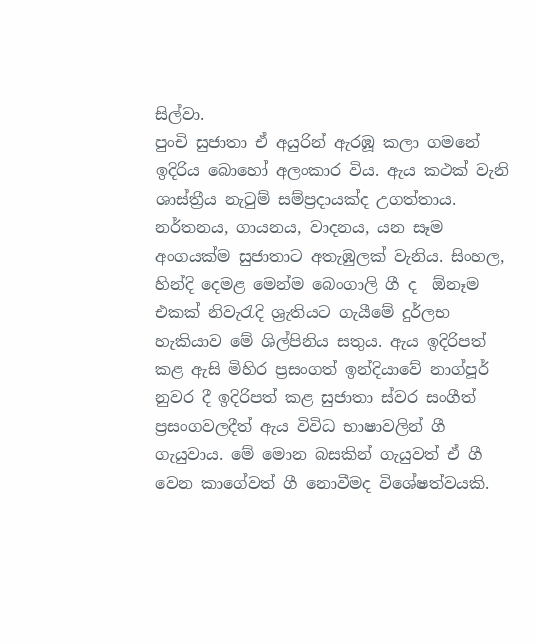සිල්වා.
පුංචි සුජාතා ඒ අයුරින් ඇරඹූ කලා ගමනේ ඉදිරිය බොහෝ අලංකාර විය. ඇය කථක් වැනි ශාස්ත්‍රීය නැටුම් සම්ප්‍රදායක්ද උගත්තාය. නර්තනය, ගායනය, වාදනය, යන සෑම අංගයක්ම සුජාතාට අතැඹුලක් වැනිය. සිංහල, හින්දි දෙමළ මෙන්ම බෙංගාලි ගී ද  ඕනෑම එකක් නිවැරැදි ශ්‍රැතියට ගැයීමේ දුර්ලභ හැකියාව මේ ශිල්පිනිය සතුය. ඇය ඉදිරිපත් කළ ඇසි මිහිර ප්‍රසංගත් ඉන්දියාවේ නාග්පූර් නුවර දී ඉදිරිපත් කළ සුජාතා ස්වර සංගීත් ප්‍රසංගවලදීත් ඇය විවිධ භාෂාවලින් ගී ගැයුවාය. මේ මොන බසකින් ගැයුවත් ඒ ගී වෙන කාගේවත් ගී නොවීමද විශේෂත්වයකි.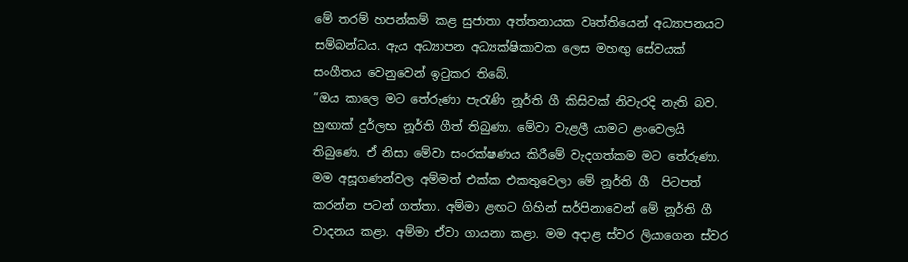මේ තරම් හපන්කම් කළ සුජාතා අත්තනායක වෘත්තියෙන් අධ්‍යාපනයට සම්බන්ධය. ඇය අධ්‍යාපන අධ්‍යක්ෂිකාවක ලෙස මහඟු සේවයක් සංගීතය වෙනුවෙන් ඉටුකර තිබේ.
”ඔය කාලෙ මට තේරුණා පැරැණි නූර්ති ගී කිසිවක් නිවැරදි නැති බව. හුඟාක් දුර්ලභ නූර්ති ගීත් තිබුණා. මේවා වැළලී යාමට ළංවෙලයි තිබුණෙ. ඒ නිසා මේවා සංරක්ෂණය කිරීමේ වැදගත්කම මට තේරුණා. මම අසූගණන්වල අම්මත් එක්ක එකතුවෙලා මේ නූර්ති ගී  පිටපත් කරන්න පටන් ගත්තා. අම්මා ළඟට ගිහින් සර්පිනාවෙන් මේ නූර්ති ගී වාදනය කළා. අම්මා ඒවා ගායනා කළා. මම අදාළ ස්වර ලියාගෙන ස්වර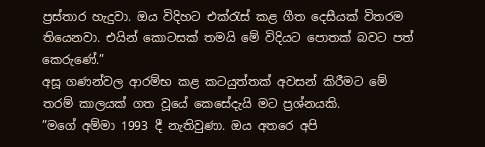ප්‍රස්තාර හැදුවා. ඔය විදිහට එක්රැස් කළ ගීත දෙසීයක් විතරම තියෙනවා. එයින් කොටසක් තමයි මේ විදියට පොතක් බවට පත් කෙරුණේ.”
අසූ ගණන්වල ආරම්භ කළ කටයුත්තක් අවසන් කිරීමට මේ තරම් කාලයක් ගත වූයේ කෙසේදැයි මට ප්‍රශ්නයකි.
”මගේ අම්මා 1993 දී නැතිවුණා. ඔය අතරෙ අපි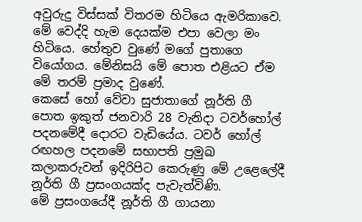අවුරුදු විස්සක් විතරම හිටියෙ ඇමරිකාවෙ. මේ වෙද්දි හැම දෙයක්ම එපා වෙලා මං හිටියෙ. හේතුව වුණේ මගේ පුතාගෙ වියෝගය. මේනිසයි මේ පොත එළියට ඒම මේ තරම් ප්‍රමාද වුණේ.
කෙසේ හෝ වේවා සුජාතාගේ නූර්ති ගී පොත ඉකුත් ජනවාරි 28 වැනිදා ටවර්හෝල් පදනමේදී දොරට වැඩියේය. ටවර් හෝල් රඟහල පදනමේ සභාපති ප්‍රමුඛ කලාකරුවන් ඉදිරිපිට කෙරුණු මේ උළෙලේදී නූර්ති ගී ප්‍රසංගයක්ද පැවැත්විණි.
මේ ප්‍රසංගයේදී නූර්ති ගී ගායනා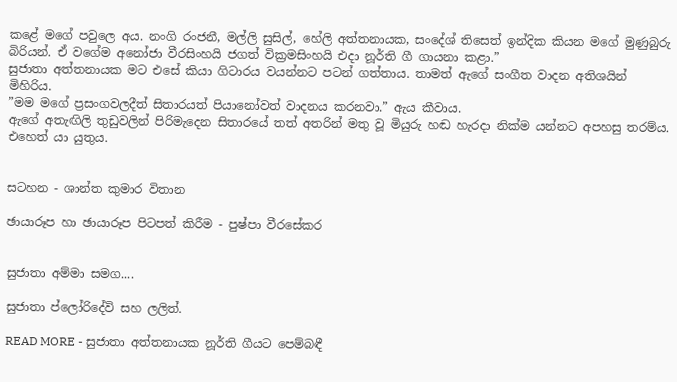කළේ මගේ පවුලෙ අය. නංගි රංජනී, මල්ලි සුසිල්, හේලි අත්තනායක, සංදේශ් තිසෙත් ඉන්දික කියන මගේ මුණුබුරු බිරියන්. ඒ වගේම අනෝජා වීරසිංහයි ජගත් වික්‍රමසිංහයි එදා නූර්ති ගී ගායනා කළා.”
සුජාතා අත්තනායක මට එසේ කියා ගිටාරය වයන්නට පටන් ගත්තාය. තාමත් ඇගේ සංගීත වාදන අතිශයින් මිහිරිය.
”මම මගේ ප්‍රසංගවලදීත් සිතාරයත් පියානෝවත් වාදනය කරනවා.” ඇය කීවාය.
ඇගේ අතැඟිලි තුඩුවලින් පිරිමැදෙන සිතාරයේ තත් අතරින් මතු වූ මියුරු හඬ හැරදා නික්ම යන්නට අපහසු තරම්ය. එහෙත් යා යුතුය.


සටහන - ශාන්ත කුමාර විතාන

ඡායාරූප හා ඡායාරූප පිටපත් කිරීම - පුෂ්පා වීරසේකර


සුජාතා අම්මා සමග....

සුජාතා ප්ලෝරිදේවි සහ ලලිත්.

READ MORE - සුජාතා අත්තනායක නූර්ති ගීයට පෙම්බඳී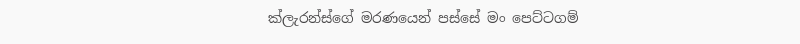ක්ලැරන්ස්ගේ මරණයෙන් පස්සේ මං පෙට්ටගම්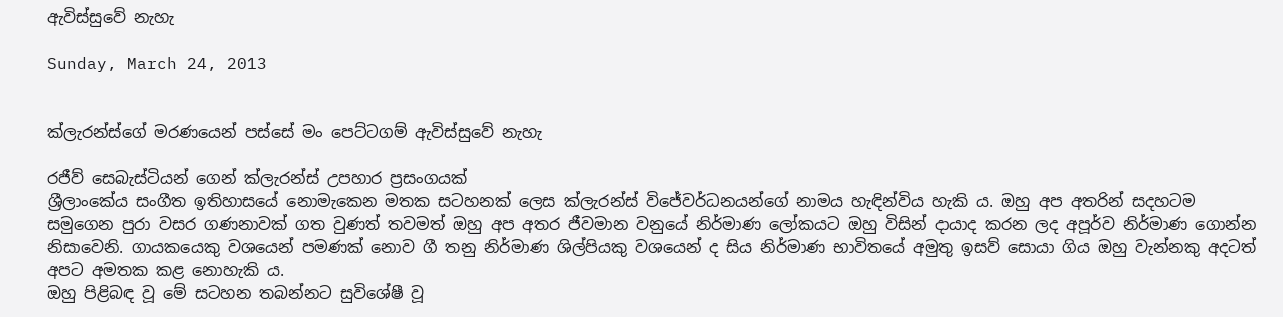ඇවිස්සුවේ නැහැ

Sunday, March 24, 2013


ක්ලැරන්ස්ගේ මරණයෙන් පස්සේ මං පෙට්ටගම් ඇවිස්සුවේ නැහැ

රජීව් සෙබැස්ටියන් ගෙන් ක්ලැරන්ස් උපහාර ප්‍රසංගයක්
ශ්‍රීලාංකේය සංගීත ඉතිහාසයේ නොමැකෙන මතක සටහනක් ලෙස ක්ලැරන්ස් විජේවර්ධනයන්ගේ නාමය හැඳින්විය හැකි ය. ඔහු අප අතරින් සදහටම සමුගෙන පුරා වසර ගණනාවක් ගත වුණත් තවමත් ඔහු අප අතර ජීවමාන වනුයේ නිර්මාණ ලෝකයට ඔහු විසින් දායාද කරන ලද අපූර්ව නිර්මාණ ගොන්න නිසාවෙනි. ගායකයෙකු වශයෙන් පමණක් නොව ගී තනු නිර්මාණ ශිල්පියකු වශයෙන් ද සිය නිර්මාණ භාවිතයේ අමුතු ඉසව් සොයා ගිය ඔහු වැන්නකු අදටත් අපට අමතක කළ නොහැකි ය.
ඔහු පිළිබඳ වූ මේ සටහන තබන්නට සුවිශේෂී වූ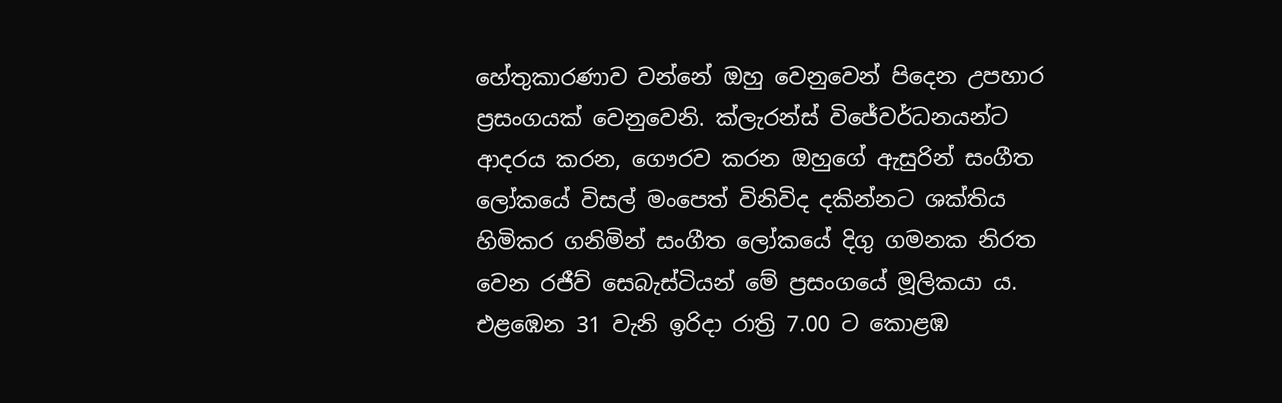හේතුකාරණාව වන්නේ ඔහු වෙනුවෙන් පිදෙන උපහාර ප්‍රසංගයක් වෙනුවෙනි. ක්ලැරන්ස් විජේවර්ධනයන්ට ආදරය කරන, ගෞරව කරන ඔහුගේ ඇසුරින් සංගීත ලෝකයේ විසල් මංපෙත් විනිවිද දකින්නට ශක්තිය හිමිකර ගනිමින් සංගීත ලෝකයේ දිගු ගමනක නිරත වෙන රජීව් සෙබැස්ටියන් මේ ප්‍රසංගයේ මූලිකයා ය.
එළඹෙන 31 වැනි ඉරිදා රාත්‍රි 7.00 ට කොළඹ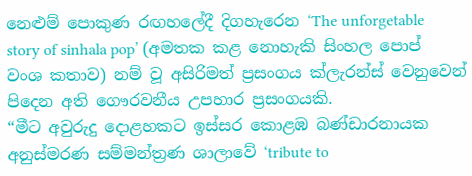නෙළුම් පොකුණ රඟහලේදී දිගහැරෙන ‘The unforgetable story of sinhala pop’ (අමතක කළ නොහැකි සිංහල පොප් වංශ කතාව) නම් වූ අසිරිමත් ප්‍රසංගය ක්ලැරන්ස් වෙනුවෙන් පිදෙන අති ගෞරවනීය උපහාර ප්‍රසංගයකි.
“මීට අවුරුදු දොළහකට ඉස්සර කොළඹ බණ්ඩාරනායක අනුස්මරණ සම්මන්ත්‍රණ ශාලාවේ ‘tribute to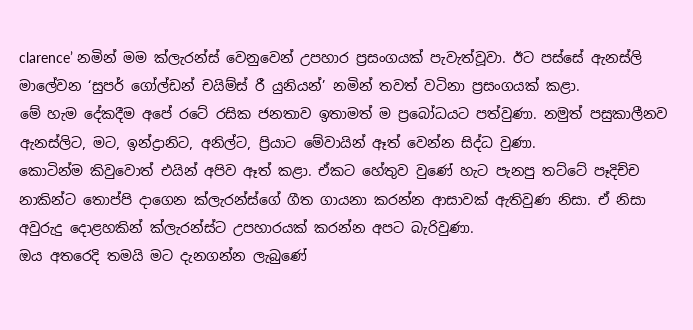clarence’ නමින් මම ක්ලැරන්ස් වෙනුවෙන් උපහාර ප්‍රසංගයක් පැවැත්වූවා. ඊට පස්සේ ඇනස්ලි මාලේවන ‘සුපර් ගෝල්ඩන් චයිම්ස් රී යුනියන්’ නමින් තවත් වටිනා ප්‍රසංගයක් කළා.
මේ හැම දේකදීම අපේ රටේ රසික ජනතාව ඉතාමත් ම ප්‍රබෝධයට පත්වුණා. නමුත් පසුකාලීනව ඇනස්ලිට, මට, ඉන්ද්‍රානිට, අනිල්ට, ප්‍රියාට මේවායින් ඈත් වෙන්න සිද්ධ වුණා.
කොටින්ම කිවුවොත් එයින් අපිව ඈත් කළා. ඒකට හේතුව වුණේ හැට පැනපු තට්ටේ පෑදිච්ච නාකින්ට තොප්පි දාගෙන ක්ලැරන්ස්ගේ ගීත ගායනා කරන්න ආසාවක් ඇතිවුණ නිසා. ඒ නිසා අවුරුදු දොළහකින් ක්ලැරන්ස්ට උපහාරයක් කරන්න අපට බැරිවුණා.
ඔය අතරෙදි තමයි මට දැනගන්න ලැබුණේ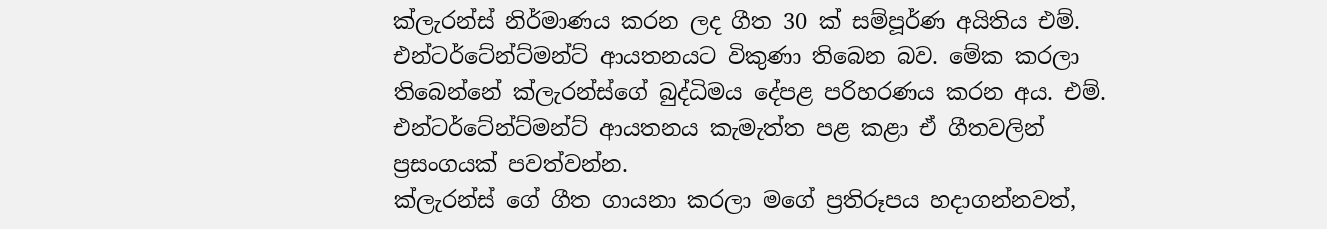ක්ලැරන්ස් නිර්මාණය කරන ලද ගීත 30 ක් සම්පූර්ණ අයිතිය එම්. එන්ටර්ටේන්ට්මන්ට් ආයතනයට විකුණා තිබෙන බව. මේක කරලා තිබෙන්නේ ක්ලැරන්ස්ගේ බුද්ධිමය දේපළ පරිහරණය කරන අය. එම්. එන්ටර්ටේන්ට්මන්ට් ආයතනය කැමැත්ත පළ කළා ඒ ගීතවලින් ප්‍රසංගයක් පවත්වන්න.
ක්ලැරන්ස් ගේ ගීත ගායනා කරලා මගේ ප්‍රතිරූපය හදාගන්නවත්,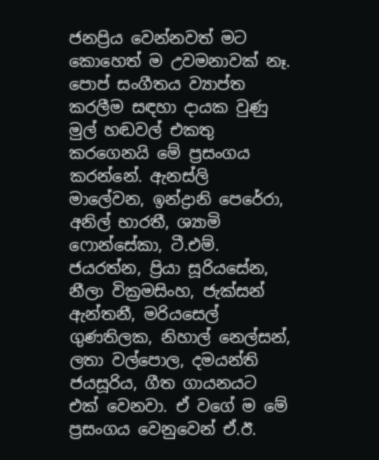ජනප්‍රිය වෙන්නවත් මට කොහෙත් ම උවමනාවක් නෑ. පොප් සංගීතය ව්‍යාප්ත කරලීම සඳහා දායක වුණු මුල් හඬවල් එකතු කරගෙනයි මේ ප්‍රසංගය කරන්නේ. ඇනස්ලි මාලේවන, ඉන්ද්‍රානි පෙරේරා, අනිල් භාරතී, ශ්‍යාමි ෆොන්සේකා, ටී.එම්. ජයරත්න, ප්‍රියා සූරියසේන, නීලා වික්‍රමසිංහ, ජැක්සන් ඇන්තනී, මරියසෙල් ගුණතිලක, නිහාල් නෙල්සන්, ලතා වල්පොල, දමයන්ති ජයසූරිය, ගීත ගායනයට එක් වෙනවා. ඒ වගේ ම මේ ප්‍රසංගය වෙනුවෙන් ඒ.ඊ.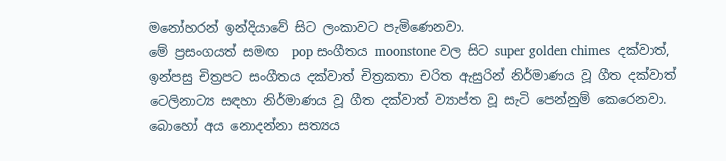මනෝහරන් ඉන්දියාවේ සිට ලංකාවට පැමිණෙනවා.
මේ ප්‍රසංගයත් සමඟ  pop සංගීතය moonstone වල සිට super golden chimes  දක්වාත්, ඉන්පසු චිත්‍රපට සංගීතය දක්වාත් චිත්‍රකතා චරිත ඇසුරින් නිර්මාණය වූ ගීත දක්වාත් ටෙලිනාට්‍ය සඳහා නිර්මාණය වූ ගීත දක්වාත් ව්‍යාප්ත වූ සැටි පෙන්නුම් කෙරෙනවා. බොහෝ අය නොදන්නා සත්‍යය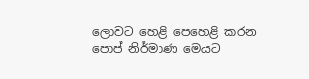ලොවට හෙළි පෙහෙළි කරන පොප් නිර්මාණ මෙයට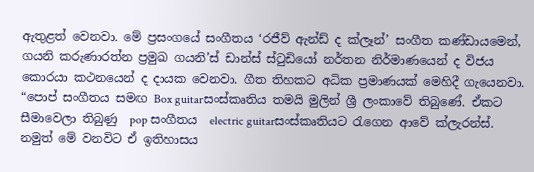ඇතුළත් වෙනවා. මේ ප්‍රසංගයේ සංගීතය ‘රජීව් ඇන්ඩ් ද ක්ලෑන්’ සංගීත කණ්ඩායමෙන්, ගයනි කරුණාරත්න ප්‍රමුඛ ගයනි’ස් ඩාන්ස් ස්ටුඩියෝ නර්තන නිර්මාණයෙන් ද විජය කොරයා කථනයෙන් ද දායක වෙනවා. ගීත තිහකට අධික ප්‍රමාණයක් මෙහිදී ගැයෙනවා.
“පොප් සංගීතය සමඟ Box guitarසංස්කෘතිය තමයි මුලින් ශ්‍රී ලංකාවේ තිබුණේ. ඒකට සීමාවෙලා තිබුණු  pop සංගීතය  electric guitarසංස්කෘතියට රැගෙන ආවේ ක්ලැරන්ස්. නමුත් මේ වනවිට ඒ ඉතිහාසය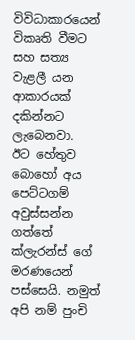විවිධාකාරයෙන් විකෘති වීමට සහ සත්‍ය වැළලී යන ආකාරයක් දකින්නට ලැබෙනවා.
ඊට හේතුව බොහෝ අය පෙට්ටගම් අවුස්සන්න ගත්තේ ක්ලැරන්ස් ගේ මරණයෙන් පස්සෙයි. නමුත් අපි නම් පුංචි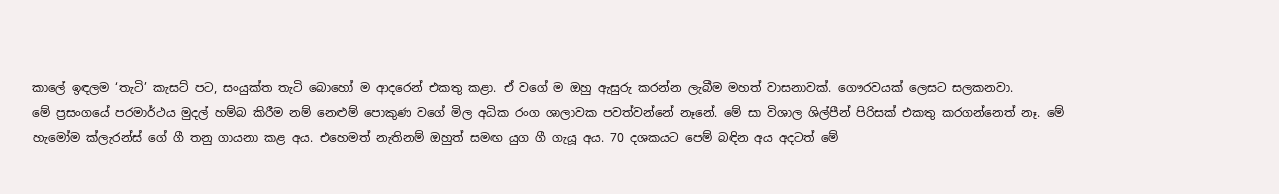කාලේ ඉඳලම ‘තැටි’ කැසට් පට, සංයුක්ත තැටි බොහෝ ම ආදරෙන් එකතු කළා. ඒ වගේ ම ඔහු ඇසුරු කරන්න ලැබීම මහත් වාසනාවක්. ගෞරවයක් ලෙසට සලකනවා.
මේ ප්‍රසංගයේ පරමාර්ථය මුදල් හම්බ කිරීම නම් නෙළුම් පොකුණ වගේ මිල අධික රංග ශාලාවක පවත්වන්නේ නෑනේ. මේ සා විශාල ශිල්පීන් පිරිසක් එකතු කරගන්නෙත් නෑ. මේ හැමෝම ක්ලැරන්ස් ගේ ගී තනු ගායනා කළ අය. එහෙමත් නැතිනම් ඔහුත් සමඟ යුග ගී ගැයූ අය. 70 දශකයට පෙම් බඳින අය අදටත් මේ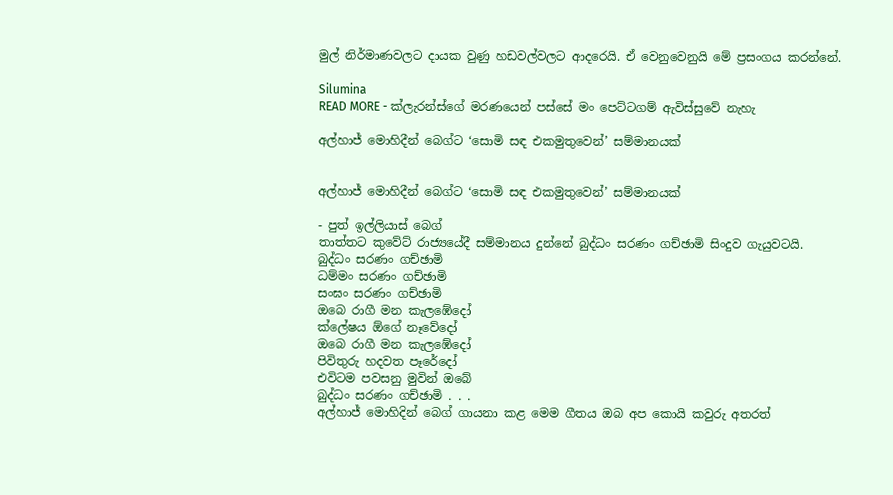මුල් නිර්මාණවලට දායක වුණු හඩවල්වලට ආදරෙයි. ඒ වෙනුවෙනුයි මේ ප්‍රසංගය කරන්නේ.

Silumina
READ MORE - ක්ලැරන්ස්ගේ මරණයෙන් පස්සේ මං පෙට්ටගම් ඇවිස්සුවේ නැහැ

අල්හාජ් මොහිදීන් බෙග්ට ‘සොමි සඳ එකමුතුවෙන්’ සම්මානයක්


අල්හාජ් මොහිදීන් බෙග්ට ‘සොමි සඳ එකමුතුවෙන්’ සම්මානයක්

- පුත් ඉල්ලියාස් බෙග්
තාත්තට කුවේට් රාජ්‍යයේදී සම්මානය දුන්නේ බුද්ධං සරණං ගච්ඡාමි සිංදුව ගැයුවටයි.
බුද්ධං සරණං ගච්ඡාමි
ධම්මං සරණං ගච්ඡාමි
සංඝං සරණං ගච්ඡාමි
ඔබෙ රාගී මන කැලඹේදෝ
ක්ලේෂය ඕගේ නෑවේදෝ
ඔබෙ රාගී මන කැලඹේදෝ
පිවිතුරු හදවත පෑරේදෝ
එවිටම පවසනු මුවින් ඔබේ
බුද්ධං සරණං ගච්ඡාමි . . .
අල්හාජ් මොහිදින් බෙග් ගායනා කළ මෙම ගීතය ඔබ අප කොයි කවුරු අතරත්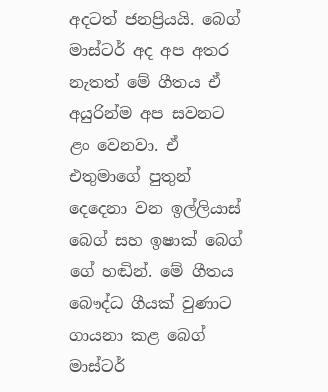අදටත් ජනප්‍රියයි. බෙග් මාස්ටර් අද අප අතර නැතත් මේ ගීතය ඒ අයුරින්ම අප සවනට ළං වෙනවා. ඒ එතුමාගේ පුතුන් දෙදෙනා වන ඉල්ලියාස් බෙග් සහ ඉෂාක් බෙග් ගේ හඬින්. මේ ගීතය බෞද්ධ ගීයක් වුණාට ගායනා කළ බෙග් මාස්ටර්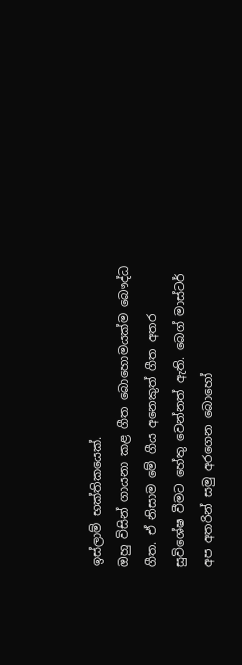ඉස්ලාම් භක්තිකයෙක්.
ඔහු විසින් ගායනා කළ ගීත බොහොමයක්ම බෞද්ධ ගීත. ඒ නිසාම මේ ගීය අනෙකුත් ගීත අතර සුවිශේෂ වීමට හේතු වෙන්නත් ඇති. බෙග් මාස්ටර් අප අතරින් සමු අරගෙන බොහෝ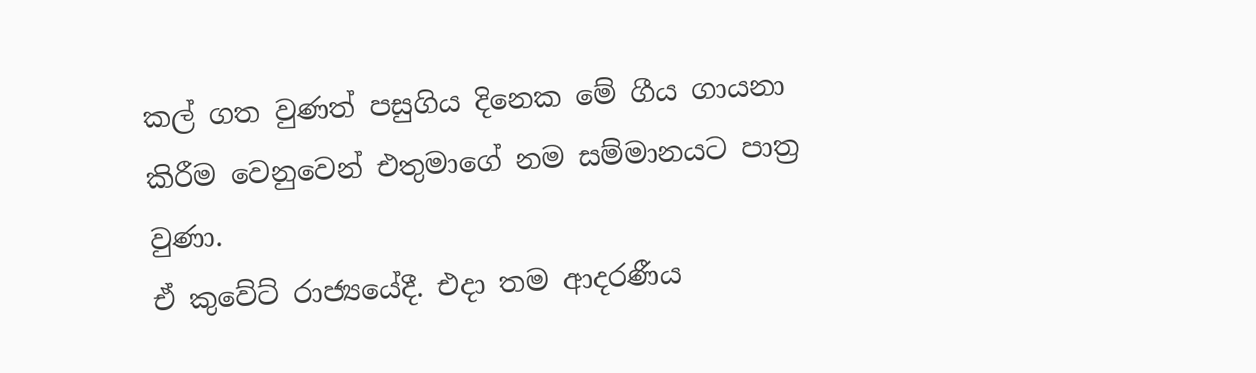කල් ගත වුණත් පසුගිය දිනෙක මේ ගීය ගායනා කිරීම වෙනුවෙන් එතුමාගේ නම සම්මානයට පාත්‍ර වුණා.
ඒ කුවේට් රාජ්‍යයේදී. එදා තම ආදරණීය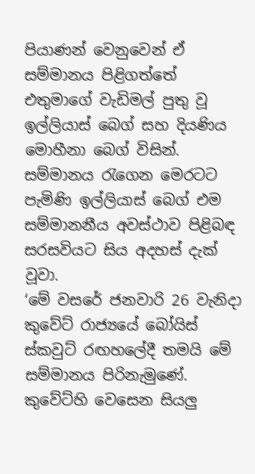පියාණන් වෙනුවෙන් ඒ සම්මානය පිළිගත්තේ එතුමාගේ වැඩිමල් පුතු වූ ඉල්ලියාස් බෙග් සහ දියණිය මොහීනා බෙග් විසින්. සම්මානය රැගෙන මෙරටට පැමිණි ඉල්ලියාස් බෙග් එම සම්මානනීය අවස්ථාව පිළිබඳ සරසවියට සිය අදහස් දැක් වූවා.
‘මේ වසරේ ජනවාරි 26 වැනිදා කුවේට් රාජ්‍යයේ බෝයිස් ස්කවුට් රඟහලේදී තමයි මේ සම්මානය පිරිනැමුණේ. කුවේට්හි වෙසෙන සියලු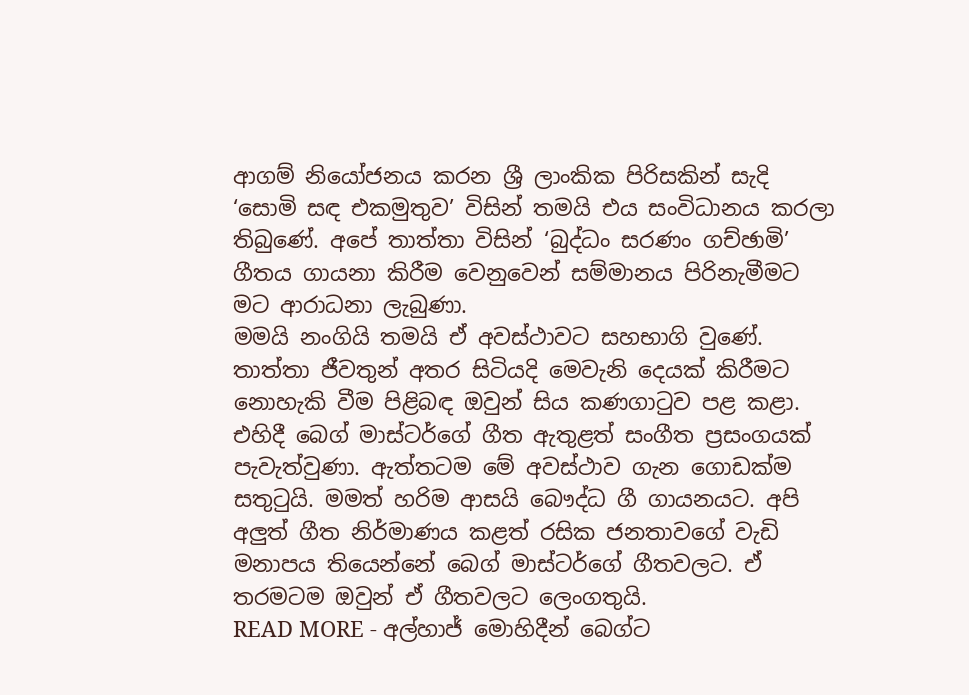ආගම් නියෝජනය කරන ශ්‍රී ලාංකික පිරිසකින් සැදි ‘සොමි සඳ එකමුතුව’ විසින් තමයි එය සංවිධානය කරලා තිබුණේ. අපේ තාත්තා විසින් ‘බුද්ධං සරණං ගච්ඡාමි’ ගීතය ගායනා කිරීම වෙනුවෙන් සම්මානය පිරිනැමීමට මට ආරාධනා ලැබුණා.
මමයි නංගියි තමයි ඒ අවස්ථාවට සහභාගි වුණේ. තාත්තා ජීවතුන් අතර සිටියදි මෙවැනි දෙයක් කිරීමට නොහැකි වීම පිළිබඳ ඔවුන් සිය කණගාටුව පළ කළා. එහිදී බෙග් මාස්ටර්ගේ ගීත ඇතුළත් සංගීත ප්‍රසංගයක් පැවැත්වුණා. ඇත්තටම මේ අවස්ථාව ගැන ගොඩක්ම සතුටුයි. මමත් හරිම ආසයි බෞද්ධ ගී ගායනයට. අපි අලුත් ගීත නිර්මාණය කළත් රසික ජනතාවගේ වැඩි මනාපය තියෙන්නේ බෙග් මාස්ටර්ගේ ගීතවලට. ඒ තරමටම ඔවුන් ඒ ගීතවලට ලෙංගතුයි.
READ MORE - අල්හාජ් මොහිදීන් බෙග්ට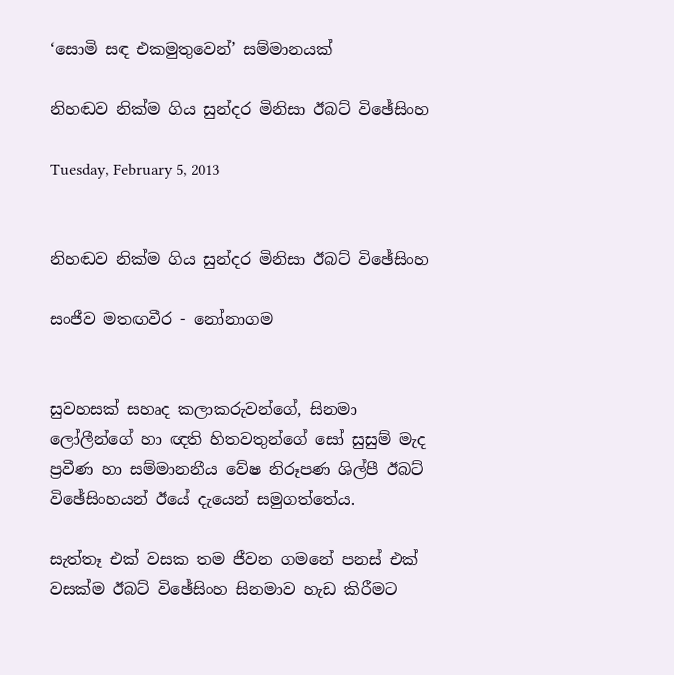‘සොමි සඳ එකමුතුවෙන්’ සම්මානයක්

නිහඬව නික්‌ම ගිය සුන්දර මිනිසා ඊබට්‌ විඡේසිංහ

Tuesday, February 5, 2013


නිහඬව නික්‌ම ගිය සුන්දර මිනිසා ඊබට්‌ විඡේසිංහ

සංජීව මතඟවීර - නෝනාගම


සුවහසක්‌ සහෘද කලාකරුවන්ගේ, සිනමා ලෝලීන්ගේ හා ඥති හිතවතුන්ගේ සෝ සුසුම් මැද ප්‍රවීණ හා සම්මානනීය වේෂ නිරූපණ ශිල්පී ඊබට්‌ විඡේසිංහයන් ඊයේ දැයෙන් සමුගත්තේය.

සැත්තෑ එක්‌ වසක තම ජීවන ගමනේ පනස්‌ එක්‌ වසක්‌ම ඊබට්‌ විඡේසිංහ සිනමාව හැඩ කිරීමට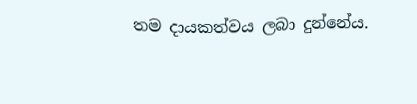තම දායකත්වය ලබා දුන්නේය.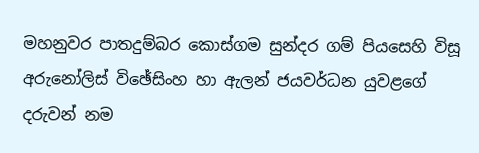මහනුවර පාතදුම්බර කොස්‌ගම සුන්දර ගම් පියසෙහි විසූ අරුනෝලිස්‌ විඡේසිංහ හා ඇලන් ජයවර්ධන යුවළගේ දරුවන් නම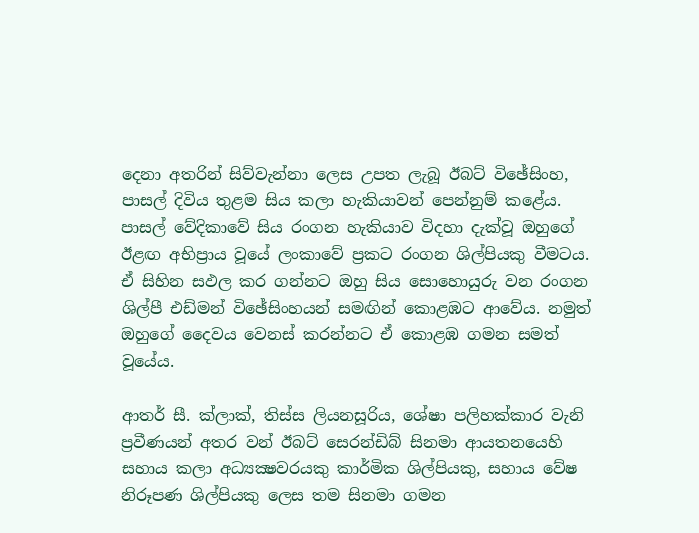දෙනා අතරින් සිව්වැන්නා ලෙස උපත ලැබූ ඊබට්‌ විඡේසිංහ, පාසල් දිවිය තුළම සිය කලා හැකියාවන් පෙන්නුම් කළේය. පාසල් වේදිකාවේ සිය රංගන හැකියාව විදහා දැක්‌වූ ඔහුගේ ඊළඟ අභිප්‍රාය වූයේ ලංකාවේ ප්‍රකට රංගන ශිල්පියකු වීමටය. ඒ සිහින සඵල කර ගන්නට ඔහු සිය සොහොයුරු වන රංගන ශිල්පී එඩ්මන් විඡේසිංහයන් සමඟින් කොළඹට ආවේය. නමුත් ඔහුගේ දෛවය වෙනස්‌ කරන්නට ඒ කොළඹ ගමන සමත් වූයේය.

ආතර් සී. ක්‌ලාක්‌, තිස්‌ස ලියනසූරිය, ශේෂා පලිහක්‌කාර වැනි ප්‍රවීණයන් අතර වන් ඊබට්‌ සෙරන්ඩිබ් සිනමා ආයතනයෙහි සහාය කලා අධ්‍යක්‍ෂවරයකු කාර්මික ශිල්පියකු, සහාය වේෂ නිරූපණ ශිල්පියකු ලෙස තම සිනමා ගමන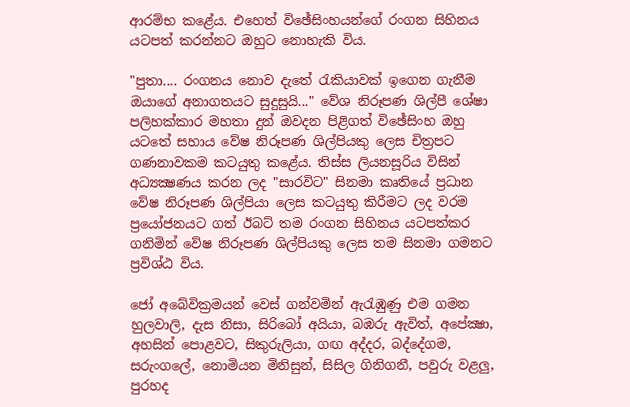ආරම්භ කළේය. එහෙත් විඡේසිංහයන්ගේ රංගන සිහිනය යටපත් කරන්නට ඔහුට නොහැකි විය.

"පුතා.... රංගනය නොව දැතේ රැකියාවක්‌ ඉගෙන ගැනීම ඔයාගේ අනාගතයට සුදුසුයි..." වේශ නිරූපණ ශිල්පී ශේෂා පලිහක්‌කාර මහතා දුන් ඔවදන පිළිගත් විඡේසිංහ ඔහු යටතේ සහාය වේෂ නිරූපණ ශිල්පියකු ලෙස චිත්‍රපට ගණනාවකම කටයුතු කළේය. තිස්‌ස ලියනසූරිය විසින් අධ්‍යක්‍ෂණය කරන ලද "සාරවිට" සිනමා කෘතියේ ප්‍රධාන වේෂ නිරූපණ ශිල්පියා ලෙස කටයුතු කිරීමට ලද වරම ප්‍රයෝජනයට ගත් ඊබට්‌ තම රංගන සිහිනය යටපත්කර ගනිමින් වේෂ නිරූපණ ශිල්පියකු ලෙස තම සිනමා ගමනට ප්‍රවිශ්ඨ විය.

ජෝ අබේවික්‍රමයන් වෙස්‌ ගන්වමින් ඇරැඹුණු එම ගමන හුලවාලි, දැස නිසා, සිරිබෝ අයියා, බඹරු ඇවිත්, අපේක්‍ෂා, අහසින් පොළවට, සිකුරුලියා, ගඟ අද්දර, බද්දේගම, සරුංගලේ, නොමියන මිනිසුන්, සිසිල ගිනිගනී, පවුරු වළලු, පුරහද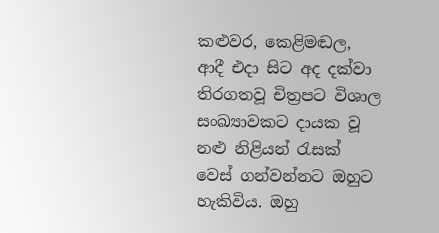කළුවර, කෙළිමඬල, ආදී එදා සිට අද දක්‌වා තිරගතවූ චිත්‍රපට විශාල සංඛ්‍යාවකට දායක වූ නළු නිළියන් රැසක්‌ වෙස්‌ ගන්වන්නට ඔහුට හැකිවිය. ඔහු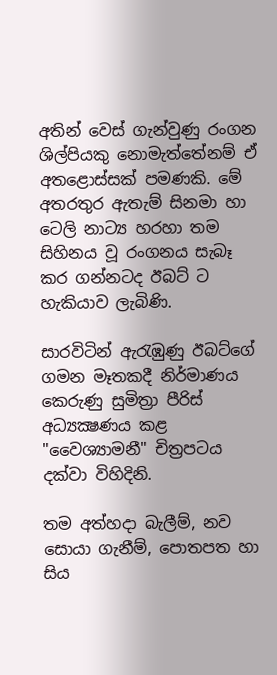අතින් වෙස්‌ ගැන්වුණු රංගන ශිල්පියකු නොමැත්තේනම් ඒ අතළොස්‌සක්‌ පමණකි. මේ අතරතුර ඇතැම් සිනමා හා ටෙලි නාට්‍ය හරහා තම සිහිනය වූ රංගනය සැබෑ කර ගන්නටද ඊබට්‌ ට හැකියාව ලැබිණි.

සාරවිටින් ඇරැඹුණු ඊබට්‌ගේ ගමන මෑතකදී නිර්මාණය කෙරුණු සුමිත්‍රා පීරිස්‌ අධ්‍යක්‍ෂණය කළ "වෛශ්‍යාමනී" චිත්‍රපටය දක්‌වා විහිදිනි.

තම අත්හදා බැලීම්, නව සොයා ගැනීම්, පොතපත හා සිය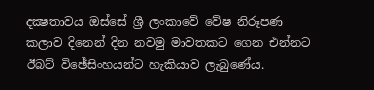දක්‍ෂතාවය ඔස්‌සේ ශ්‍රී ලංකාවේ වේෂ නිරූපණ කලාව දිනෙන් දින නවමු මාවතකට ගෙන එන්නට ඊබට්‌ විඡේසිංහයන්ට හැකියාව ලැබුණේය.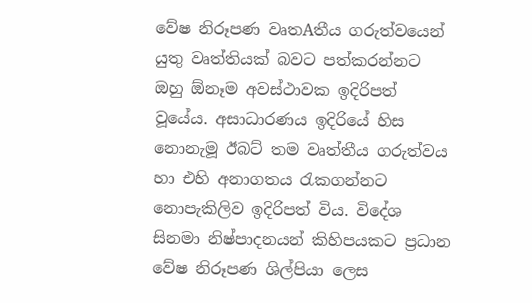වේෂ නිරූපණ වෘතAතීය ගරුත්වයෙන් යුතු වෘත්තියක්‌ බවට පත්කරන්නට ඔහු ඕනෑම අවස්‌ථාවක ඉදිරිපත් වූයේය. අසාධාරණය ඉදිරියේ හිස නොනැමූ ඊබට්‌ තම වෘත්තීය ගරුත්වය හා එහි අනාගතය රැකගන්නට නොපැකිලිව ඉදිරිපත් විය. විදේශ සිනමා නිෂ්පාදනයන් කිහිපයකට ප්‍රධාන වේෂ නිරූපණ ශිල්පියා ලෙස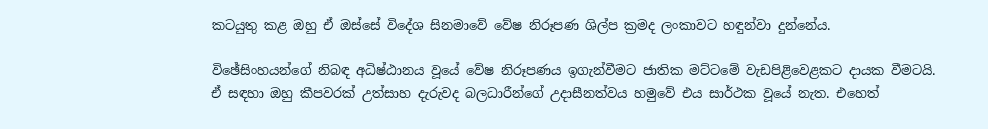කටයුතු කළ ඔහු ඒ ඔස්‌සේ විදේශ සිනමාවේ වේෂ නිරූපණ ශිල්ප ක්‍රමද ලංකාවට හඳුන්වා දුන්නේය.

විඡේසිංහයන්ගේ නිබඳ අධිෂ්ඨානය වූයේ වේෂ නිරූපණය ඉගැන්වීමට ජාතික මට්‌ටමේ වැඩපිළිවෙළකට දායක වීමටයි. ඒ සඳහා ඔහු කීපවරක්‌ උත්සාහ දැරුවද බලධාරීන්ගේ උදාසීනත්වය හමුවේ එය සාර්ථක වූයේ නැත. එහෙත්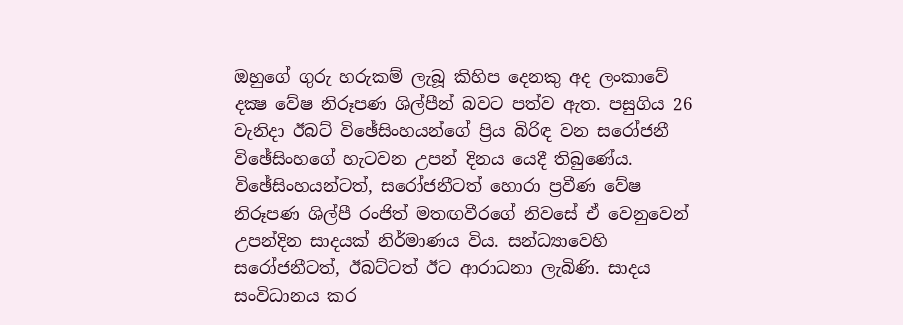ඔහුගේ ගුරු හරුකම් ලැබූ කිහිප දෙනකු අද ලංකාවේ දක්‍ෂ වේෂ නිරූපණ ශිල්පීන් බවට පත්ව ඇත. පසුගිය 26 වැනිදා ඊබට්‌ විඡේසිංහයන්ගේ ප්‍රිය බිරිඳ වන සරෝජනී විඡේසිංහගේ හැටවන උපන් දිනය යෙදී තිබුණේය. විඡේසිංහයන්ටත්, සරෝජනීටත් හොරා ප්‍රවීණ වේෂ නිරූපණ ශිල්පී රංජිත් මතඟවීරගේ නිවසේ ඒ වෙනුවෙන් උපන්දින සාදයක්‌ නිර්මාණය විය. සන්ධ්‍යාවෙහි සරෝජනීටත්, ඊබට්‌ටත් ඊට ආරාධනා ලැබිණි. සාදය සංවිධානය කර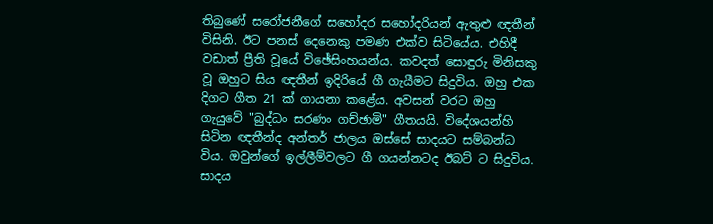තිබුණේ සරෝජනීගේ සහෝදර සහෝදරියන් ඇතුළු ඥතීන් විසිනි. ඊට පනස්‌ දෙනෙකු පමණ එක්‌ව සිටියේය. එහිදී වඩාත් ප්‍රීති වූයේ විඡේසිංහයන්ය. කවදත් සොඳුරු මිනිසකු වූ ඔහුට සිය ඥතීන් ඉදිරියේ ගී ගැයීමට සිදුවිය. ඔහු එක දිගට ගීත 21 ක්‌ ගායනා කළේය. අවසන් වරට ඔහු ගැයුවේ "බුද්ධං සරණං ගච්ඡාමි" ගීතයයි. විදේශයන්හි සිටින ඥතීන්ද අන්තර් ජාලය ඔස්‌සේ සාදයට සම්බන්ධ විය. ඔවුන්ගේ ඉල්ලීම්වලට ගී ගයන්නටද ඊබට්‌ ට සිදුවිය. සාදය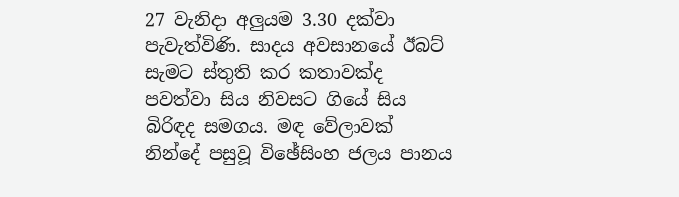27 වැනිදා අලුයම 3.30 දක්‌වා පැවැත්විණි. සාදය අවසානයේ ඊබට්‌ සැමට ස්‌තුති කර කතාවක්‌ද පවත්වා සිය නිවසට ගියේ සිය බිරිඳද සමගය. මඳ වේලාවක්‌ නින්දේ පසුවූ විඡේසිංහ ජලය පානය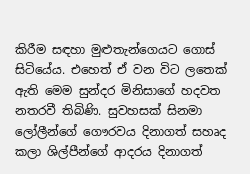කිරීම සඳහා මුළුතැන්ගෙයට ගොස්‌ සිටියේය. එහෙත් ඒ වන විට ලතෙක්‌ ඇති මෙම සුන්දර මිනිසාගේ හදවත නතරවී තිබිණි. සුවහසක්‌ සිනමා ලෝලීන්ගේ ගෞරවය දිනාගත් සහෘද කලා ශිල්පීන්ගේ ආදරය දිනාගත්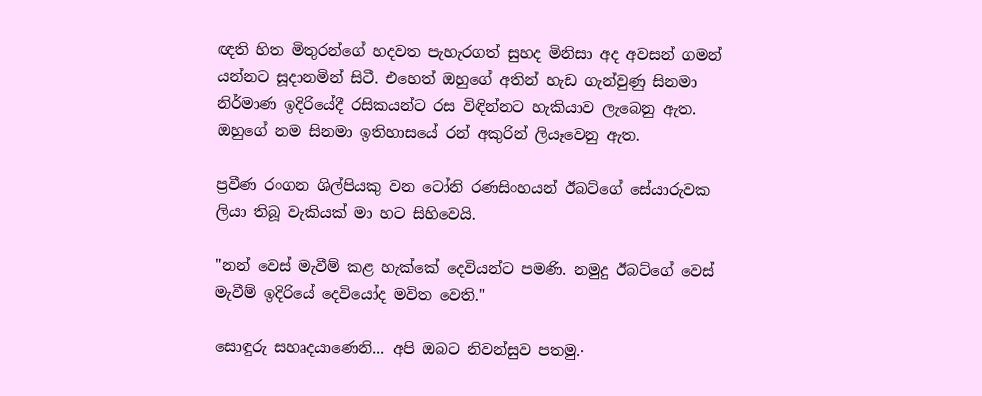ඥති හිත මිතුරන්ගේ හදවත පැහැරගත් සුහද මිනිසා අද අවසන් ගමන් යන්නට සූදානමින් සිටී. එහෙත් ඔහුගේ අතින් හැඩ ගැන්වුණු සිනමා නිර්මාණ ඉදිරියේදී රසිකයන්ට රස විඳින්නට හැකියාව ලැබෙනු ඇත. ඔහුගේ නම සිනමා ඉතිහාසයේ රන් අකුරින් ලියෑවෙනු ඇත.

ප්‍රවීණ රංගන ශිල්පියකු වන ටෝනි රණසිංහයන් ඊබට්‌ගේ සේයාරුවක ලියා තිබූ වැකියක්‌ මා හට සිහිවෙයි.

"නන් වෙස්‌ මැවීම් කළ හැක්‌කේ දෙවියන්ට පමණි. නමුදු ඊබට්‌ගේ වෙස්‌ මැවීම් ඉදිරියේ දෙවියෝද මවිත වෙති."

සොඳුරු සහෘදයාණෙනි... අපි ඔබට නිවන්සුව පතමු.·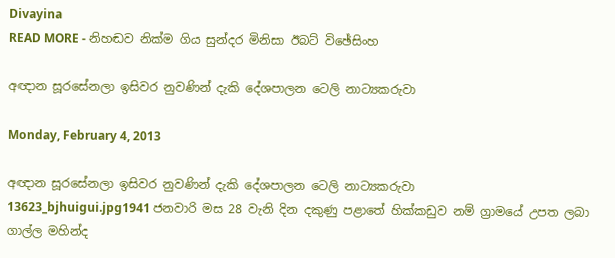Divayina
READ MORE - නිහඬව නික්‌ම ගිය සුන්දර මිනිසා ඊබට්‌ විඡේසිංහ

අඥාන සූරසේනලා ඉසිවර නුවණින් දැකි දේශපාලන ටෙලි නාට්‍යකරුවා

Monday, February 4, 2013

අඥාන සූරසේනලා ඉසිවර නුවණින් දැකි දේශපාලන ටෙලි නාට්‍යකරුවා
13623_bjhuigui.jpg1941 ජනවාරි මස 28 වැනි දින දකුණු පළාතේ හික්කඩුව නම් ග්‍රාමයේ උපත ලබා ගාල්ල මහින්ද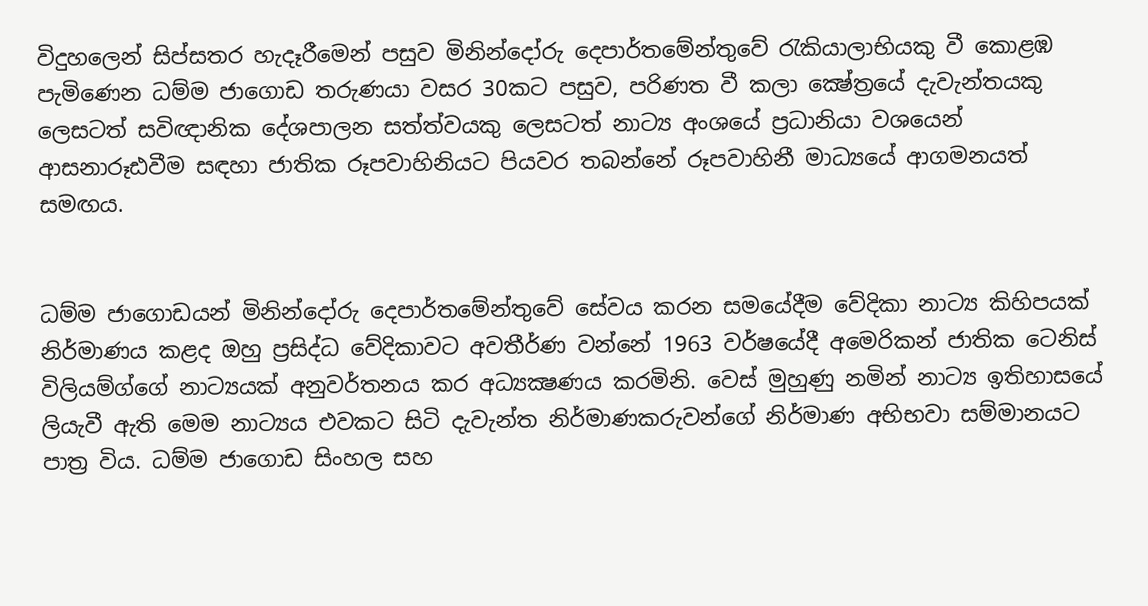විදුහලෙන් සිප්සතර හැදෑරීමෙන් පසුව මිනින්දෝරු දෙපාර්තමේන්තුවේ රැකියාලාභියකු වී කොළඹ පැමිණෙන ධම්ම ජාගොඩ තරුණයා වසර 30කට පසුව, පරිණත වී කලා ක්‍ෂේත්‍රයේ දැවැන්තයකු ලෙසටත් සවිඥානික දේශපාලන සත්ත්වයකු ලෙසටත් නාට්‍ය අංශයේ ප්‍රධානියා වශයෙන් ආසනාරූඪවීම සඳහා ජාතික රූපවාහිනියට පියවර තබන්නේ රූපවාහිනී මාධ්‍යයේ ආගමනයත් සමඟය.


ධම්ම ජාගොඩයන් මිනින්දෝරු දෙපාර්තමේන්තුවේ සේවය කරන සමයේදීම වේදිකා නාට්‍ය කිහිපයක් නිර්මාණය කළද ඔහු ප්‍රසිද්ධ වේදිකාවට අවතීර්ණ වන්නේ 1963 වර්ෂයේදී අමෙරිකන් ජාතික ටෙනිස් විලියම්ග්ගේ නාට්‍යයක් අනුවර්තනය කර අධ්‍යක්‍ෂණය කරමිනි. වෙස් මුහුණු නමින් නාට්‍ය ඉතිහාසයේ ලියැවී ඇති මෙම නාට්‍යය එවකට සිටි දැවැන්ත නිර්මාණකරුවන්ගේ නිර්මාණ අභිභවා සම්මානයට පාත්‍ර විය. ධම්ම ජාගොඩ සිංහල සහ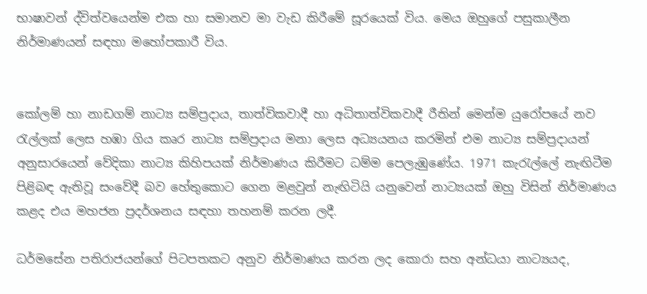භාෂාවන් ද්විත්වයෙන්ම එක හා සමානව මා වැඩ කිරීමේ සූරයෙක් විය. මෙය ඔහුගේ පසුකාලීන නිර්මාණයන් සඳහා මහෝපකාරී විය.


කෝලම් හා නාඩගම් නාට්‍ය සම්ප්‍රදාය, තාත්විකවාදී හා අධිතාත්විකවාදී රීතින් මෙන්ම යුරෝපයේ නව රැල්ලක් ලෙස හඹා ගිය කෘර නාට්‍ය සම්ප්‍රදාය මනා ලෙස අධ්‍යයනය කරමින් එම නාට්‍ය සම්ප්‍රදායන් අනුසාරයෙන් වේදිකා නාට්‍ය කිහිපයක් නිර්මාණය කිරීමට ධම්ම පෙලැඹුණේය. 1971 කැරැල්ලේ නැඟිටීම පිළිබඳ ඇතිවූ සංවේදී බව හේතුකොට ගෙන මළවුන් නැඟිටියි යනුවෙන් නාට්‍යයක් ඔහු විසින් නිර්මාණය කළද එය මහජන ප්‍රදර්ශනය සඳහා තහනම් කරන ලදී.

ධර්මසේන පතිරාජයන්ගේ පිටපතකට අනුව නිර්මාණය කරන ලද කොරා සහ අන්ධයා නාට්‍යයද,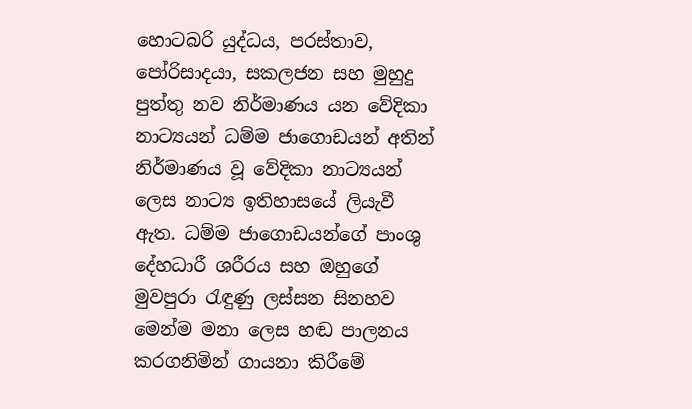හොටබරි යුද්ධය, පරස්තාව, පෝරිසාදයා, සකලජන සහ මුහුදු පුත්තු නව නිර්මාණය යන වේදිකා නාට්‍යයන් ධම්ම ජාගොඩයන් අතින් නිර්මාණය වූ වේදිකා නාට්‍යයන් ලෙස නාට්‍ය ඉතිහාසයේ ලියැවී ඇත. ධම්ම ජාගොඩයන්ගේ පාංශු දේහධාරී ශරීරය සහ ඔහුගේ මුවපුරා රැඳුණු ලස්සන සිනහව මෙන්ම මනා ලෙස හඬ පාලනය කරගනිමින් ගායනා කිරීමේ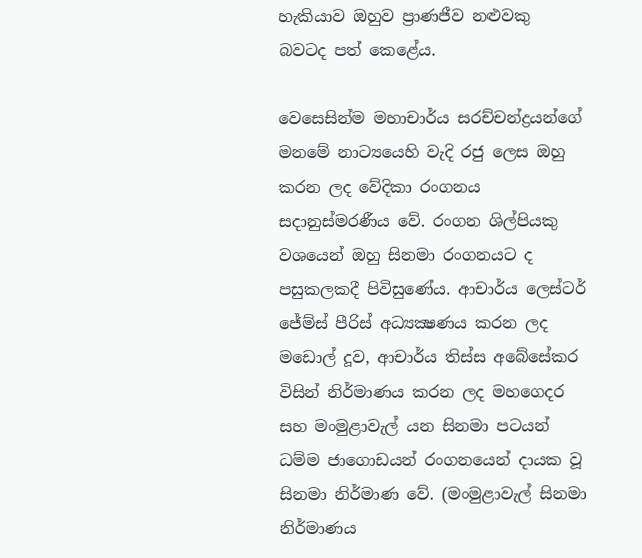හැකියාව ඔහුව ප්‍රාණජීව නළුවකු බවටද පත් කෙළේය.

වෙසෙසින්ම මහාචාර්ය සරච්චන්ද්‍රයන්ගේ මනමේ නාට්‍යයෙහි වැදි රජු ලෙස ඔහු කරන ලද වේදිකා රංගනය සදානුස්මරණීය වේ. රංගන ශිල්පියකු වශයෙන් ඔහු සිනමා රංගනයට ද පසුකලකදී පිවිසුණේය. ආචාර්ය ලෙස්ටර් ජේම්ස් පීරිස් අධ්‍යක්‍ෂණය කරන ලද මඩොල් දූව, ආචාර්ය තිස්ස අබේසේකර විසින් නිර්මාණය කරන ලද මහගෙදර සහ මංමුළාවැල් යන සිනමා පටයන් ධම්ම ජාගොඩයන් රංගනයෙන් දායක වූ සිනමා නිර්මාණ වේ. (මංමුළාවැල් සිනමා නිර්මාණය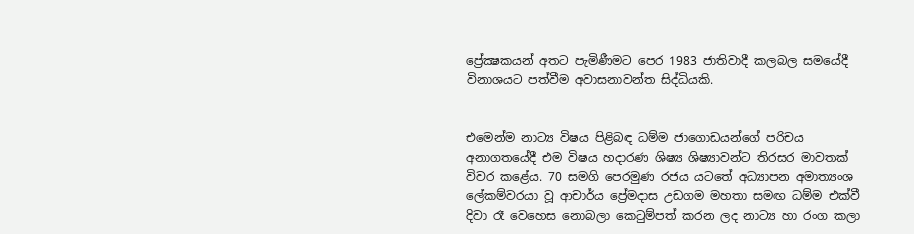ප්‍රේක්‍ෂකයන් අතට පැමිණීමට පෙර 1983 ජාතිවාදී කලබල සමයේදී විනාශයට පත්වීම අවාසනාවන්ත සිද්ධියකි.


එමෙන්ම නාට්‍ය විෂය පිළිබඳ ධම්ම ජාගොඩයන්ගේ පරිචය අනාගතයේදී එම විෂය හදාරණ ශිෂ්‍ය ශිෂ්‍යාවන්ට තිරසර මාවතක් විවර කළේය. 70 සමගි පෙරමුණ රජය යටතේ අධ්‍යාපන අමාත්‍යංශ ලේකම්වරයා වූ ආචාර්ය ප්‍රේමදාස උඩගම මහතා සමඟ ධම්ම එක්වී දිවා රෑ වෙහෙස නොබලා කෙටුම්පත් කරන ලද නාට්‍ය හා රංග කලා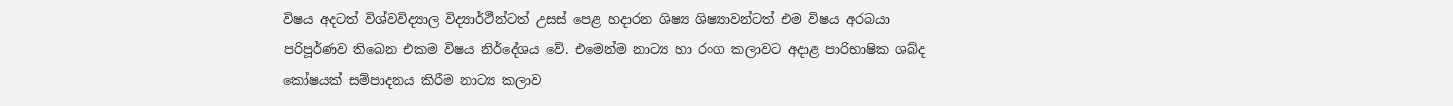විෂය අදටත් විශ්වවිද්‍යාල විද්‍යාර්ථීන්ටත් උසස් පෙළ හදාරන ශිෂ්‍ය ශිෂ්‍යාවන්ටත් එම විෂය අරබයා පරිපූර්ණව තිබෙන එකම විෂය නිර්දේශය වේ. එමෙන්ම නාට්‍ය හා රංග කලාවට අදාළ පාරිභාෂික ශබ්ද කෝෂයක් සම්පාදනය කිරීම නාට්‍ය කලාව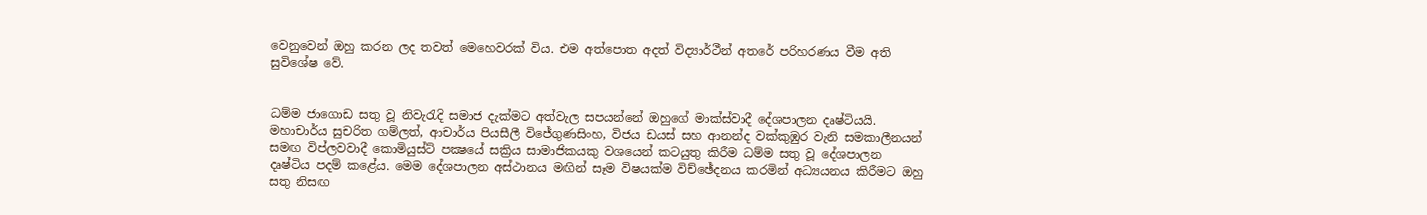වෙනුවෙන් ඔහු කරන ලද තවත් මෙහෙවරක් විය. එම අත්පොත අදත් විද්‍යාර්ථීන් අතරේ පරිහරණය වීම අති සුවිශේෂ වේ.


ධම්ම ජාගොඩ සතු වූ නිවැරැදි සමාජ දැක්මට අත්වැල සපයන්නේ ඔහුගේ මාක්ස්වාදී දේශපාලන දෘෂ්ටියයි. මහාචාර්ය සුචරිත ගම්ලත්, ආචාර්ය පියසීලී විජේගුණසිංහ, විජය ඩයස් සහ ආනන්ද වක්කුඹුර වැනි සමකාලීනයන් සමඟ විප්ලවවාදී කොමියුස්ට් පක්‍ෂයේ සක්‍රිය සාමාජිකයකු වශයෙන් කටයුතු කිරීම ධම්ම සතු වූ දේශපාලන දෘෂ්ටිය පදම් කළේය. මෙම දේශපාලන අස්ථානය මඟින් සෑම විෂයක්ම විච්ඡේදනය කරමින් අධ්‍යයනය කිරීමට ඔහු සතු නිසඟ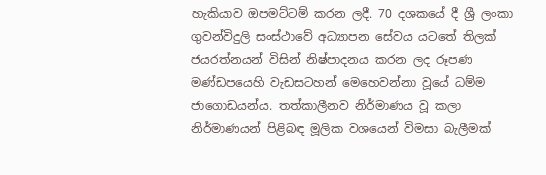හැකියාව ඔපමට්ටම් කරන ලදී. 70 දශකයේ දී ශ්‍රී ලංකා ගුවන්විදුලි සංස්ථාවේ අධ්‍යාපන සේවය යටතේ තිලක් ජයරත්නයන් විසින් නිෂ්පාදනය කරන ලද රූපණ මණ්ඩපයෙහි වැඩසටහන් මෙහෙවන්නා වූයේ ධම්ම ජාගොඩයන්ය. තත්කාලීනව නිර්මාණය වූ කලා නිර්මාණයන් පිළිබඳ මූලික වශයෙන් විමසා බැලීමක්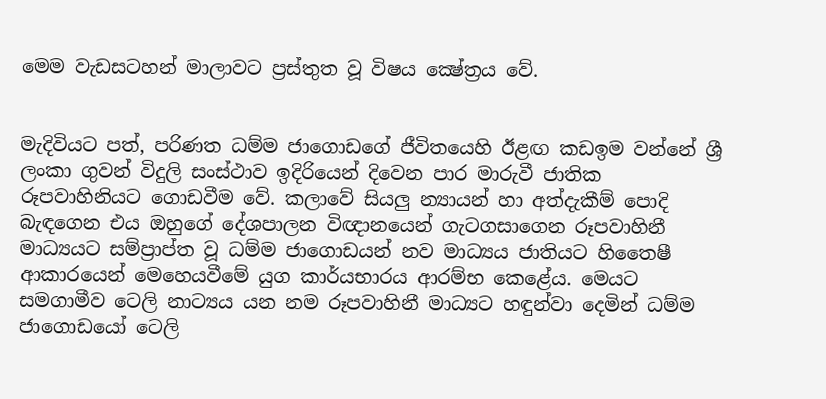මෙම වැඩසටහන් මාලාවට ප්‍රස්තුත වූ විෂය ක්‍ෂේත්‍රය වේ.


මැදිවියට පත්, පරිණත ධම්ම ජාගොඩගේ ජීවිතයෙහි ඊළඟ කඩඉම වන්නේ ශ්‍රී ලංකා ගුවන් විදුලි සංස්ථාව ඉදිරියෙන් දිවෙන පාර මාරුවී ජාතික රූපවාහිනියට ගොඩවීම වේ. කලාවේ සියලු න්‍යායන් හා අත්දැකීම් පොදි බැඳගෙන එය ඔහුගේ දේශපාලන විඥානයෙන් ගැටගසාගෙන රූපවාහිනී මාධ්‍යයට සම්ප්‍රාප්ත වූ ධම්ම ජාගොඩයන් නව මාධ්‍යය ජාතියට හිතෛෂී ආකාරයෙන් මෙහෙයවීමේ යුග කාර්යභාරය ආරම්භ කෙළේය. මෙයට සමගාමීව ටෙලි නාට්‍යය යන නම රූපවාහිනී මාධ්‍යට හඳුන්වා දෙමින් ධම්ම ජාගොඩයෝ ටෙලි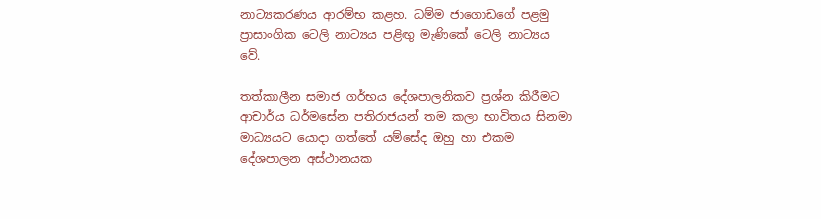නාට්‍යකරණය ආරම්භ කළහ. ධම්ම ජාගොඩගේ පළමු ප්‍රාසාංගික ටෙලි නාට්‍යය පළිඟු මැණිකේ ටෙලි නාට්‍යය වේ.

තත්කාලීන සමාජ ගර්භය දේශපාලනිකව ප්‍රශ්න කිරීමට ආචාර්ය ධර්මසේන පතිරාජයන් තම කලා භාවිතය සිනමා මාධ්‍යයට යොදා ගත්තේ යම්සේද ඔහු හා එකම දේශපාලන අස්ථානයක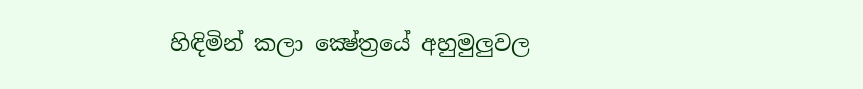හිඳිමින් කලා ක්‍ෂේත්‍රයේ අහුමුලුවල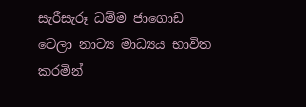සැරීසැරූ ධම්ම ජාගොඩ ටෙලා නාට්‍ය මාධ්‍යය භාවිත කරමින්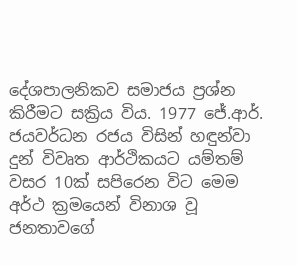දේශපාලනිකව සමාජය ප්‍රශ්න කිරීමට සක්‍රිය විය. 1977 ජේ.ආර්. ජයවර්ධන රජය විසින් හඳුන්වා දුන් විවෘත ආර්ථිකයට යම්තම් වසර 10ක් සපිරෙන විට මෙම අර්ථ ක්‍රමයෙන් විනාශ වූ ජනතාවගේ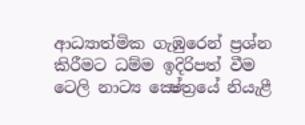ආධ්‍යාත්මික ගැඹුරෙන් ප්‍රශ්න කිරීමට ධම්ම ඉදිරිපත් වීම ටෙලි නාට්‍ය ක්‍ෂේත්‍රයේ නියැළී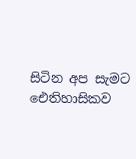සිටින අප සැමට ඓතිහාසිකව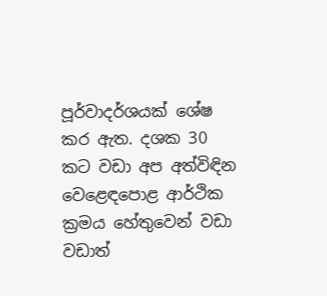පූර්වාදර්ශයක් ශේෂ කර ඇත. දශක 30 කට වඩා අප අත්විඳින වෙළෙඳපොළ ආර්ථික ක්‍රමය හේතුවෙන් වඩා වඩාත්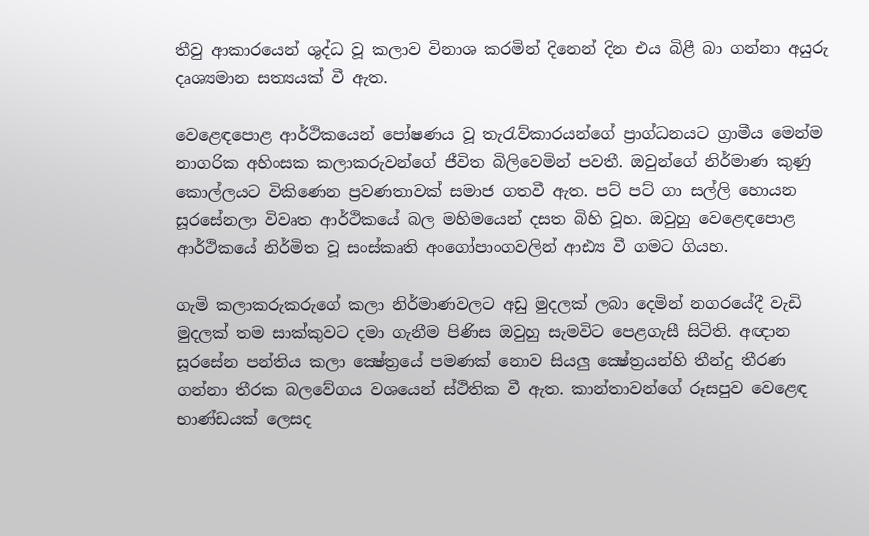තීවු ආකාරයෙන් ශුද්ධ වූ කලාව විනාශ කරමින් දිනෙන් දින එය බිළී බා ගන්නා අයුරු දෘශ්‍යමාන සත්‍යයක් වී ඇත.

වෙළෙඳපොළ ආර්ථිකයෙන් පෝෂණය වූ තැරැව්කාරයන්ගේ ප්‍රාග්ධනයට ග්‍රාමීය මෙන්ම නාගරික අහිංසක කලාකරුවන්ගේ ජීවිත බිලිවෙමින් පවතී. ඔවුන්ගේ නිර්මාණ කුණු කොල්ලයට විකිණෙන ප්‍රවණතාවක් සමාජ ගතවී ඇත. පට් පට් ගා සල්ලි හොයන සූරසේනලා විවෘත ආර්ථිකයේ බල මහිමයෙන් දසත බිහි වූහ. ඔවුහු වෙළෙඳපොළ ආර්ථිකයේ නිර්මිත වූ සංස්කෘති අංගෝපාංගවලින් ආඪ්‍ය වී ගමට ගියහ.

ගැමි කලාකරුකරුගේ කලා නිර්මාණවලට අඩු මුදලක් ලබා දෙමින් නගරයේදී වැඩි මුදලක් තම සාක්කුවට දමා ගැනීම පිණිස ඔවුහු සැමවිට පෙළගැසී සිටිති. අඥාන සූරසේන පන්තිය කලා ක්‍ෂේත්‍රයේ පමණක් නොව සියලු ක්‍ෂේත්‍රයන්හි තීන්දු තීරණ ගන්නා තීරක බලවේගය වශයෙන් ස්ථිතික වී ඇත. කාන්තාවන්ගේ රූසපුව වෙළෙඳ භාණ්ඩයක් ලෙසද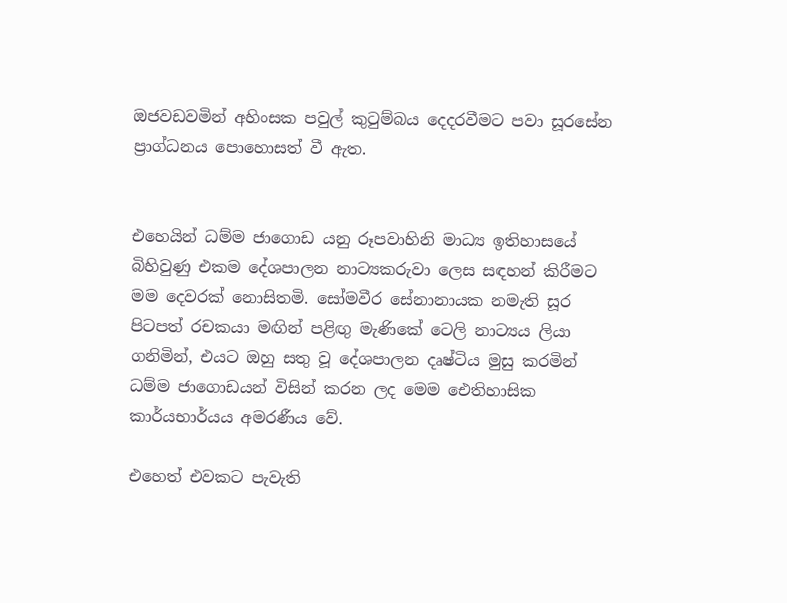ඔජවඩවමින් අහිංසක පවුල් කුටුම්බය දෙදරවීමට පවා සූරසේන ප්‍රාග්ධනය පොහොසත් වී ඇත.


එහෙයින් ධම්ම ජාගොඩ යනු රූපවාහිනි මාධ්‍ය ඉතිහාසයේ බිහිවුණු එකම දේශපාලන නාට්‍යකරුවා ලෙස සඳහන් කිරීමට මම දෙවරක් නොසිතමි. සෝමවීර සේනානායක නමැති සූර පිටපත් රචකයා මඟින් පළිඟු මැණිකේ ටෙලි නාට්‍යය ලියා ගනිමින්, එයට ඔහු සතු වූ දේශපාලන දෘෂ්ටිය මුසු කරමින් ධම්ම ජාගොඩයන් විසින් කරන ලද මෙම ඓතිහාසික කාර්යභාර්යය අමරණීය වේ.

එහෙත් එවකට පැවැති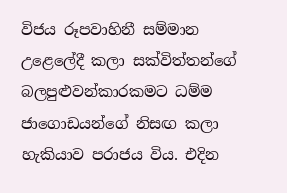විජය රූපවාහිනී සම්මාන උළෙලේදී කලා සක්විත්තන්ගේ බලපුළුවන්කාරකමට ධම්ම ජාගොඩයන්ගේ නිසඟ කලා හැකියාව පරාජය විය. එදින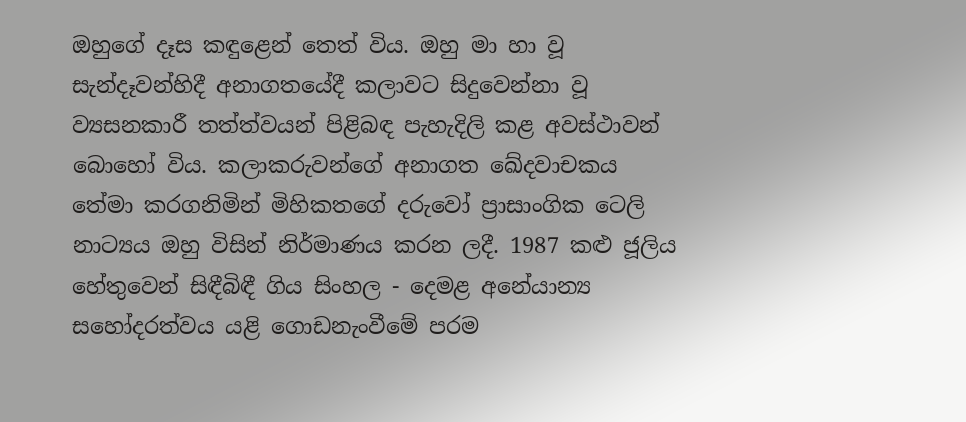ඔහුගේ දෑස කඳුළෙන් තෙත් විය. ඔහු මා හා වූ සැන්දෑවන්හිදී අනාගතයේදී කලාවට සිදුවෙන්නා වූ ව්‍යසනකාරී තත්ත්වයන් පිළිබඳ පැහැදිලි කළ අවස්ථාවන් බොහෝ විය. කලාකරුවන්ගේ අනාගත ඛේදවාචකය තේමා කරගනිමින් මිහිකතගේ දරුවෝ ප්‍රාසාංගික ටෙලි නාට්‍යය ඔහු විසින් නිර්මාණය කරන ලදී. 1987 කළු ජූලිය හේතුවෙන් සිඳීබිඳී ගිය සිංහල - දෙමළ අනේ‍යාන්‍ය සහෝදරත්වය යළි ගොඩනැංවීමේ පරම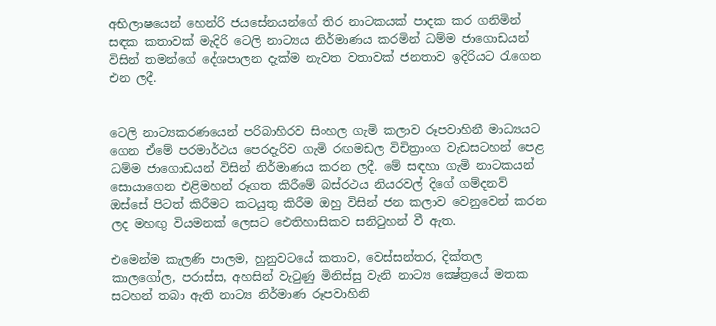අභිලාෂයෙන් හෙන්රි ජයසේනයන්ගේ තිර නාටකයක් පාදක කර ගනිමින් සඳක කතාවක් මැදිරි ටෙලි නාට්‍යය නිර්මාණය කරමින් ධම්ම ජාගොඩයන් විසින් තමන්ගේ දේශපාලන දැක්ම නැවත වතාවක් ජනතාව ඉදිරියට රැගෙන එන ලදී.


ටෙලි නාට්‍යකරණයෙන් පරිබාහිරව සිංහල ගැමි කලාව රූපවාහිනී මාධ්‍යයට ගෙන ඒමේ පරමාර්ථය පෙරදැරිව ගැමි රඟමඩල විචිත්‍රාංග වැඩසටහන් පෙළ ධම්ම ජාගොඩයන් විසින් නිර්මාණය කරන ලදී. මේ සඳහා ගැමි නාටකයන් සොයාගෙන එළිමහන් රූගත කිරීමේ බස්රථය නියරවල් දිගේ ගම්දනව් ඔස්සේ පිටත් කිරීමට කටයුතු කිරීම ඔහු විසින් ජන කලාව වෙනුවෙන් කරන ලද මහඟු වියමනක් ලෙසට ඓතිහාසිකව සනිටුහන් වී ඇත.

එමෙන්ම කැලණි පාලම, හුනුවටයේ කතාව, වෙස්සන්තර, දික්තල කාලගෝල, පරාස්ස, අහසින් වැටුණු මිනිස්සු වැනි නාට්‍ය ක්‍ෂේත්‍රයේ මතක සටහන් තබා ඇති නාට්‍ය නිර්මාණ රූපවාහිනි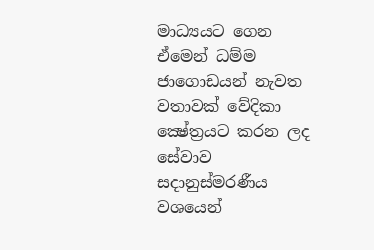මාධ්‍යයට ගෙන ඒමෙන් ධම්ම ජාගොඩයන් නැවත වතාවක් වේදිකා ක්‍ෂේත්‍රයට කරන ලද සේවාව සදානුස්මරණීය වශයෙන්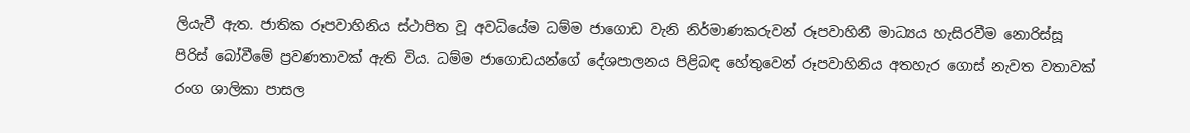ලියැවී ඇත. ජාතික රූපවාහිනිය ස්ථාපිත වූ අවධියේම ධම්ම ජාගොඩ වැනි නිර්මාණකරුවන් රූපවාහිනී මාධ්‍යය හැසිරවීම නොරිස්සූ පිරිස් බෝවීමේ ප්‍රවණතාවක් ඇති විය. ධම්ම ජාගොඩයන්ගේ දේශපාලනය පිළිබඳ හේතුවෙන් රූපවාහිනිය අතහැර ගොස් නැවත වතාවක් රංග ශාලිකා පාසල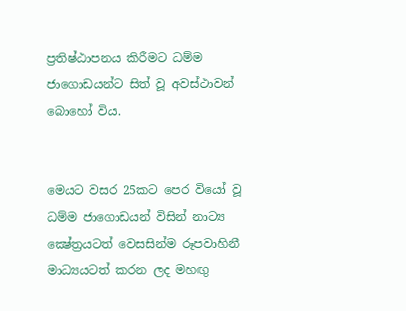ප්‍රතිෂ්ඨාපනය කිරීමට ධම්ම ජාගොඩයන්ට සිත් වූ අවස්ථාවන් බොහෝ විය.


මෙයට වසර 25කට පෙර වියෝ වූ ධම්ම ජාගොඩයන් විසින් නාට්‍ය ක්‍ෂේත්‍රයටත් වෙසසින්ම රූපවාහිනී මාධ්‍යයටත් කරන ලද මහඟු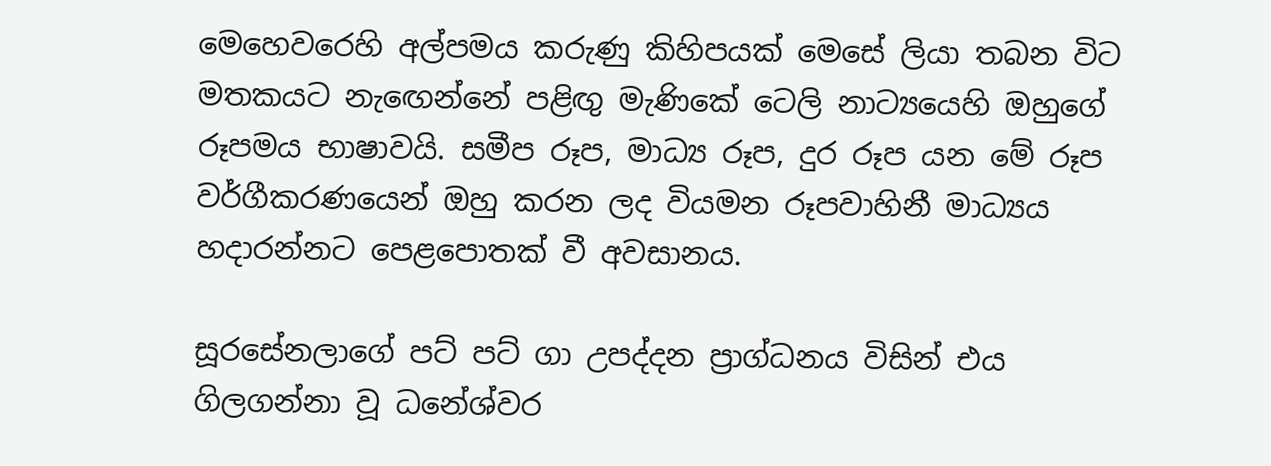මෙහෙවරෙහි අල්පමය කරුණු කිහිපයක් මෙසේ ලියා තබන විට මතකයට නැඟෙන්නේ පළිඟු මැණිකේ ටෙලි නාට්‍යයෙහි ඔහුගේ රූපමය භාෂාවයි. සමීප රූප, මාධ්‍ය රූප, දුර රූප යන මේ රූප වර්ගීකරණයෙන් ඔහු කරන ලද වියමන රූපවාහිනී මාධ්‍යය හදාරන්නට පෙළපොතක් වී අවසානය.

සූරසේනලාගේ පට් පට් ගා උපද්දන ප්‍රාග්ධනය විසින් එය ගිලගන්නා වූ ධනේශ්වර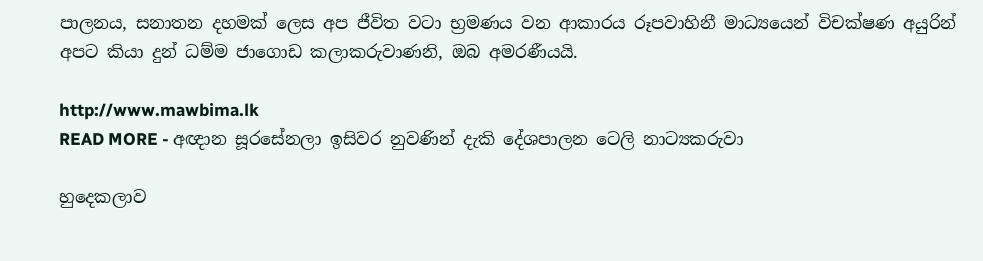පාලනය, සනාතන දහමක් ලෙස අප ජීවිත වටා භ්‍රමණය වන ආකාරය රූපවාහිනී මාධ්‍යයෙන් විචක්ෂණ අයුරින් අපට කියා දුන් ධම්ම ජාගොඩ කලාකරුවාණනි, ඔබ අමරණීයයි.

http://www.mawbima.lk
READ MORE - අඥාන සූරසේනලා ඉසිවර නුවණින් දැකි දේශපාලන ටෙලි නාට්‍යකරුවා

හුදෙකලාව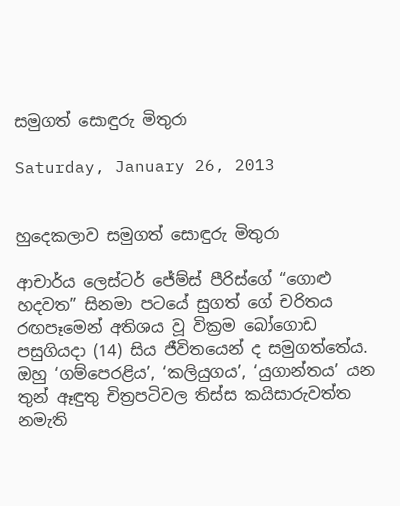සමුගත් සොඳුරු මිතුරා

Saturday, January 26, 2013


හුදෙකලාව සමුගත් සොඳුරු මිතුරා

ආචාර්ය ලෙස්ටර් ජේම්ස් පීරිස්ගේ “ගොළු හදවත” සිනමා පටයේ සුගත් ගේ චරිතය රඟපෑමෙන් අතිශය වූ වික්‍රම බෝගොඩ පසුගියදා (14) සිය ජීවිතයෙන් ද සමුගත්තේය.
ඔහු ‘ගම්පෙරළිය’, ‘කලියුගය’, ‘යුගාන්තය’ යන තුන් ඈඳුතු චිත්‍රපටිවල තිස්ස කයිසාරුවත්ත නමැති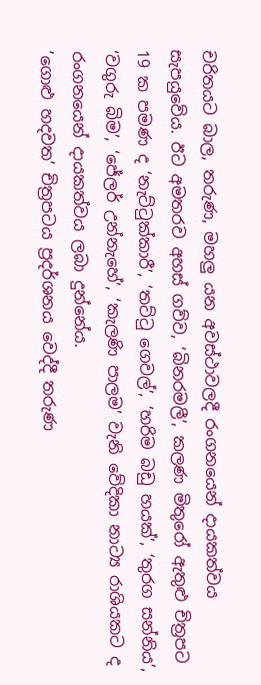චරිතයට බාල, තරුණ, මහලු යන අවස්ථාවලදී රංගනයෙන් දායකත්වය සැපයුවේය. ඊට අමතරව අහස් ගව්ව, ‘බිනරමලී’, කලණ මිතුරෝ ඇතුළු චිත්‍රපට 19 ක පමණ ද ‘නැට්ටුක්කාරී’, ‘තට්ටු ගෙවල්’, ‘හරිම බඩු හයක්’, ‘තුරග සන්නිය’, ‘වගුරු බිම’, ‘ජේලර් උන්නැහේ’, ‘කැලණි පාලම’ වැනි වේදිකා නාට්‍ය රාශියකට ද රංගනයෙන් දායකත්වය ලබා දුන්නේය.
’ගොළු හදවත’ චිත්‍රපටය ප්‍රදර්ශනය වෙද්දී තරුණ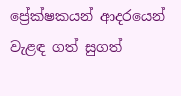ප්‍රේක්ෂකයන් ආදරයෙන් වැළඳ ගත් සුගත්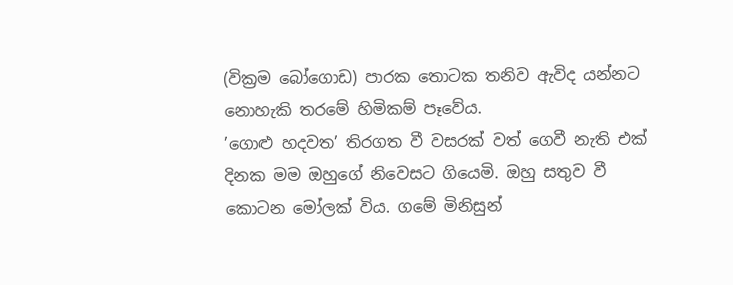(වික්‍රම බෝගොඩ) පාරක තොටක තනිව ඇවිද යන්නට නොහැකි තරමේ හිමිකම් පෑවේය.
’ගොළු හදවත’ තිරගත වී වසරක් වත් ගෙවී නැති එක් දිනක මම ඔහුගේ නිවෙසට ගියෙමි. ඔහු සතුව වී කොටන මෝලක් විය. ගමේ මිනිසුන්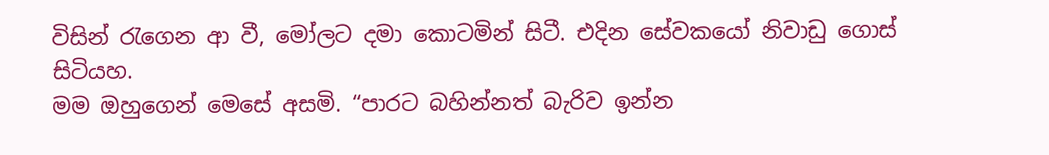විසින් රැගෙන ආ වී, මෝලට දමා කොටමින් සිටී. එදින සේවකයෝ නිවාඩු ගොස් සිටියහ.
මම ඔහුගෙන් මෙසේ අසමි. “පාරට බහින්නත් බැරිව ඉන්න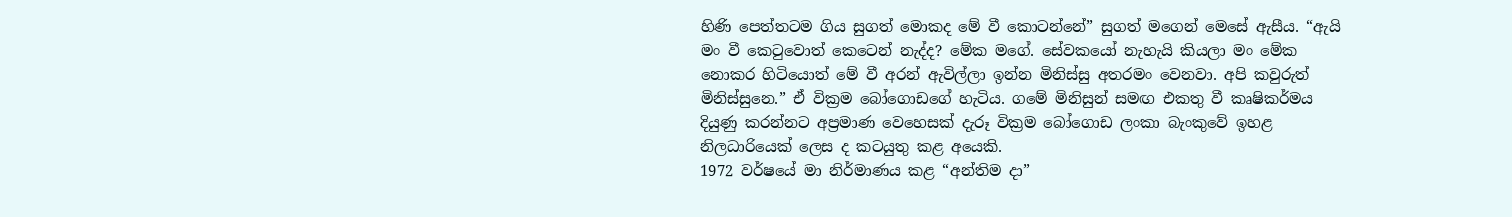හිණි පෙත්තටම ගිය සුගත් මොකද මේ වී කොටන්නේ” සුගත් මගෙන් මෙසේ ඇසීය. “ඇයි මං වී කෙටුවොත් කෙටෙන් නැද්ද? මේක මගේ. සේවකයෝ නැහැයි කියලා මං මේක නොකර හිටියොත් මේ වී අරන් ඇවිල්ලා ඉන්න මිනිස්සු අතරමං වෙනවා. අපි කවුරුත් මිනිස්සුනෙ.” ඒ වික්‍රම බෝගොඩගේ හැටිය. ගමේ මිනිසුන් සමඟ එකතු වී කෘෂිකර්මය දියුණු කරන්නට අප්‍රමාණ වෙහෙසක් දැරූ වික්‍රම බෝගොඩ ලංකා බැංකුවේ ඉහළ නිලධාරියෙක් ලෙස ද කටයුතු කළ අයෙකි.
1972 වර්ෂයේ මා නිර්මාණය කළ “අන්තිම දා”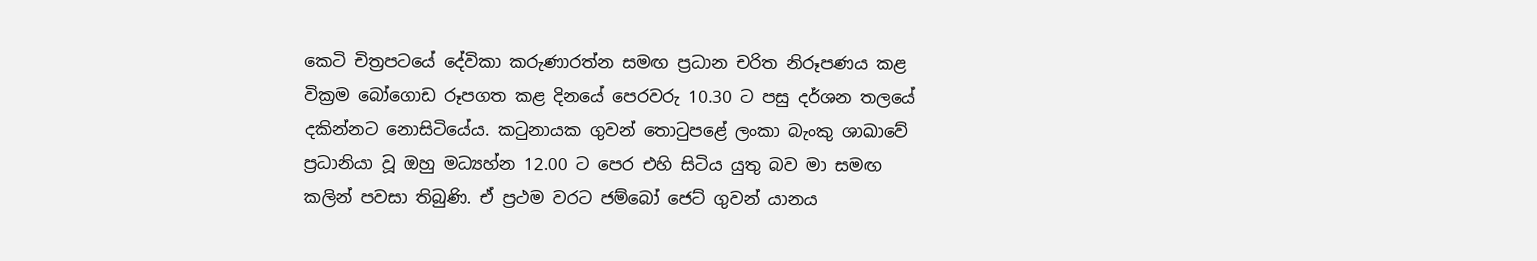කෙටි චිත්‍රපටයේ දේවිකා කරුණාරත්න සමඟ ප්‍රධාන චරිත නිරූපණය කළ වික්‍රම බෝගොඩ රූපගත කළ දිනයේ පෙරවරු 10.30 ට පසු දර්ශන තලයේ දකින්නට නොසිටියේය. කටුනායක ගුවන් තොටුපළේ ලංකා බැංකු ශාඛාවේ ප්‍රධානියා වූ ඔහු මධ්‍යහ්න 12.00 ට පෙර එහි සිටිය යුතු බව මා සමඟ කලින් පවසා තිබුණි. ඒ ප්‍රථම වරට ජම්බෝ ජෙට් ගුවන් යානය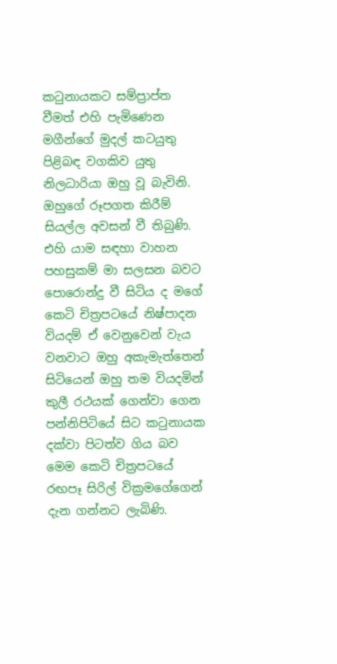කටුනායකට සම්ප්‍රාප්ත වීමත් එහි පැමිණෙන මගීන්ගේ මුදල් කටයුතු පිළිබඳ වගකිව යුතු නිලධාරියා ඔහු වූ බැවිනි.
ඔහුගේ රූපගත කිරීම් සියල්ල අවසන් වී තිබුණි. එහි යාම සඳහා වාහන පහසුකම් මා සලසන බවට පොරොන්දු වී සිටිය ද මගේ කෙටි චිත්‍රපටයේ නිෂ්පාදන වියදම් ඒ වෙනුවෙන් වැය වනවාට ඔහු අකැමැත්තෙන් සිටියෙන් ඔහු තම වියදමින් කුලී රථයක් ගෙන්වා ගෙන පන්නිපිටියේ සිට කටුනායක දක්වා පිටත්ව ගිය බව මෙම කෙටි චිත්‍රපටයේ රඟපෑ සිරිල් වික්‍රමගේගෙන් දැන ගන්නට ලැබිණි.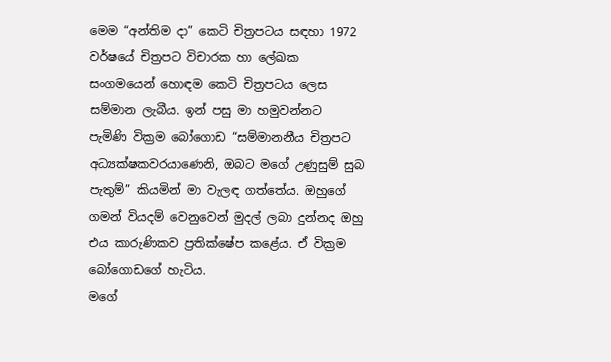මෙම “අන්තිම දා” කෙටි චිත්‍රපටය සඳහා 1972 වර්ෂයේ චිත්‍රපට විචාරක හා ලේඛක සංගමයෙන් හොඳම කෙටි චිත්‍රපටය ලෙස සම්මාන ලැබීය. ඉන් පසු මා හමුවන්නට පැමිණි වික්‍රම බෝගොඩ “සම්මානනීය චිත්‍රපට අධ්‍යක්ෂකවරයාණෙනි, ඔබට මගේ උණුසුම් සුබ පැතුම්” කියමින් මා වැලඳ ගත්තේය. ඔහුගේ ගමන් වියදම් වෙනුවෙන් මුදල් ලබා දුන්නද ඔහු එය කාරුණිකව ප්‍රතික්ෂේප කළේය. ඒ වික්‍රම බෝගොඩගේ හැටිය.
මගේ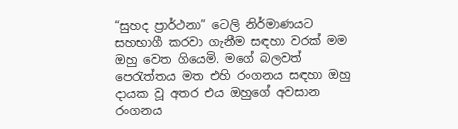“සුහද ප්‍රාර්ථනා” ටෙලි නිර්මාණයට සහභාගී කරවා ගැනීම සඳහා වරක් මම ඔහු වෙත ගියෙමි. මගේ බලවත් පෙරැත්තය මත එහි රංගනය සඳහා ඔහු දායක වූ අතර එය ඔහුගේ අවසාන රංගනය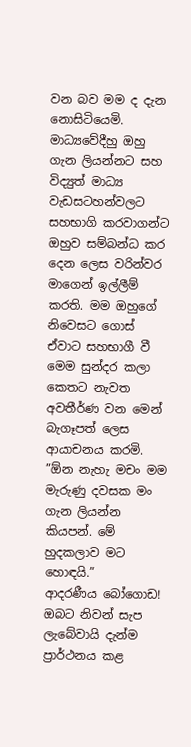වන බව මම ද දැන නොසිටියෙමි.
මාධ්‍යවේදීහු ඔහු ගැන ලියන්නට සහ විද්‍යුත් මාධ්‍ය වැඩසටහන්වලට සහභාගි කරවාගන්ට ඔහුව සම්බන්ධ කර දෙන ලෙස වරින්වර මාගෙන් ඉල්ලීම් කරති. මම ඔහුගේ නිවෙසට ගොස් ඒවාට සහභාගී වී මෙම සුන්දර කලා කෙතට නැවත අවතීර්ණ වන මෙන් බැගෑපත් ලෙස ආයාචනය කරමි.
”ඕන නැහැ මචං මම මැරුණු දවසක මං ගැන ලියන්න කියපන්. මේ හුදකලාව මට හොඳයි.”
ආදරණීය බෝගොඩ! ඔබට නිවන් සැප ලැබේවායි දැන්ම ප්‍රාර්ථනය කළ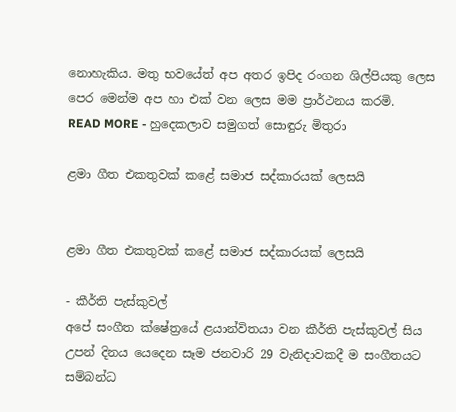නොහැකිය. මතු භවයේත් අප අතර ඉපිද රංගන ශිල්පියකු ලෙස පෙර මෙන්ම අප හා එක් වන ලෙස මම ප්‍රාර්ථනය කරමි.
READ MORE - හුදෙකලාව සමුගත් සොඳුරු මිතුරා

ළමා ගීත එකතුවක් කළේ සමාජ සද්කාරයක් ලෙසයි


ළමා ගීත එකතුවක් කළේ සමාජ සද්කාරයක් ලෙසයි

- කීර්ති පැස්කුවල්
අපේ සංගීත ක්ෂේත්‍රයේ ළයාන්විතයා වන කීර්ති පැස්කුවල් සිය උපන් දිනය යෙදෙන සෑම ජනවාරි 29 වැනිදාවකදී ම සංගීතයට සම්බන්ධ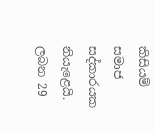කිසියම් සමාජ සද්කාරයක නියැළෙයි. ලබන 29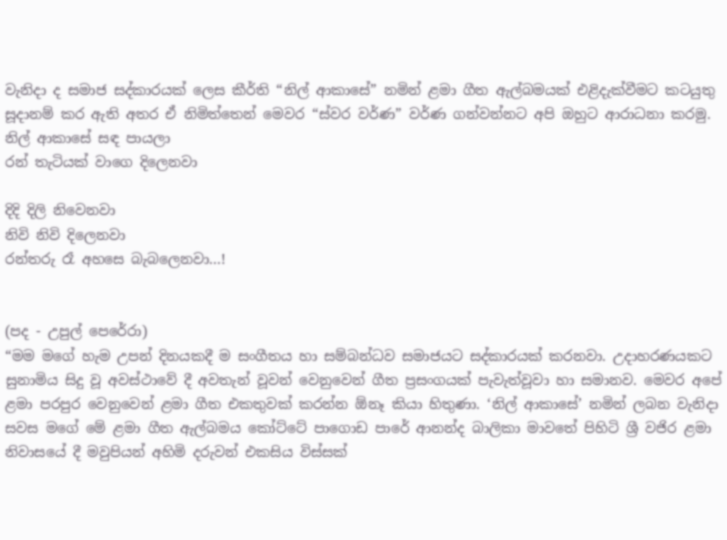වැනිදා ද සමාජ සද්කාරයක් ලෙස කීර්ති “නිල් ආකාසේ” නමින් ළමා ගීත ඇල්බමයක් එළිදැක්වීමට කටයුතු සූදානම් කර ඇති අතර ඒ නිමිත්තෙන් මෙවර “ස්වර වර්ණ” වර්ණ ගන්වන්නට අපි ඔහුට ආරාධනා කරමු.
නිල් ආකාසේ සඳ පායලා
රන් තැටියක් වාගෙ දිලෙනවා

දිදි දිලි නිවෙනවා
නිවි නිවි දිලෙනවා
රන්තරු රෑ අහසෙ බැබලෙනවා...!


(පද - උපුල් පෙරේරා)
“මම මගේ හැම උපන් දිනයකදී ම සංගීතය හා සම්බන්ධව සමාජයට සද්කාරයක් කරනවා. උදාහරණයකට සුනාමිය සිදු වූ අවස්ථාවේ දී අවතැන් වූවන් වෙනුවෙන් ගීත ප්‍රසංගයක් පැවැත්වූවා හා සමානව. මෙවර අපේ ළමා පරපුර වෙනුවෙන් ළමා ගීත එකතුවක් කරන්න ඕනෑ කියා හිතුණා. ‘නිල් ආකාසේ’ නමින් ලබන වැනිදා සවස මගේ මේ ළමා ගීත ඇල්බමය කෝට්ටේ පාගොඩ පාරේ ආනන්ද බාලිකා මාවතේ පිහිටි ශ්‍රී වජිර ළමා නිවාසයේ දී මවුපියන් අහිමි දරුවන් එකසිය විස්සක්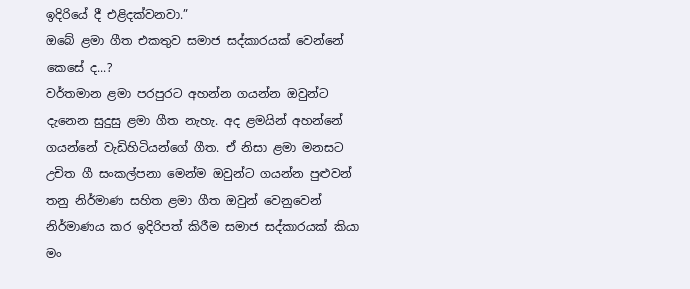ඉදිරියේ දී එළිදක්වනවා.”
ඔබේ ළමා ගීත එකතුව සමාජ සද්කාරයක් වෙන්නේ කෙසේ ද...?
වර්තමාන ළමා පරපුරට අහන්න ගයන්න ඔවුන්ට දැනෙන සුදුසු ළමා ගීත නැහැ. අද ළමයින් අහන්නේ ගයන්නේ වැඩිහිටියන්ගේ ගීත. ඒ නිසා ළමා මනසට උචිත ගී සංකල්පනා මෙන්ම ඔවුන්ට ගයන්න පුළුවන් තනු නිර්මාණ සහිත ළමා ගීත ඔවුන් වෙනුවෙන් නිර්මාණය කර ඉදිරිපත් කිරීම සමාජ සද්කාරයක් කියා මං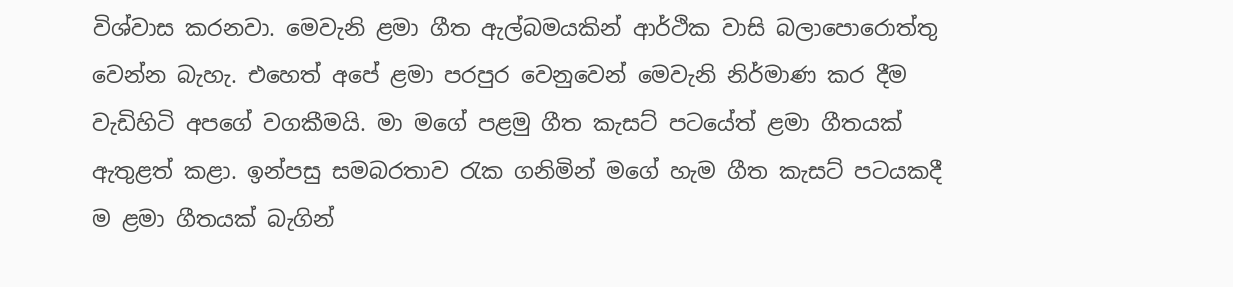විශ්වාස කරනවා. මෙවැනි ළමා ගීත ඇල්බමයකින් ආර්ථික වාසි බලාපොරොත්තු වෙන්න බැහැ. එහෙත් අපේ ළමා පරපුර වෙනුවෙන් මෙවැනි නිර්මාණ කර දීම වැඩිහිටි අපගේ වගකීමයි. මා මගේ පළමු ගීත කැසට් පටයේත් ළමා ගීතයක් ඇතුළත් කළා. ඉන්පසු සමබරතාව රැක ගනිමින් මගේ හැම ගීත කැසට් පටයකදී ම ළමා ගීතයක් බැගින්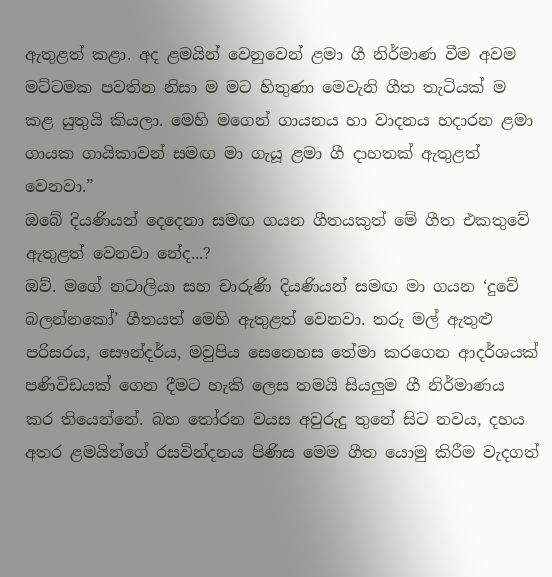ඇතුළත් කළා. අද ළමයින් වෙනුවෙන් ළමා ගී නිර්මාණ වීම අවම මට්ටමක පවතින නිසා ම මට හිතුණා මෙවැනි ගීත තැටියක් ම කළ යුතුයි කියලා. මෙහි මගෙන් ගායනය හා වාදනය හදාරන ළමා ගායක ගායිකාවන් සමඟ මා ගැයූ ළමා ගී දාහතක් ඇතුළත් වෙනවා.”
ඔබේ දියණියන් දෙදෙනා සමඟ ගයන ගීතයකුත් මේ ගීත එකතුවේ ඇතුළත් වෙනවා නේද...?
ඔව්. මගේ නටාලියා සහ චාරුණි දියණියන් සමඟ මා ගයන ‘දුවේ බලන්නකෝ’ ගීතයත් මෙහි ඇතුළත් වෙනවා. තරු මල් ඇතුළු පරිසරය, සෞන්දර්ය, මවුපිය සෙනෙහස තේමා කරගෙන ආදර්ශයක් පණිවිඩයක් ගෙන දීමට හැකි ලෙස තමයි සියලුම ගී නිර්මාණය කර තියෙන්නේ. බහ තෝරන වයස අවුරුදු තුනේ සිට නවය, දහය අතර ළමයින්ගේ රසවින්දනය පිණිස මෙම ගීත යොමු කිරීම වැදගත්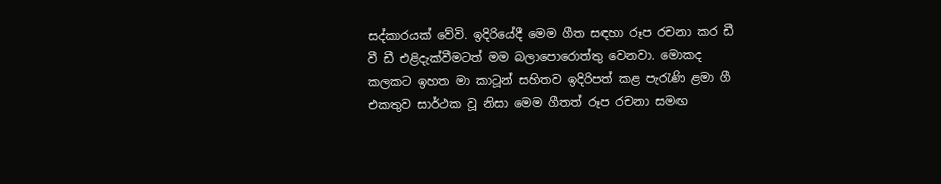සද්කාරයක් වේවි. ඉදිරියේදී මෙම ගීත සඳහා රූප රචනා කර ඩී වී ඩී එළිදැක්වීමටත් මම බලාපොරොත්තු වෙනවා. මොකද කලකට ඉහත මා කාටූන් සහිතව ඉදිරිපත් කළ පැරැණි ළමා ගී එකතුව සාර්ථක වූ නිසා මෙම ගීතත් රූප රචනා සමඟ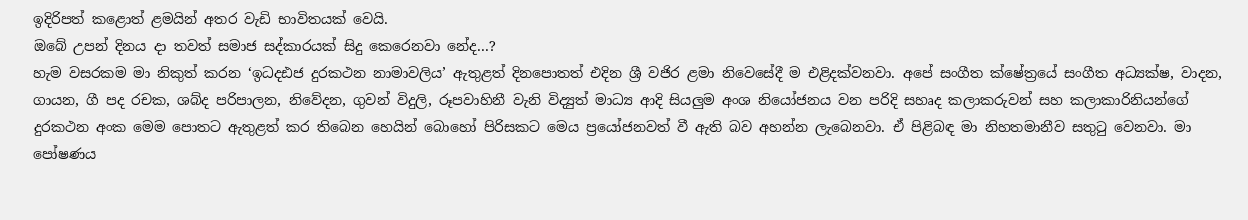ඉදිරිපත් කළොත් ළමයින් අතර වැඩි භාවිතයක් වෙයි.
ඔබේ උපන් දිනය දා තවත් සමාජ සද්කාරයක් සිදු කෙරෙනවා නේද...?
හැම වසරකම මා නිකුත් කරන ‘ඉධදඪජ දුරකථන නාමාවලිය’ ඇතුළත් දිනපොතත් එදින ශ්‍රී වජිර ළමා නිවෙසේදී ම එළිදක්වනවා. අපේ සංගීත ක්ෂේත්‍රයේ සංගීත අධ්‍යක්ෂ, වාදන, ගායන, ගී පද රචක, ශබ්ද පරිපාලන, නිවේදන, ගුවන් විදුලි, රූපවාහිනී වැනි විද්‍යුත් මාධ්‍ය ආදි සියලුම අංශ නියෝජනය වන පරිදි සහෘද කලාකරුවන් සහ කලාකාරිනියන්ගේ දුරකථන අංක මෙම පොතට ඇතුළත් කර තිබෙන හෙයින් බොහෝ පිරිසකට මෙය ප්‍රයෝජනවත් වී ඇති බව අහන්න ලැබෙනවා. ඒ පිළිබඳ මා නිහතමානීව සතුටු වෙනවා. මා පෝෂණය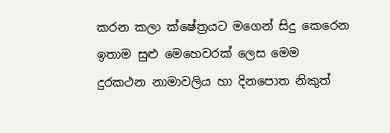කරන කලා ක්ෂේත්‍රයට මගෙන් සිදු කෙරෙන ඉතාම සුළු මෙහෙවරක් ලෙස මෙම දුරකථන නාමාවලිය හා දිනපොත නිකුත්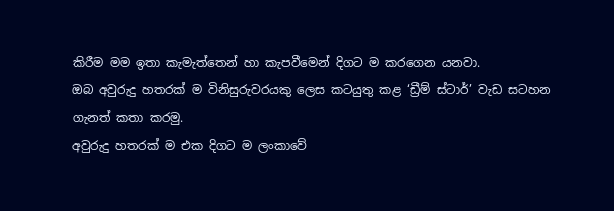කිරීම මම ඉතා කැමැත්තෙන් හා කැපවීමෙන් දිගට ම කරගෙන යනවා.
ඔබ අවුරුදු හතරක් ම විනිසුරුවරයකු ලෙස කටයුතු කළ ‘ඩ්‍රීම් ස්ටාර්’ වැඩ සටහන ගැනත් කතා කරමු.
අවුරුදු හතරක් ම එක දිගට ම ලංකාවේ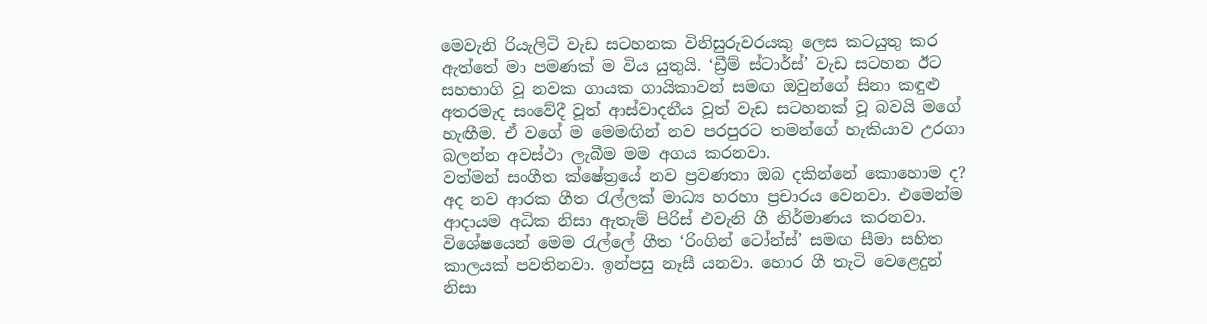මෙවැනි රියැලිටි වැඩ සටහනක විනිසුරුවරයකු ලෙස කටයුතු කර ඇත්තේ මා පමණක් ම විය යුතුයි. ‘ඩ්‍රීම් ස්ටාර්ස්’ වැඩ සටහන ඊට සහභාගි වූ නවක ගායක ගායිකාවන් සමඟ ඔවුන්ගේ සිනා කඳුළු අතරමැද සංවේදී වූත් ආස්වාදනීය වූත් වැඩ සටහනක් වූ බවයි මගේ හැඟීම. ඒ වගේ ම මෙමඟින් නව පරපුරට තමන්ගේ හැකියාව උරගා බලන්න අවස්ථා ලැබීම මම අගය කරනවා.
වත්මන් සංගීත ක්ෂේත්‍රයේ නව ප්‍රවණතා ඔබ දකින්නේ කොහොම ද?
අද නව ආරක ගීත රැල්ලක් මාධ්‍ය හරහා ප්‍රචාරය වෙනවා. එමෙන්ම ආදායම අධික නිසා ඇතැම් පිරිස් එවැනි ගී නිර්මාණය කරනවා. විශේෂයෙන් මෙම රැල්ලේ ගීත ‘රිංගින් ටෝන්ස්’ සමඟ සීමා සහිත කාලයක් පවතිනවා. ඉන්පසු නෑසී යනවා. හොර ගී තැටි වෙළෙදුන් නිසා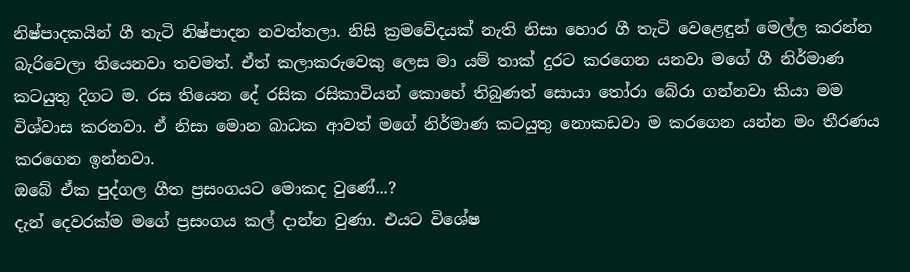නිෂ්පාදකයින් ගී තැටි නිෂ්පාදන නවත්තලා. නිසි ක්‍රමවේදයක් නැති නිසා හොර ගී තැටි වෙළෙඳුන් මෙල්ල කරන්න බැරිවෙලා තියෙනවා තවමත්. ඒත් කලාකරුවෙකු ලෙස මා යම් තාක් දුරට කරගෙන යනවා මගේ ගී නිර්මාණ කටයුතු දිගට ම. රස තියෙන දේ රසික රසිකාවියන් කොහේ තිබුණත් සොයා තෝරා බේරා ගන්නවා කියා මම විශ්වාස කරනවා. ඒ නිසා මොන බාධක ආවත් මගේ නිර්මාණ කටයුතු නොකඩවා ම කරගෙන යන්න මං තීරණය කරගෙන ඉන්නවා.
ඔබේ ඒක පුද්ගල ගීත ප්‍රසංගයට මොකද වුණේ...?
දැන් දෙවරක්ම මගේ ප්‍රසංගය කල් දාන්න වුණා. එයට විශේෂ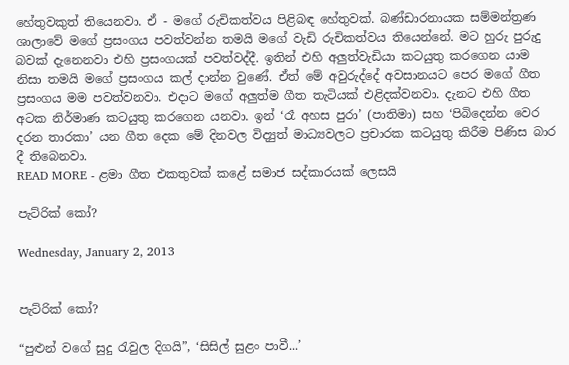හේතුවකුත් තියෙනවා. ඒ - මගේ රුචිකත්වය පිළිබඳ හේතුවක්. බණ්ඩාරනායක සම්මන්ත්‍රණ ශාලාවේ මගේ ප්‍රසංගය පවත්වන්න තමයි මගේ වැඩි රුචිකත්වය තියෙන්නේ. මට හුරු පුරුදු බවක් දැනෙනවා එහි ප්‍රසංගයක් පවත්වද්දී. ඉතින් එහි අලුත්වැඩියා කටයුතු කරගෙන යාම නිසා තමයි මගේ ප්‍රසංගය කල් දාන්න වුණේ. ඒත් මේ අවුරුද්දේ අවසානයට පෙර මගේ ගීත ප්‍රසංගය මම පවත්වනවා. එදාට මගේ අලුත්ම ගීත තැටියක් එළිදක්වනවා. දැනට එහි ගීත අටක නිර්මාණ කටයුතු කරගෙන යනවා. ඉන් ‘රෑ අහස පුරා’ (පාතිමා) සහ ‘පිබිදෙන්න වෙර දරන තාරකා’ යන ගීත දෙක මේ දිනවල විද්‍යුත් මාධ්‍යවලට ප්‍රචාරක කටයුතු කිරීම පිණිස බාර දී තිබෙනවා.
READ MORE - ළමා ගීත එකතුවක් කළේ සමාජ සද්කාරයක් ලෙසයි

පැට්රික් කෝ?

Wednesday, January 2, 2013


පැට්රික් කෝ?

“පුළුන් වගේ සුදු රැවුල දිගයි”, ‘සිසිල් සුළං පාවී...’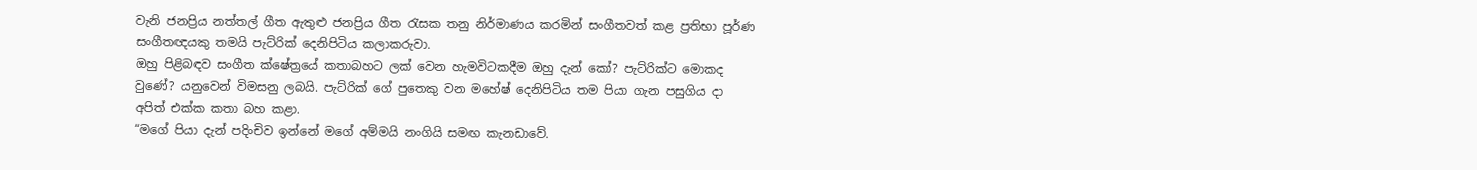වැනි ජනප්‍රිය නත්තල් ගීත ඇතුළු ජනප්‍රිය ගීත රැසක තනු නිර්මාණය කරමින් සංගීතවත් කළ ප්‍රතිභා පූර්ණ සංගීතඥයකු තමයි පැට්රික් දෙනිපිටිය කලාකරුවා.
ඔහු පිළිබඳව සංගීත ක්ෂේත්‍රයේ කතාබහට ලක් වෙන හැමවිටකදීම ඔහු දැන් කෝ? පැට්රික්ට මොකද වුණේ? යනුවෙන් විමසනු ලබයි. පැට්රික් ගේ පුතෙකු වන මහේෂ් දෙනිපිටිය තම පියා ගැන පසුගිය දා අපිත් එක්ක කතා බහ කළා.
“මගේ පියා දැන් පදිංචිව ඉන්නේ මගේ අම්මයි නංගියි සමඟ කැනඩාවේ.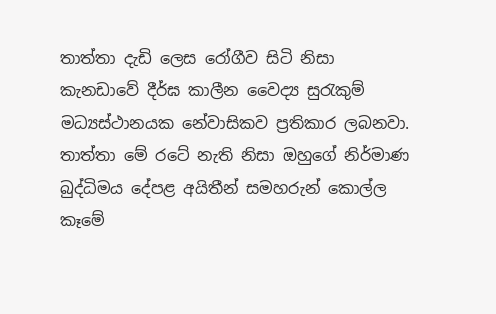තාත්තා දැඩි ලෙස රෝගීව සිටි නිසා කැනඩාවේ දීර්ඝ කාලීන වෛද්‍ය සුරැකුම් මධ්‍යස්ථානයක නේවාසිකව ප්‍රතිකාර ලබනවා. තාත්තා මේ රටේ නැති නිසා ඔහුගේ නිර්මාණ බුද්ධිමය දේපළ අයිතීන් සමහරුන් කොල්ල කෑමේ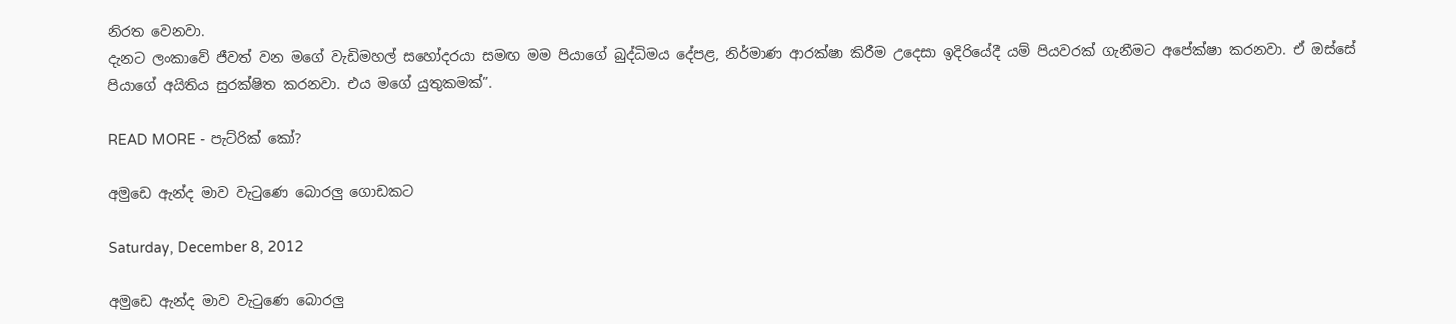නිරත වෙනවා.
දැනට ලංකාවේ ජීවත් වන මගේ වැඩිමහල් සහෝදරයා සමඟ මම පියාගේ බුද්ධිමය දේපළ, නිර්මාණ ආරක්ෂා කිරීම උදෙසා ඉදිරියේදී යම් පියවරක් ගැනීමට අපේක්ෂා කරනවා. ඒ ඔස්සේ පියාගේ අයිතිය සුරක්ෂිත කරනවා. එය මගේ යුතුකමක්”.

READ MORE - පැට්රික් කෝ?

අමුඩෙ ඇන්ද මාව වැටුණෙ බොරලු ගොඩකට

Saturday, December 8, 2012

අමුඩෙ ඇන්ද මාව වැටුණෙ බොරලු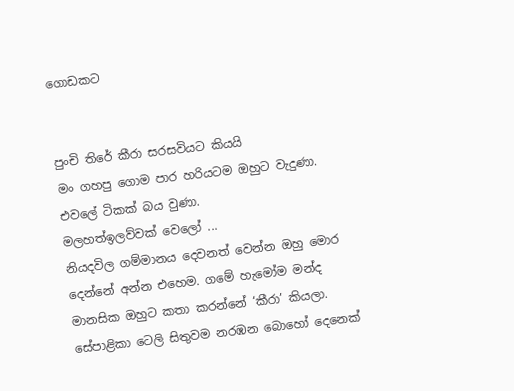ගොඩකට


පුංචි තිරේ කීරා සරසවියට කියයි
මං ගහපු ගොම පාර හරියටම ඔහුට වැදුණා. එවලේ ටිකක් බය වුණා.
මලහත්ඉලව්වක් වෙලෝ ...
නියදවිල ගම්මානය දෙවනත් වෙන්න ඔහු මොර දෙන්නේ අන්න එහෙම. ගමේ හැමෝම මන්ද මානසික ඔහුට කතා කරන්නේ ‘කීරා’ කියලා. සේපාළිකා ටෙලි සිතුවම නරඹන බොහෝ දෙනෙක්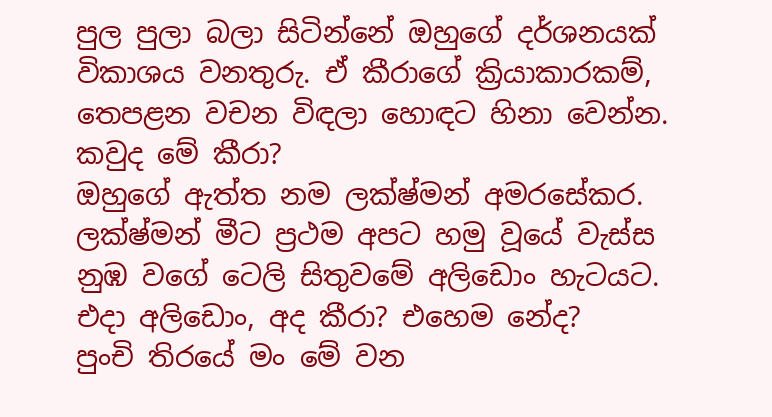පුල පුලා බලා සිටින්නේ ඔහුගේ දර්ශනයක් විකාශය වනතුරු. ඒ කීරාගේ ක්‍රියාකාරකම්, තෙපළන වචන විඳලා හොඳට හිනා වෙන්න.
කවුද මේ කීරා?
ඔහුගේ ඇත්ත නම ලක්ෂ්මන් අමරසේකර. ලක්ෂ්මන් මීට ප්‍රථම අපට හමු වූයේ වැස්ස නුඹ වගේ ටෙලි සිතුවමේ අලිඩොං හැටයට.
එදා අලිඩොං, අද කීරා? එහෙම නේද?
පුංචි තිරයේ මං මේ වන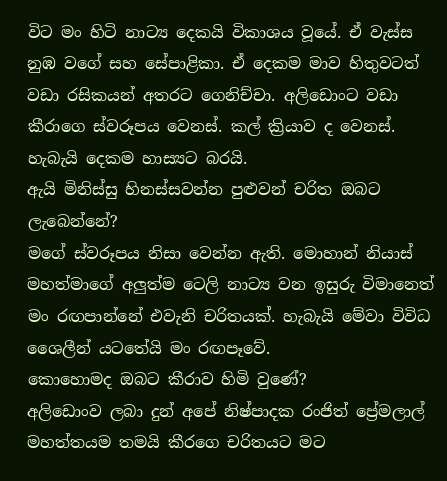විට මං හිටි නාට්‍ය දෙකයි විකාශය වූයේ. ඒ වැස්ස නුඹ වගේ සහ සේපාළිකා. ඒ දෙකම මාව හිතුවටත් වඩා රසිකයන් අතරට ගෙනිච්චා. අලිඩොංට වඩා කීරාගෙ ස්වරූපය වෙනස්. කල් ක්‍රියාව ද වෙනස්. හැබැයි දෙකම හාස්‍යට බරයි.
ඇයි මිනිස්සු හිනස්සවන්න පුළුවන් චරිත ඔබට ලැබෙන්නේ?
මගේ ස්වරූපය නිසා වෙන්න ඇති. මොහාන් නියාස් මහත්මාගේ අලුත්ම ටෙලි නාට්‍ය වන ඉසුරු විමානෙත් මං රඟපාන්නේ එවැනි චරිතයක්. හැබැයි මේවා විවිධ ශෛලීන් යටතේයි මං රඟපෑවේ.
කොහොමද ඔබට කීරාව හිමි වුණේ?
අලිඩොංව ලබා දුන් අපේ නිෂ්පාදක රංජිත් ප්‍රේමලාල් මහත්තයම තමයි කීරගෙ චරිතයට මට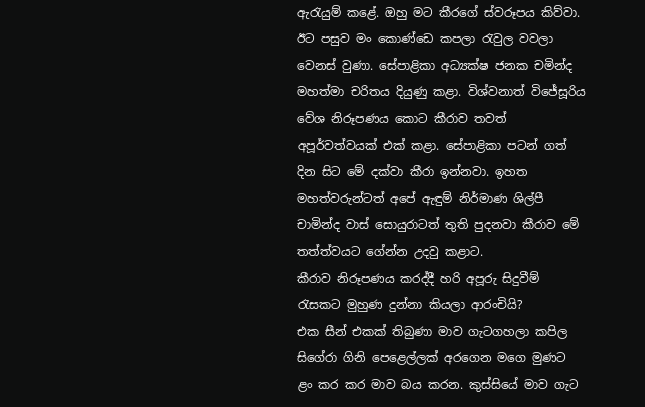ඇරැයුම් කළේ. ඔහු මට කීරගේ ස්වරූපය කිව්වා. ඊට පසුව මං කොණ්ඩෙ කපලා රැවුල වවලා වෙනස් වුණා. සේපාළිකා අධ්‍යක්ෂ ජනක චමින්ද මහත්මා චරිතය දියුණු කළා. විශ්වනාත් විජේසූරිය වේශ නිරූපණය කොට කීරාව තවත් අපූර්වත්වයක් එක් කළා. සේපාළිකා පටන් ගත් දින සිට මේ දක්වා කීරා ඉන්නවා. ඉහත මහත්වරුන්ටත් අපේ ඇඳුම් නිර්මාණ ශිල්පී චාමින්ද වාස් සොයුරාටත් තුති පුදනවා කීරාව මේ තත්ත්වයට ගේන්න උදවු කළාට.
කීරාව නිරූපණය කරද්දී හරි අපූරු සිදුවීම් රැසකට මුහුණ දුන්නා කියලා ආරංචියි?
එක සීන් එකක් තිබුණා මාව ගැටගහලා කපිල සිගේරා ගිනි පෙළෙල්ලක් අරගෙන මගෙ මුණට ළං කර කර මාව බය කරන. කුස්සියේ මාව ගැට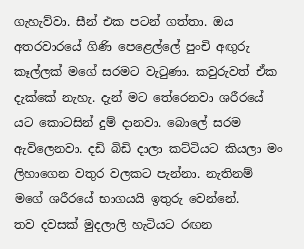ගැහැව්වා. සීන් එක පටන් ගත්තා. ඔය අතරවාරයේ ගිණි පෙළෙල්ලේ පුංචි අඟුරු කෑල්ලක් මගේ සරමට වැටුණා. කවුරුවත් ඒක දැක්කේ නැහැ. දැන් මට තේරෙනවා ශරීරයේ යට කොටසින් දුම් දානවා. බොලේ සරම ඇවිලෙනවා. දඩි බිඩි දාලා කට්ටියට කියලා මං ලිහාගෙන වතුර වලකට පැන්නා. නැතිනම් මගේ ශරීරයේ භාගයයි ඉතුරු වෙන්නේ.
තව දවසක් මුදලාලි හැටියට රඟන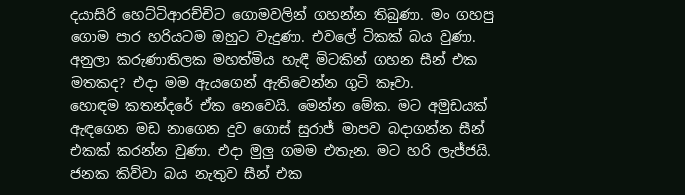දයාසිරි හෙට්ටිආරච්චිට ගොමවලින් ගහන්න තිබුණා. මං ගහපු ගොම පාර හරියටම ඔහුට වැදුණා. එවලේ ටිකක් බය වුණා.
අනුලා කරුණාතිලක මහත්මිය හැඳී මිටකින් ගහන සීන් එක මතකද? එදා මම ඇයගෙන් ඇතිවෙන්න ගුටි කෑවා.
හොඳම කතන්දරේ ඒක නෙවෙයි. මෙන්න මේක. මට අමුඩයක් ඇඳගෙන මඩ නාගෙන දුව ගොස් සුරාජ් මාපව බදාගන්න සීන් එකක් කරන්න වුණා. එදා මුලු ගමම එතැන. මට හරි ලැජ්ජයි. ජනක කිව්වා බය නැතුව සීන් එක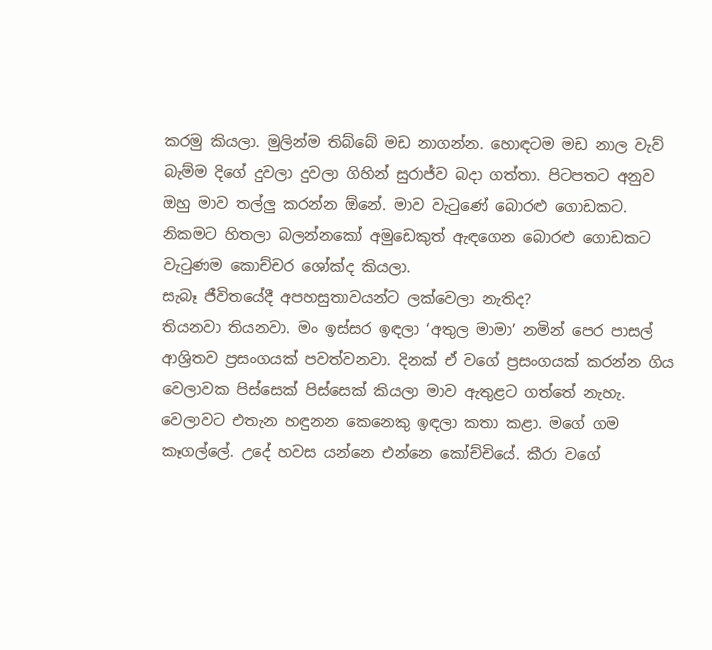කරමු කියලා. මුලින්ම තිබ්බේ මඩ නාගන්න. හොඳටම මඩ නාල වැව් බැම්ම දිගේ දුවලා දුවලා ගිහින් සුරාජ්ව බදා ගත්තා. පිටපතට අනුව ඔහු මාව තල්ලු කරන්න ඕනේ. මාව වැටුණේ බොරළු ගොඩකට. නිකමට හිතලා බලන්නකෝ අමුඩෙකුත් ඇඳගෙන බොරළු ගොඩකට වැටුණම කොච්චර ශෝක්ද කියලා.
සැබෑ ජීවිතයේදී අපහසුතාවයන්ට ලක්වෙලා නැතිද?
තියනවා තියනවා. මං ඉස්සර ඉඳලා ‘අතුල මාමා’ නමින් පෙර පාසල් ආශ්‍රිතව ප්‍රසංගයක් පවත්වනවා. දිනක් ඒ වගේ ප්‍රසංගයක් කරන්න ගිය වෙලාවක පිස්සෙක් පිස්සෙක් කියලා මාව ඇතුළට ගත්තේ නැහැ. වෙලාවට එතැන හඳුනන කෙනෙකු ඉඳලා කතා කළා. මගේ ගම කෑගල්ලේ. උදේ හවස යන්නෙ එන්නෙ කෝච්චියේ. කීරා වගේ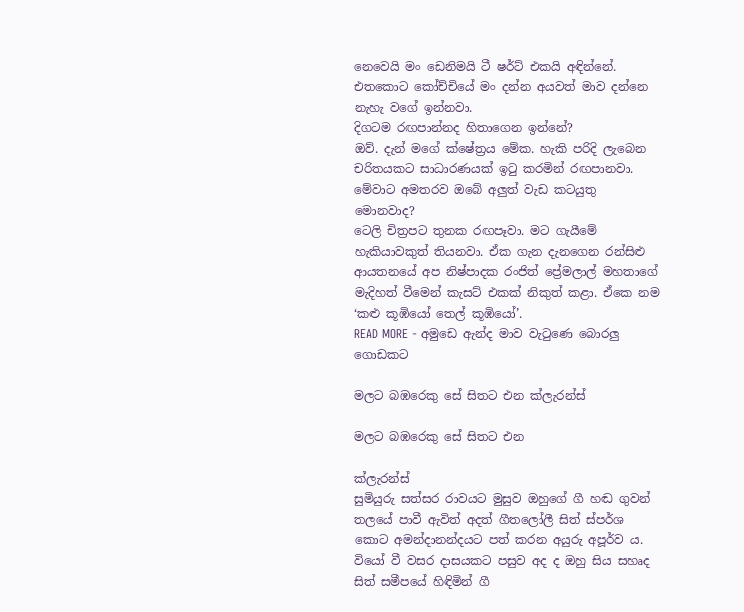නෙවෙයි මං ඩෙනිමයි ටී ෂර්ට් එකයි අඳින්නේ. එතකොට කෝච්චියේ මං දන්න අයවත් මාව දන්නෙ නැහැ වගේ ඉන්නවා.
දිගටම රඟපාන්නද හිතාගෙන ඉන්නේ?
ඔව්. දැන් මගේ ක්ෂේත්‍රය මේක. හැකි පරිදි ලැබෙන චරිතයකට සාධාරණයක් ඉටු කරමින් රඟපානවා.
මේවාට අමතරව ඔබේ අලුත් වැඩ කටයුතු මොනවාද?
ටෙලි චිත්‍රපට තුනක රඟපෑවා. මට ගැයීමේ හැකියාවකුත් තියනවා. ඒක ගැන දැනගෙන රන්සිළු ආයතනයේ අප නිෂ්පාදක රංජිත් ප්‍රේමලාල් මහතාගේ මැදිහත් වීමෙන් කැසට් එකක් නිකුත් කළා. ඒකෙ නම ‘කළු කූඹියෝ තෙල් කූඹියෝ’.
READ MORE - අමුඩෙ ඇන්ද මාව වැටුණෙ බොරලු ගොඩකට

මලට බඹරෙකු සේ සිතට එන ක්ලැරන්ස්

මලට බඹරෙකු සේ සිතට එන

ක්ලැරන්ස්
සුමියුරු සත්සර රාවයට මුසුව ඔහුගේ ගී හඬ ගුවන් තලයේ පාවී ඇවිත් අදත් ගීතලෝලී සිත් ස්පර්ශ කොට අමන්දානන්දයට පත් කරන අයුරු අපූර්ව ය. වියෝ වී වසර දාසයකට පසුව අද ද ඔහු සිය සහෘද සිත් සමීපයේ හිඳිමින් ගී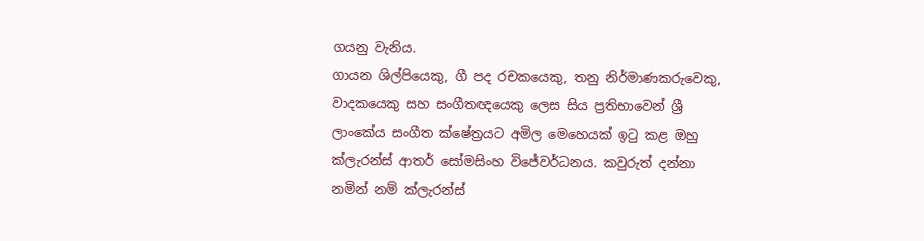ගයනු වැනිය.
ගායන ශිල්පියෙකු, ගී පද රචකයෙකු, තනු නිර්මාණකරුවෙකු, වාදකයෙකු සහ සංගීතඥයෙකු ලෙස සිය ප්‍රතිභාවෙන් ශ්‍රී ලාංකේය සංගීත ක්ෂේත්‍රයට අමිල මෙහෙයක් ඉටු කළ ඔහු ක්ලැරන්ස් ආතර් සෝමසිංහ විජේවර්ධනය. කවුරුත් දන්නා නමින් නම් ක්ලැරන්ස්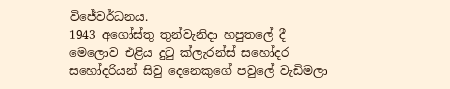විජේවර්ධනය.
1943 අගෝස්තු තුන්වැනිදා හපුතලේ දී මෙලොව එළිය දුටු ක්ලැරන්ස් සහෝදර සහෝදරියන් සිවු දෙනෙකුගේ පවුලේ වැඩිමලා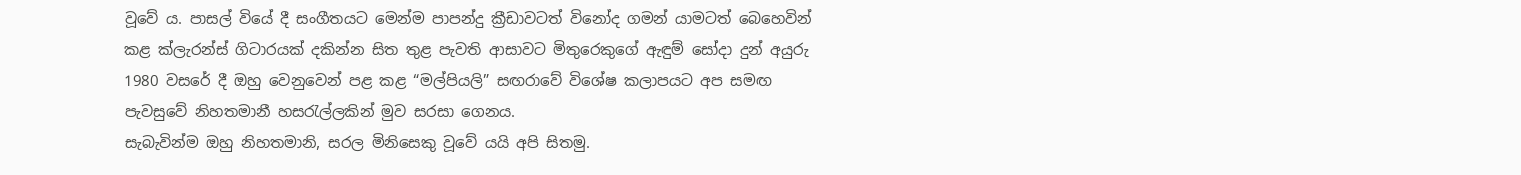වූවේ ය. පාසල් වියේ දී සංගීතයට මෙන්ම පාපන්දු ක්‍රීඩාවටත් විනෝද ගමන් යාමටත් බෙහෙවින් කළ ක්ලැරන්ස් ගිටාරයක් දකින්න සිත තුළ පැවති ආසාවට මිතුරෙකුගේ ඇඳුම් සෝදා දුන් අයුරු 1980 වසරේ දී ඔහු වෙනුවෙන් පළ කළ “මල්පියලි” සඟරාවේ විශේෂ කලාපයට අප සමඟ පැවසුවේ නිහතමානී හසරැල්ලකින් මුව සරසා ගෙනය.
සැබැවින්ම ඔහු නිහතමානි, සරල මිනිසෙකු වූවේ යයි අපි සිතමු.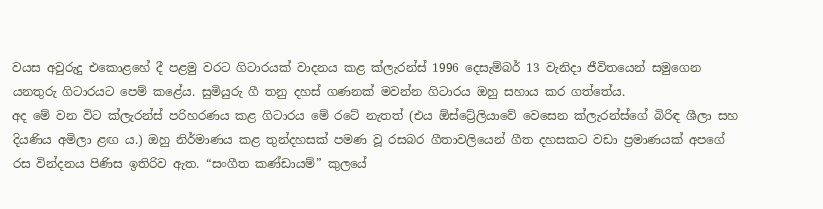වයස අවුරුදු එකොළහේ දී පළමු වරට ගිටාරයක් වාදනය කළ ක්ලැරන්ස් 1996 දෙසැම්බර් 13 වැනිදා ජීවිතයෙන් සමුගෙන යනතුරු ගිටාරයට පෙම් කළේය. සුමියුරු ගී තනු දහස් ගණනක් මවන්න ගිටාරය ඔහු සහාය කර ගත්තේය.
අද මේ වන විට ක්ලැරන්ස් පරිහරණය කළ ගිටාරය මේ රටේ නැතත් (එය ඕස්ට්‍රේලියාවේ වෙසෙන ක්ලැරන්ස්ගේ බිරිඳ ශීලා සහ දියණිය අමිලා ළඟ ය.) ඔහු නිර්මාණය කළ තුන්දහසක් පමණ වූ රසබර ගීතාවලියෙන් ගීත දහසකට වඩා ප්‍රමාණයක් අපගේ රස වින්දනය පිණිස ඉතිරිව ඇත. “සංගීත කණ්ඩායම්” කුලයේ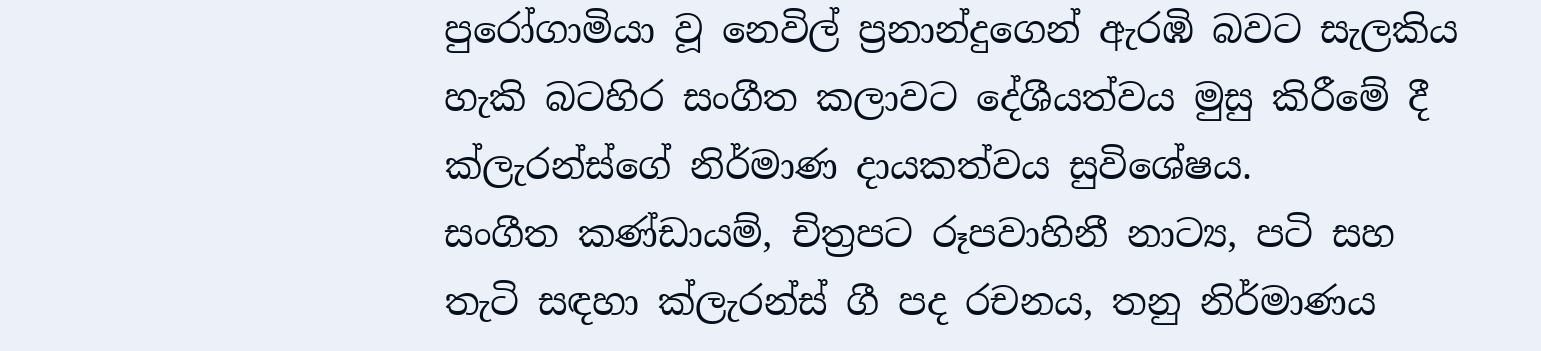පුරෝගාමියා වූ නෙවිල් ප්‍රනාන්දුගෙන් ඇරඹි බවට සැලකිය හැකි බටහිර සංගීත කලාවට දේශීයත්වය මුසු කිරීමේ දී ක්ලැරන්ස්ගේ නිර්මාණ දායකත්වය සුවිශේෂය.
සංගීත කණ්ඩායම්, චිත්‍රපට රූපවාහිනී නාට්‍ය, පටි සහ තැටි සඳහා ක්ලැරන්ස් ගී පද රචනය, තනු නිර්මාණය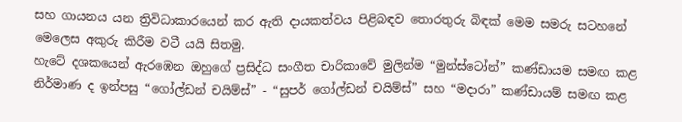සහ ගායනය යන ත්‍රිවිධාකාරයෙන් කර ඇති දායකත්වය පිළිබඳව තොරතුරු බිඳක් මෙම සමරු සටහනේ මෙලෙස අකුරු කිරීම වටී යයි සිතමු.
හැටේ දශකයෙන් ඇරඹෙන ඔහුගේ ප්‍රසිද්ධ සංගීත චාරිකාවේ මුලින්ම “මුන්ස්ටෝන්” කණ්ඩායම සමඟ කළ නිර්මාණ ද ඉන්පසු “ගෝල්ඩන් චයිම්ස්” - “සුපර් ගෝල්ඩන් චයිම්ස්” සහ “මදාරා” කණ්ඩායම් සමඟ කළ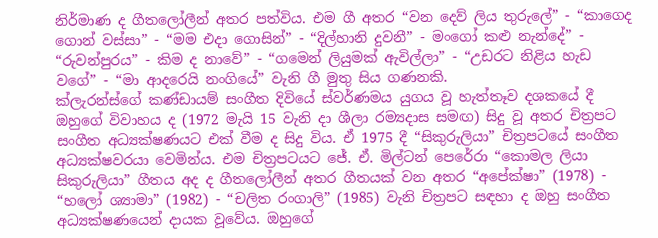නිර්මාණ ද ගීතලෝලීන් අතර පත්විය. එම ගී අතර “වන දෙව් ලිය තුරුලේ” - “කාගෙද ගොන් වස්සා” - “මම එදා ගොසින්” - “දිල්හානි දුවනී” - මංගෝ කළු නැන්දේ” - “රුවන්පුරය” - කිම ද නාවේ” - “ගමෙන් ලියුමක් ඇවිල්ලා” - “උඩරට නිළිය හැඩ වගේ” - “මා ආදරෙයි නංගියේ” වැනි ගී මුතු සිය ගණනකි.
ක්ලැරන්ස්ගේ කණ්ඩායම් සංගීත දිවියේ ස්වර්ණමය යුගය වූ හැත්තෑව දශකයේ දී ඔහුගේ විවාහය ද (1972 මැයි 15 වැනි දා ශීලා රම්‍යදාස සමඟ) සිදු වූ අතර චිත්‍රපට සංගීත අධ්‍යක්ෂණයට එක් වීම ද සිදු විය. ඒ 1975 දී “සිකුරුලියා” චිත්‍රපටයේ සංගීත අධ්‍යක්ෂවරයා වෙමින්ය. එම චිත්‍රපටයට ජේ. ඒ. මිල්ටන් පෙරේරා “කොමල ලියා සිකුරුලියා” ගීතය අද ද ගීතලෝලීන් අතර ගීතයක් වන අතර “අපේක්ෂා” (1978) - “හලෝ ශ්‍යාමා” (1982) - “චලිත රංගාලි” (1985) වැනි චිත්‍රපට සඳහා ද ඔහු සංගීත අධ්‍යක්ෂණයෙන් දායක වූවේය. ඔහුගේ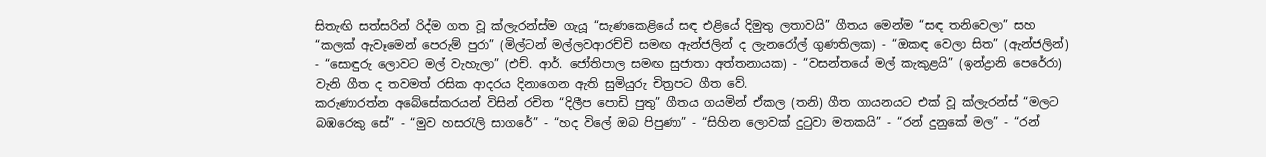සිතැඟි සත්සරින් රිද්ම ගත වූ ක්ලැරන්ස්ම ගැයූ “සැණකෙළියේ සඳ එළියේ දිමුතු ලතාවයි” ගීතය මෙන්ම “සඳ තනිවෙලා” සහ “කලක් ඇවෑමෙන් පෙරුම් පුරා” (මිල්ටන් මල්ලවආරච්චි සමඟ ඇන්ජලින් ද ලැනරෝල් ගුණතිලක) - “ඔකඳ වෙලා සිත” (ඇන්ජලින්) - “සොඳුරු ලොවට මල් වැහැලා” (එච්. ආර්. ජෝතිපාල සමඟ සුජාතා අත්තනායක) - “වසන්තයේ මල් කැකුළයි” (ඉන්ද්‍රානි පෙරේරා) වැනි ගීත ද තවමත් රසික ආදරය දිනාගෙන ඇති සුමියුරු චිත්‍රපට ගීත වේ.
කරුණාරත්න අබේසේකරයන් විසින් රචිත “දිලීප පොඩි පුතු” ගීතය ගයමින් ඒකල (තනි) ගීත ගායනයට එක් වූ ක්ලැරන්ස් “මලට බඹරෙකු සේ” - “මුව හසරැලි සාගරේ” - “හද විලේ ඔබ පිපුණා” - “සිහින ලොවක් දුටුවා මතකයි” - “රන් දුනුකේ මල” - “රන්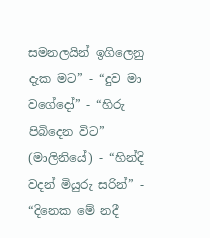සමනලයින් ඉගිලෙනු දැක මට” - “දුව මා වගේදෝ” - “හිරු පිබිදෙන විට” (මාලිනියේ) - “හින්දි වදන් මියුරු සරින්” - “දිනෙක මේ නදී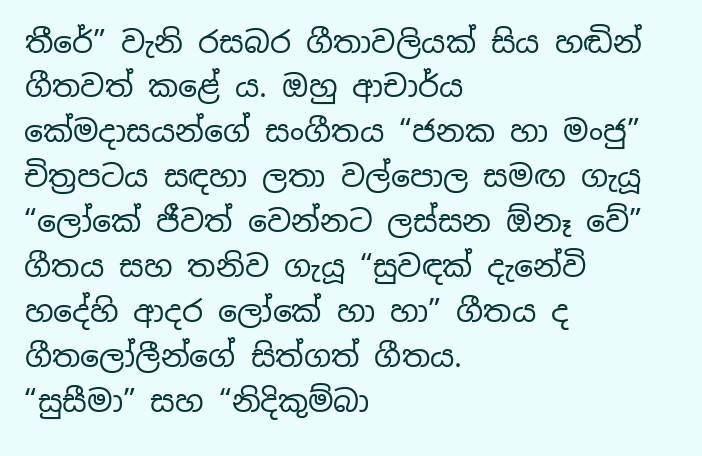තීරේ” වැනි රසබර ගීතාවලියක් සිය හඬින් ගීතවත් කළේ ය. ඔහු ආචාර්ය කේමදාසයන්ගේ සංගීතය “ජනක හා මංජු” චිත්‍රපටය සඳහා ලතා වල්පොල සමඟ ගැයූ “ලෝකේ ජීවත් වෙන්නට ලස්සන ඕනෑ වේ” ගීතය සහ තනිව ගැයූ “සුවඳක් දැනේවි හදේහි ආදර ලෝකේ හා හා” ගීතය ද ගීතලෝලීන්ගේ සිත්ගත් ගීතය.
“සුසීමා” සහ “නිදිකුම්බා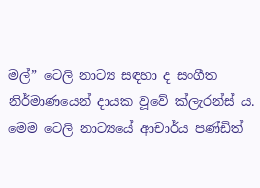මල්” ටෙලි නාට්‍ය සඳහා ද සංගීත නිර්මාණයෙන් දායක වූවේ ක්ලැරන්ස් ය. මෙම ටෙලි නාට්‍යයේ ආචාර්ය පණ්ඩිත්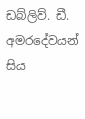ඩබ්ලිව්. ඩී. අමරදේවයන් සිය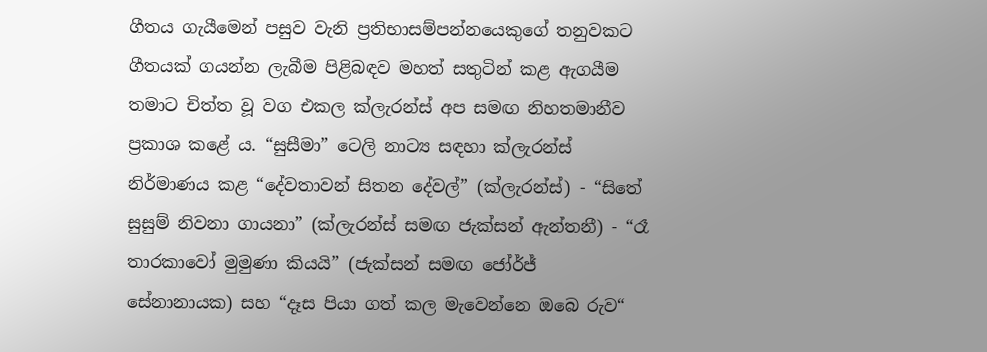ගීතය ගැයීමෙන් පසුව වැනි ප්‍රතිභාසම්පන්නයෙකුගේ තනුවකට ගීතයක් ගයන්න ලැබීම පිළිබඳව මහත් සතුටින් කළ ඇගයීම තමාට චිත්ත වූ වග එකල ක්ලැරන්ස් අප සමඟ නිහතමානීව ප්‍රකාශ කළේ ය. “සුසීමා” ටෙලි නාට්‍ය සඳහා ක්ලැරන්ස් නිර්මාණය කළ “දේවතාවන් සිතන දේවල්” (ක්ලැරන්ස්) - “සිතේ සුසුම් නිවනා ගායනා” (ක්ලැරන්ස් සමඟ ජැක්සන් ඇන්තනී) - “රෑ තාරකාවෝ මුමුණා කියයි” (ජැක්සන් සමඟ ජෝර්ජ් සේනානායක) සහ “දෑස පියා ගත් කල මැවෙන්නෙ ඔබෙ රුව“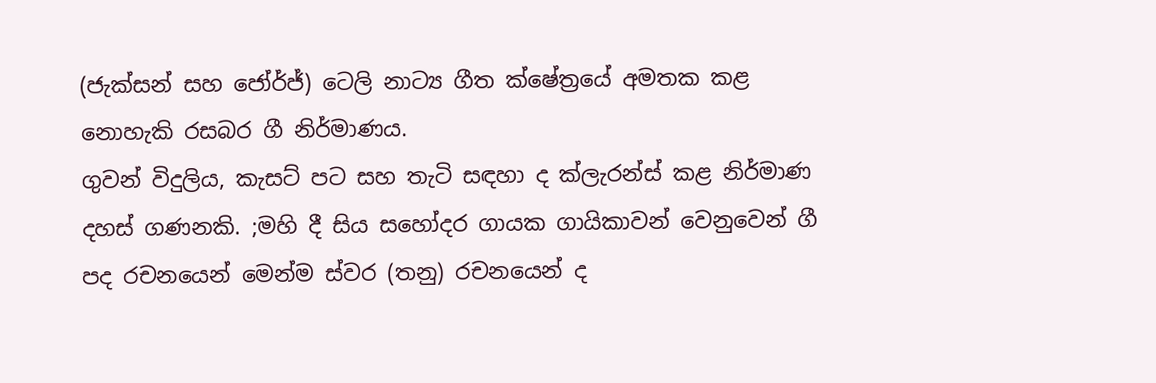(ජැක්සන් සහ ජෝර්ජ්) ටෙලි නාට්‍ය ගීත ක්ෂේත්‍රයේ අමතක කළ නොහැකි රසබර ගී නිර්මාණය.
ගුවන් විදුලිය, කැසට් පට සහ තැටි සඳහා ද ක්ලැරන්ස් කළ නිර්මාණ දහස් ගණනකි. ;මහි දී සිය සහෝදර ගායක ගායිකාවන් වෙනුවෙන් ගී පද රචනයෙන් මෙන්ම ස්වර (තනු) රචනයෙන් ද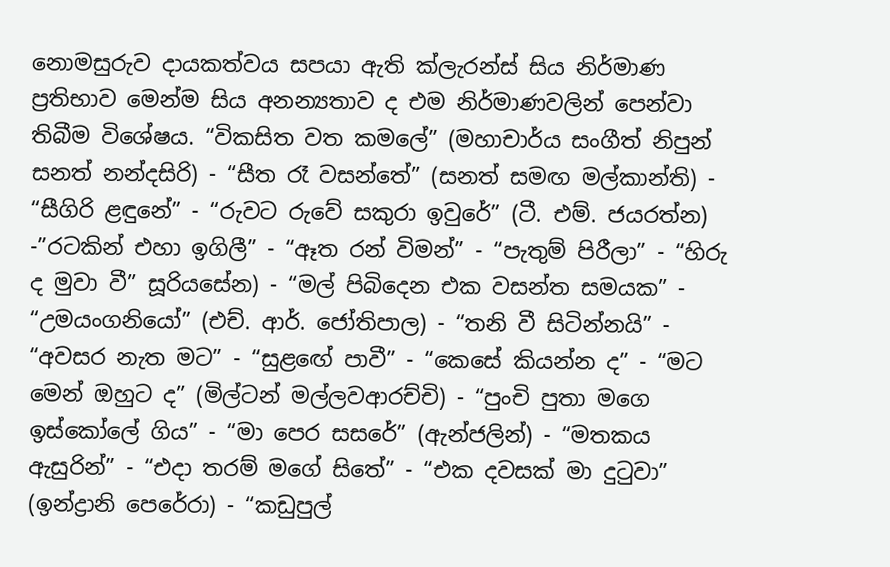නොමසුරුව දායකත්වය සපයා ඇති ක්ලැරන්ස් සිය නිර්මාණ ප්‍රතිභාව මෙන්ම සිය අනන්‍යතාව ද එම නිර්මාණවලින් පෙන්වා තිබීම විශේෂය. “විකසිත වත කමලේ” (මහාචාර්ය සංගීත් නිපුන් සනත් නන්දසිරි) - “සීත රෑ වසන්තේ” (සනත් සමඟ මල්කාන්ති) - “සීගිරි ළඳුනේ” - “රුවට රුවේ සකුරා ඉවුරේ” (ටී. එම්. ජයරත්න) -”රටකින් එහා ඉගිලී” - “ඈත රන් විමන්” - “පැතුම් පිරීලා” - “හිරු ද මුවා වී” සූරියසේන) - “මල් පිබිදෙන එක වසන්ත සමයක” - “උමයංගනියෝ” (එච්. ආර්. ජෝතිපාල) - “තනි වී සිටින්නයි” - “අවසර නැත මට” - “සුළඟේ පාවී” - “කෙසේ කියන්න ද” - “මට මෙන් ඔහුට ද” (මිල්ටන් මල්ලවආරච්චි) - “පුංචි පුතා මගෙ ඉස්කෝලේ ගිය” - “මා පෙර සසරේ” (ඇන්ජලින්) - “මතකය ඇසුරින්” - “එදා තරම් මගේ සිතේ” - “එක දවසක් මා දුටුවා” (ඉන්ද්‍රානි පෙරේරා) - “කඩුපුල්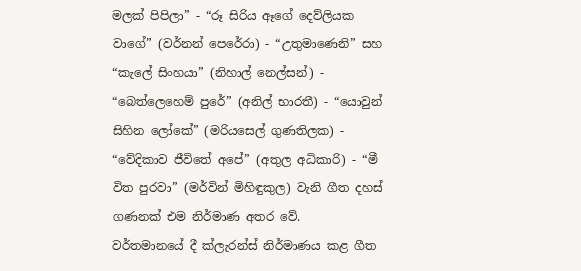මලක් පිපිලා” - “රූ සිරිය ඈගේ දෙව්ලියක වාගේ” (වර්නන් පෙරේරා) - “උතුමාණෙනි” සහ “කැලේ සිංහයා” (නිහාල් නෙල්සන්) - “බෙත්ලෙහෙම් පුරේ” (අනිල් භාරතී) - “යොවුන් සිහින ලෝකේ” (මරියසෙල් ගුණතිලක) - “වේදිකාව ජීවිතේ අපේ” (අතුල අධිකාරි) - “මී විත පුරවා” (මර්වින් මිහිඳුකුල) වැනි ගීත දහස් ගණනක් එම නිර්මාණ අතර වේ.
වර්තමානයේ දී ක්ලැරන්ස් නිර්මාණය කළ ගීත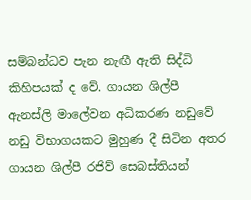සම්බන්ධව පැන නැඟී ඇති සිද්ධි කිහිපයක් ද වේ. ගායන ශිල්පී ඇනස්ලි මාලේවන අධිකරණ නඩුවේ නඩු විභාගයකට මුහුණ දී සිටින අතර ගායන ශිල්පී රජිව් සෙබස්තියන්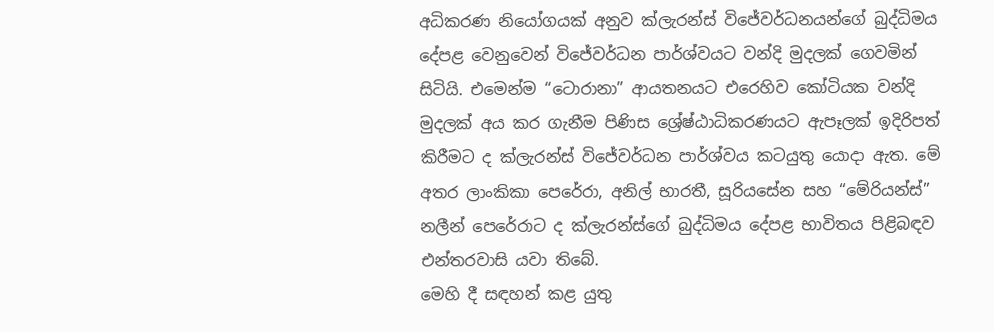අධිකරණ නියෝගයක් අනුව ක්ලැරන්ස් විජේවර්ධනයන්ගේ බුද්ධිමය දේපළ වෙනුවෙන් විජේවර්ධන පාර්ශ්වයට වන්දි මුදලක් ගෙවමින් සිටියි. එමෙන්ම “ටොරානා” ආයතනයට එරෙහිව කෝටියක වන්දි මුදලක් අය කර ගැනීම පිණිස ශ්‍රේෂ්ඨාධිකරණයට ඇපෑලක් ඉදිරිපත් කිරීමට ද ක්ලැරන්ස් විජේවර්ධන පාර්ශ්වය කටයුතු යොදා ඇත. මේ අතර ලාංකිකා පෙරේරා, අනිල් භාරතී, සූරියසේන සහ “මේරියන්ස්” නලීන් පෙරේරාට ද ක්ලැරන්ස්ගේ බුද්ධිමය දේපළ භාවිතය පිළිබඳව එන්තරවාසි යවා තිබේ.
මෙහි දී සඳහන් කළ යුතු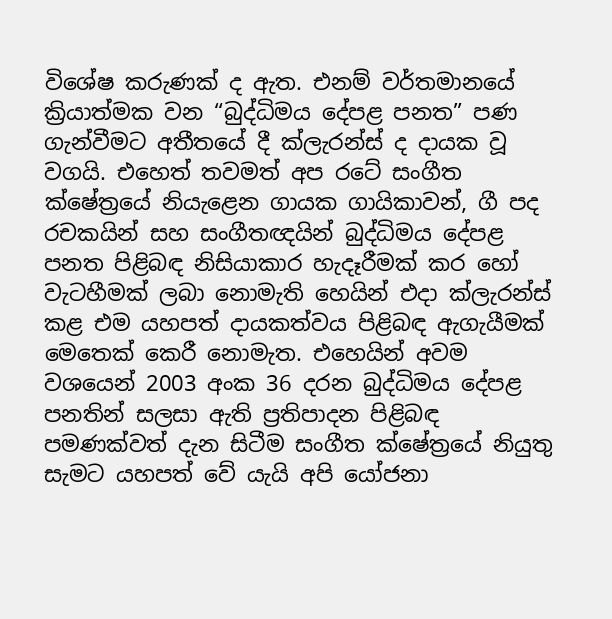විශේෂ කරුණක් ද ඇත. එනම් වර්තමානයේ ක්‍රියාත්මක වන “බුද්ධිමය දේපළ පනත” පණ ගැන්වීමට අතීතයේ දී ක්ලැරන්ස් ද දායක වූ වගයි. එහෙත් තවමත් අප රටේ සංගීත ක්ෂේත්‍රයේ නියැළෙන ගායක ගායිකාවන්, ගී පද රචකයින් සහ සංගීතඥයින් බුද්ධිමය දේපළ පනත පිළිබඳ නිසියාකාර හැදෑරීමක් කර හෝ වැටහීමක් ලබා නොමැති හෙයින් එදා ක්ලැරන්ස් කළ එම යහපත් දායකත්වය පිළිබඳ ඇගැයීමක් මෙතෙක් කෙරී නොමැත. එහෙයින් අවම වශයෙන් 2003 අංක 36 දරන බුද්ධිමය දේපළ පනතින් සලසා ඇති ප්‍රතිපාදන පිළිබඳ පමණක්වත් දැන සිටීම සංගීත ක්ෂේත්‍රයේ නියුතු සැමට යහපත් වේ යැයි අපි යෝජනා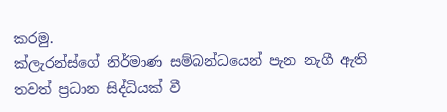කරමු.
ක්ලැරන්ස්ගේ නිර්මාණ සම්බන්ධයෙන් පැන නැගී ඇති තවත් ප්‍රධාන සිද්ධියක් වී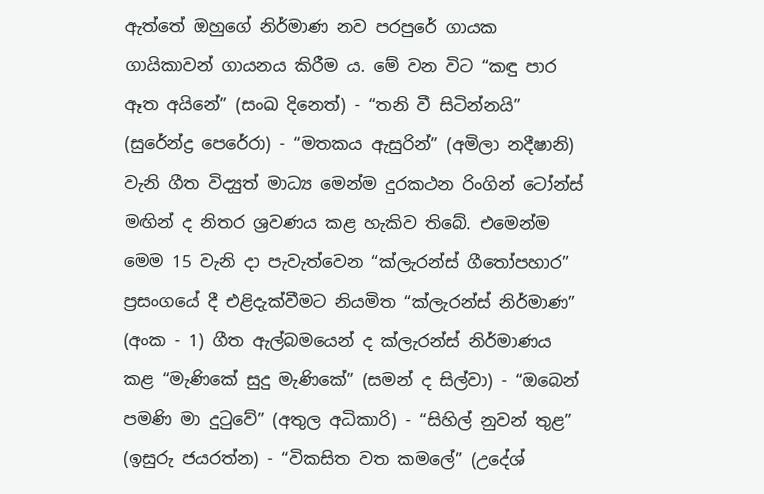ඇත්තේ ඔහුගේ නිර්මාණ නව පරපුරේ ගායක ගායිකාවන් ගායනය කිරීම ය. මේ වන විට “කඳු පාර ඈත අයිනේ” (සංඛ දිනෙත්) - “තනි වී සිටින්නයි” (සුරේන්ද්‍ර පෙරේරා) - “මතකය ඇසුරින්” (අමිලා නදීෂානි) වැනි ගීත විද්‍යුත් මාධ්‍ය මෙන්ම දුරකථන රිංගින් ටෝන්ස් මඟින් ද නිතර ශ්‍රවණය කළ හැකිව තිබේ. එමෙන්ම මෙම 15 වැනි දා පැවැත්වෙන “ක්ලැරන්ස් ගීතෝපහාර” ප්‍රසංගයේ දී එළිදැක්වීමට නියමිත “ක්ලැරන්ස් නිර්මාණ” (අංක - 1) ගීත ඇල්බමයෙන් ද ක්ලැරන්ස් නිර්මාණය කළ “මැණිකේ සුදු මැණිකේ” (සමන් ද සිල්වා) - “ඔබෙන් පමණි මා දුටුවේ” (අතුල අධිකාරි) - “සිහිල් නුවන් තුළ” (ඉසුරු ජයරත්න) - “විකසිත වත කමලේ” (උදේශ්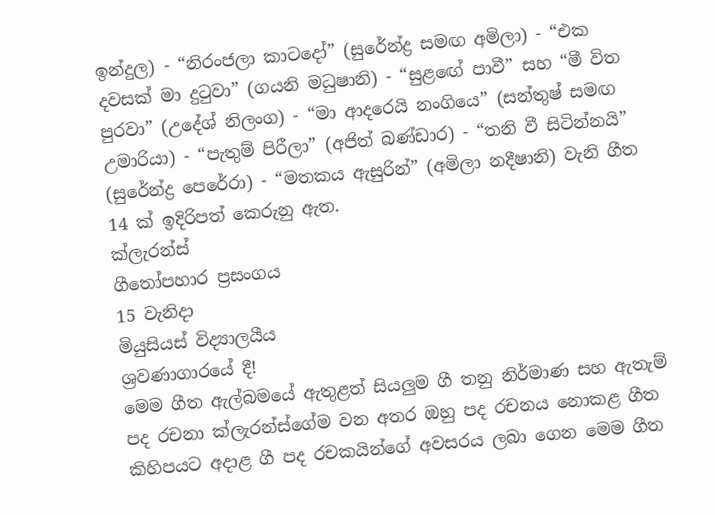ඉන්දුල) - “නිරංජලා කාටදෝ” (සුරේන්ද්‍ර සමඟ අමිලා) - “එක දවසක් මා දුටුවා” (ගයනි මධුෂානි) - “සුළඟේ පාවී” සහ “මී විත පුරවා” (උදේශ් නිලංග) - “මා ආදරෙයි නංගියෙ” (සන්තුෂ් සමඟ උමාරියා) - “පැතුම් පිරීලා” (අජිත් බණ්ඩාර) - “තනි වී සිටින්නයි” (සුරේන්ද්‍ර පෙරේරා) - “මතකය ඇසුරින්” (අමිලා නදීෂානි) වැනි ගීත 14 ක් ඉදිරිපත් කෙරුනු ඇත.
ක්ලැරන්ස්
ගීතෝපහාර ප්‍රසංගය
15 වැනිදා
මියුසියස් විද්‍යාලයීය
ශ්‍රවණාගාරයේ දී!
මෙම ගීත ඇල්බමයේ ඇතුළත් සියලුම ගී තනු නිර්මාණ සහ ඇතැම් පද රචනා ක්ලැරන්ස්ගේම වන අතර ඔහු පද රචනය නොකළ ගීත කිහිපයට අදාළ ගී පද රචකයින්ගේ අවසරය ලබා ගෙන මෙම ගීත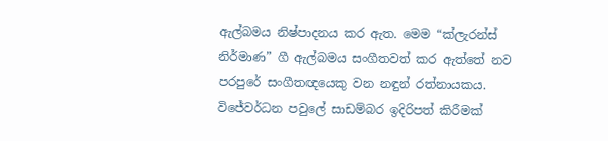ඇල්බමය නිෂ්පාදනය කර ඇත. මෙම “ක්ලැරන්ස් නිර්මාණ” ගී ඇල්බමය සංගීතවත් කර ඇත්තේ නව පරපුරේ සංගීතඥයෙකු වන නඳුන් රත්නායකය.
විජේවර්ධන පවුලේ සාඩම්බර ඉදිරිපත් කිරීමක්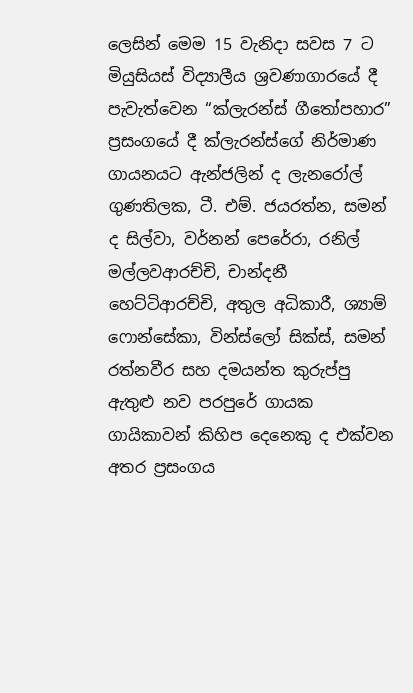ලෙසින් මෙම 15 වැනිදා සවස 7 ට මියුසියස් විද්‍යාලීය ශ්‍රවණාගාරයේ දී පැවැත්වෙන “ක්ලැරන්ස් ගීතෝපහාර” ප්‍රසංගයේ දී ක්ලැරන්ස්ගේ නිර්මාණ ගායනයට ඇන්ජලින් ද ලැනරෝල් ගුණතිලක, ටී. එම්. ජයරත්න, සමන් ද සිල්වා, වර්නන් පෙරේරා, රනිල් මල්ලවආරච්චි, චාන්දනී හෙට්ටිආරච්චි, අතුල අධිකාරී, ශ්‍යාම් ෆොන්සේකා, වින්ස්ලෝ සික්ස්, සමන් රත්නවීර සහ දමයන්ත කුරුප්පු ඇතුළු නව පරපුරේ ගායක ගායිකාවන් කිහිප දෙනෙකු ද එක්වන අතර ප්‍රසංගය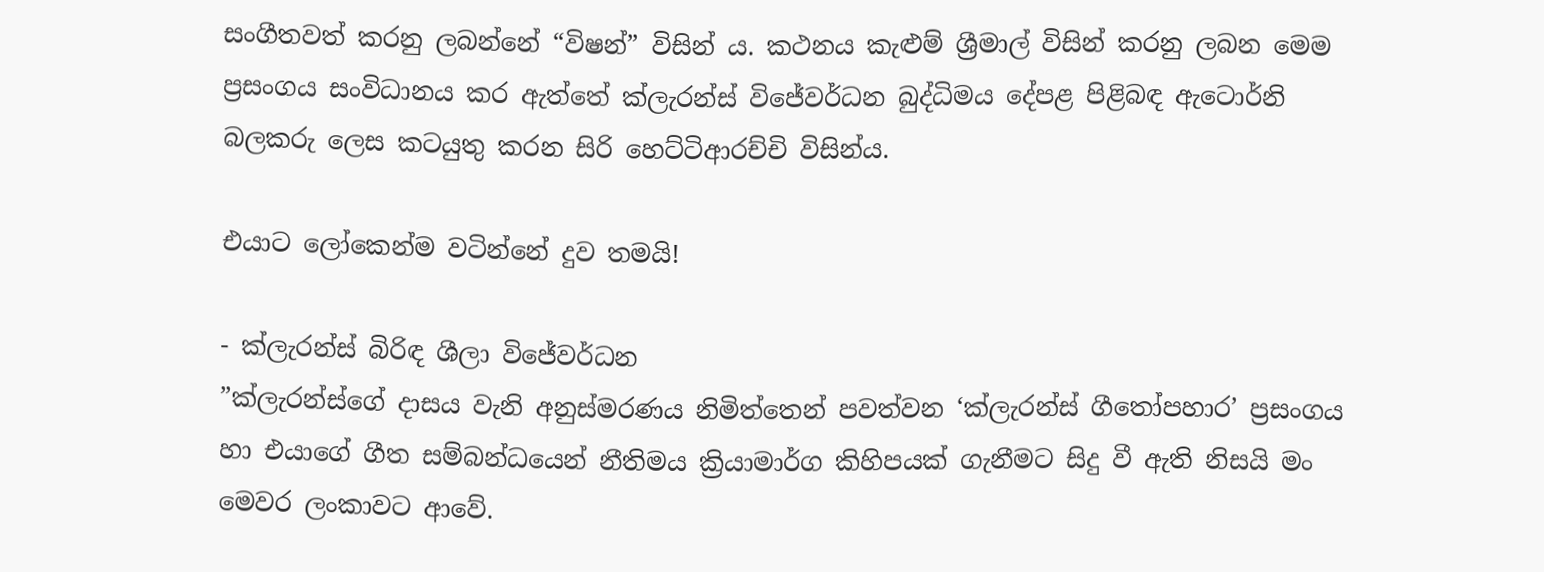සංගීතවත් කරනු ලබන්නේ “විෂන්” විසින් ය. කථනය කැළුම් ශ්‍රීමාල් විසින් කරනු ලබන මෙම ප්‍රසංගය සංවිධානය කර ඇත්තේ ක්ලැරන්ස් විජේවර්ධන බුද්ධිමය දේපළ පිළිබඳ ඇටොර්නි බලකරු ලෙස කටයුතු කරන සිරි හෙට්ටිආරච්චි විසින්ය.

එයාට ලෝකෙන්ම වටින්නේ දුව තමයි!

- ක්ලැරන්ස් බිරිඳ ශීලා විජේවර්ධන
”ක්ලැරන්ස්ගේ දාසය වැනි අනුස්මරණය නිමිත්තෙන් පවත්වන ‘ක්ලැරන්ස් ගීතෝපහාර’ ප්‍රසංගය හා එයාගේ ගීත සම්බන්ධයෙන් නීතිමය ක්‍රියාමාර්ග කිහිපයක් ගැනීමට සිදු වී ඇති නිසයි මං මෙවර ලංකාවට ආවේ.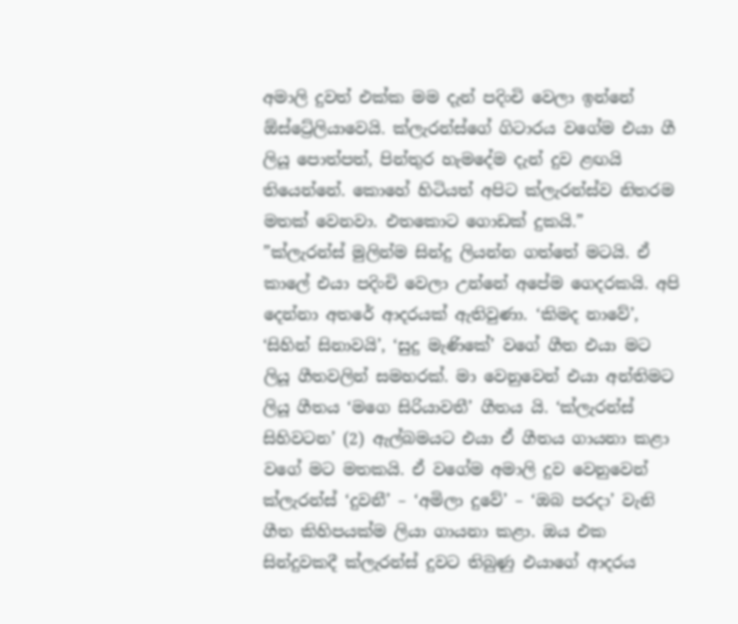අමාලි දුවත් එක්ක මම දැන් පදිංචි වෙලා ඉන්නේ ඕස්ට්‍රේලියාවෙයි. ක්ලැරන්ස්ගේ ගිටාරය වගේම එයා ගී ලියූ පොත්පත්, පින්තුර හැමදේම දැන් දුව ළඟයි තියෙන්නේ. කොහේ හිටියත් අපිට ක්ලැරන්ස්ව නිතරම මතක් වෙනවා. එතකොට ගොඩක් දුකයි.”
”ක්ලැරන්ස් මුලින්ම සින්දු ලියන්න ගත්තේ මටයි. ඒ කාලේ එයා පදිංචි වෙලා උන්නේ අපේම ගෙදරකයි. අපි දෙන්නා අතරේ ආදරයක් ඇතිවුණා. ‘කිමද නාවේ’, ‘සිහින් සිනාවයි’, ‘සුදු මැණිකේ’ වගේ ගීත එයා මට ලියූ ගීතවලින් සමහරක්. මා වෙනුවෙන් එයා අන්තිමට ලියූ ගීතය ‘මගෙ සිරියාවතී’ ගීතය යි. ‘ක්ලැරන්ස් සිහිවටන’ (2) ඇල්බමයට එයා ඒ ගීතය ගායනා කළා වගේ මට මතකයි. ඒ වගේම අමාලි දුව වෙනුවෙන් ක්ලැරන්ස් ‘දුවනී’ – ‘අමිලා දුවේ’ – ‘ඔබ පරදා’ වැනි ගීත කිහිපයක්ම ලියා ගායනා කළා. ඔය එක සින්දුවකදී ක්ලැරන්ස් දුවට තිබුණු එයාගේ ආදරය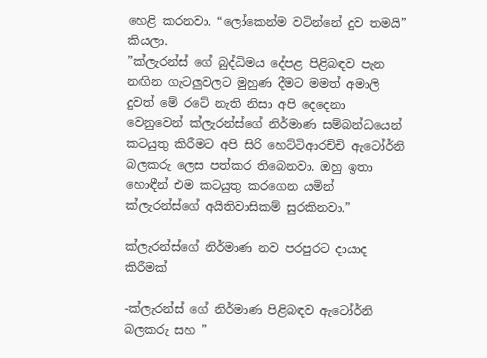හෙළි කරනවා. “ලෝකෙන්ම වටින්නේ දුව තමයි” කියලා.
”ක්ලැරන්ස් ගේ බුද්ධිමය දේපළ පිළිබඳව පැන නඟින ගැටලුවලට මුහුණ දීමට මමත් අමාලි දුවත් මේ රටේ නැති නිසා අපි දෙදෙනා වෙනුවෙන් ක්ලැරන්ස්ගේ නිර්මාණ සම්බන්ධයෙන් කටයුතු කිරීමට අපි සිරි හෙට්ටිආරච්චි ඇටෝර්නි බලකරු ලෙස පත්කර තිබෙනවා. ඔහු ඉතා හොඳීන් එම කටයුතු කරගෙන යමින් ක්ලැරන්ස්ගේ අයිතිවාසිකම් සුරකිනවා.”

ක්ලැරන්ස්ගේ නිර්මාණ නව පරපුරට දායාද කිරීමක්

-ක්ලැරන්ස් ගේ නිර්මාණ පිළිබඳව ඇටෝර්නි බලකරු සහ ”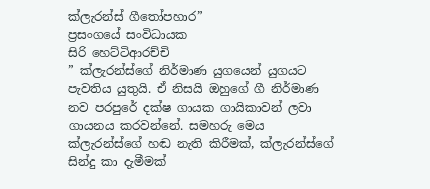ක්ලැරන්ස් ගීතෝපහාර”
ප්‍රසංගයේ සංවිධායක
සිරි හෙට්ටිආරච්චි
” ක්ලැරන්ස්ගේ නිර්මාණ යුගයෙන් යුගයට පැවතිය යුතුයි. ඒ නිසයි ඔහුගේ ගී නිර්මාණ නව පරපුරේ දක්ෂ ගායක ගායිකාවන් ලවා ගායනය කරවන්නේ. සමහරු මෙය ක්ලැරන්ස්ගේ හඬ නැති කිරීමක්, ක්ලැරන්ස්ගේ සින්දු කා දැමීමක්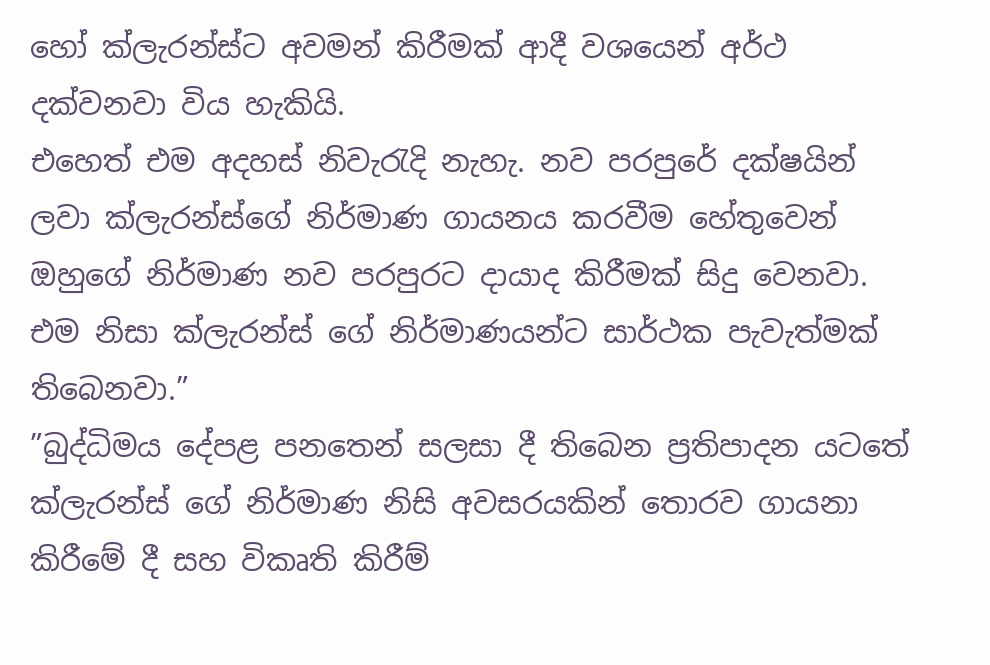හෝ ක්ලැරන්ස්ට අවමන් කිරීමක් ආදී වශයෙන් අර්ථ දක්වනවා විය හැකියි.
එහෙත් එම අදහස් නිවැරැදි නැහැ. නව පරපුරේ දක්ෂයින් ලවා ක්ලැරන්ස්ගේ නිර්මාණ ගායනය කරවීම හේතුවෙන් ඔහුගේ නිර්මාණ නව පරපුරට දායාද කිරීමක් සිදු වෙනවා. එම නිසා ක්ලැරන්ස් ගේ නිර්මාණයන්ට සාර්ථක පැවැත්මක් තිබෙනවා.”
”බුද්ධිමය දේපළ පනතෙන් සලසා දී තිබෙන ප්‍රතිපාදන යටතේ ක්ලැරන්ස් ගේ නිර්මාණ නිසි අවසරයකින් තොරව ගායනා කිරීමේ දී සහ විකෘති කිරීම්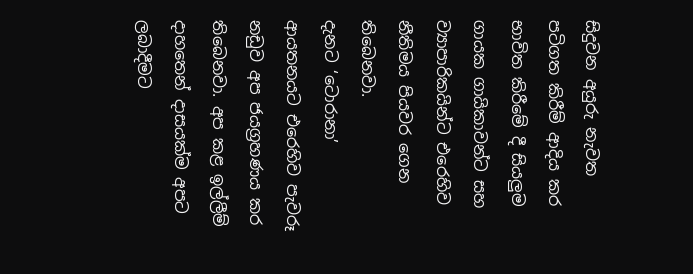සිදුවන අයුරු නැවත පටිගත කිරීම් ආදිය කර භාවිත කිරීමේ දී සියලුම ගායක ගායිකාවන්ට සහ ව්‍යාපාරිකයින්ට එරෙහිව නීතිමය පියවර ගෙන තිබෙනවා.
දැනට ‘ටොරානා’ ආයතනයට එරෙහිව පැවරූ නඩුව අප ජයග්‍රහණය කර තිබෙනවා. අප කළ ඉල්ලීම් දාහතෙන් දාසයක්ම අපට ලබාදීමට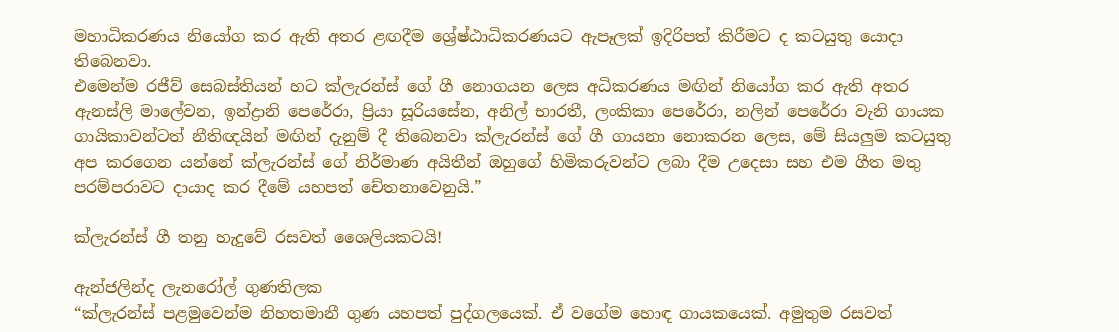මහාධිකරණය නියෝග කර ඇති අතර ළඟදීම ශ්‍රේෂ්ඨාධිකරණයට ඇපෑලක් ඉදිරිපත් කිරීමට ද කටයුතු යොදා තිබෙනවා.
එමෙන්ම රජීව් සෙබස්තියන් හට ක්ලැරන්ස් ගේ ගී නොගයන ලෙස අධිකරණය මඟින් නියෝග කර ඇති අතර ඇනස්ලි මාලේවන, ඉන්ද්‍රානි පෙරේරා, ප්‍රියා සූරියසේන, අනිල් භාරතී, ලංකිකා පෙරේරා, නලින් පෙරේරා වැනි ගායක ගායිකාවන්ටත් නීතිඥයින් මඟින් දැනුම් දී තිබෙනවා ක්ලැරන්ස් ගේ ගී ගායනා නොකරන ලෙස, මේ සියලුම කටයුතු අප කරගෙන යන්නේ ක්ලැරන්ස් ගේ නිර්මාණ අයිතීන් ඔහුගේ හිමිකරුවන්ට ලබා දීම උදෙසා සහ එම ගීත මතු පරම්පරාවට දායාද කර දීමේ යහපත් චේතනාවෙනුයි.”

ක්ලැරන්ස් ගී තනු හැදුවේ රසවත් ශෛලියකටයි!

ඇන්ජලින්ද ලැනරෝල් ගුණතිලක
“ක්ලැරන්ස් පළමුවෙන්ම නිහතමානී ගුණ යහපත් පුද්ගලයෙක්. ඒ වගේම හොඳ ගායකයෙක්. අමුතුම රසවත්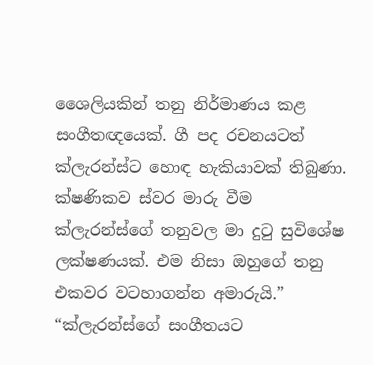ශෛලියකින් තනු නිර්මාණය කළ සංගීතඥයෙක්. ගී පද රචනයටත් ක්ලැරන්ස්ට හොඳ හැකියාවක් තිබුණා.
ක්ෂණිකව ස්වර මාරු වීම ක්ලැරන්ස්ගේ තනුවල මා දුටු සුවිශේෂ ලක්ෂණයක්. එම නිසා ඔහුගේ තනු එකවර වටහාගන්න අමාරුයි.”
“ක්ලැරන්ස්ගේ සංගීතයට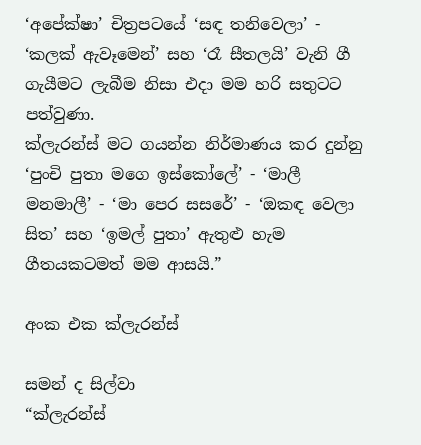‘අපේක්ෂා’ චිත්‍රපටයේ ‘සඳ තනිවෙලා’ - ‘කලක් ඇවෑමෙන්’ සහ ‘රෑ සීතලයි’ වැනි ගී ගැයීමට ලැබීම නිසා එදා මම හරි සතුටට පත්වුණා.
ක්ලැරන්ස් මට ගයන්න නිර්මාණය කර දුන්නු ‘පුංචි පුතා මගෙ ඉස්කෝලේ’ - ‘මාලී මනමාලී’ - ‘මා පෙර සසරේ’ - ‘ඔකඳ වෙලා සිත’ සහ ‘ඉමල් පුතා’ ඇතුළු හැම ගීතයකටමත් මම ආසයි.”

අංක එක ක්ලැරන්ස්

සමන් ද සිල්වා
“ක්ලැරන්ස්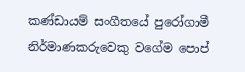කණ්ඩායම් සංගීතයේ පුරෝගාමී නිර්මාණකරුවෙකු වගේම පොප්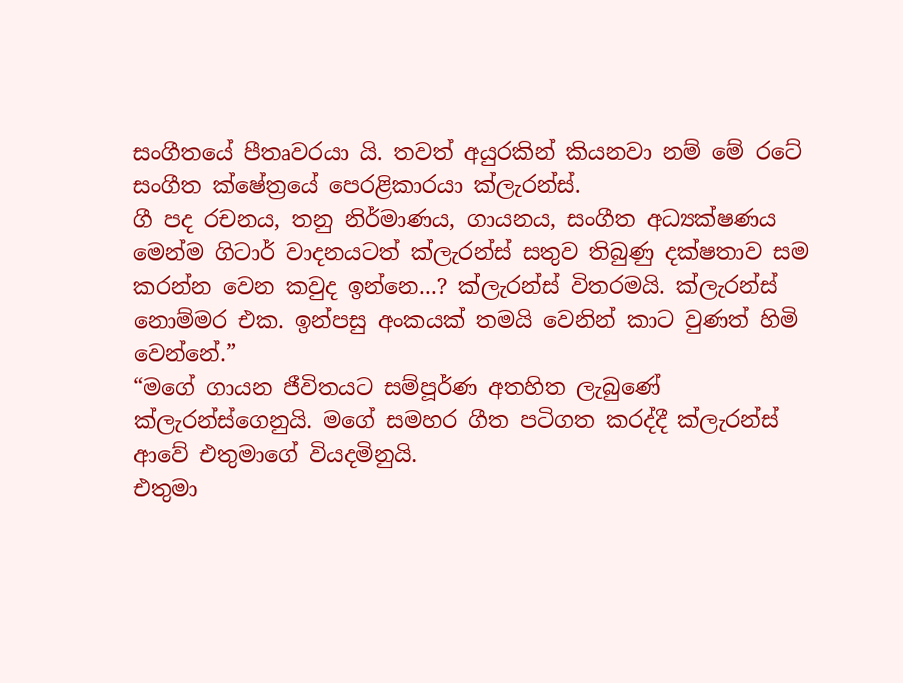සංගීතයේ පීතෘවරයා යි. තවත් අයුරකින් කියනවා නම් මේ රටේ සංගීත ක්ෂේත්‍රයේ පෙරළිකාරයා ක්ලැරන්ස්.
ගී පද රචනය, තනු නිර්මාණය, ගායනය, සංගීත අධ්‍යක්ෂණය මෙන්ම ගිටාර් වාදනයටත් ක්ලැරන්ස් සතුව තිබුණු දක්ෂතාව සම කරන්න වෙන කවුද ඉන්නෙ...? ක්ලැරන්ස් විතරමයි. ක්ලැරන්ස් නොම්මර එක. ඉන්පසු අංකයක් තමයි වෙනින් කාට වුණත් හිමි වෙන්නේ.”
“මගේ ගායන ජීවිතයට සම්පූර්ණ අතහිත ලැබුණේ ක්ලැරන්ස්ගෙනුයි. මගේ සමහර ගීත පටිගත කරද්දී ක්ලැරන්ස් ආවේ එතුමාගේ වියදමිනුයි.
එතුමා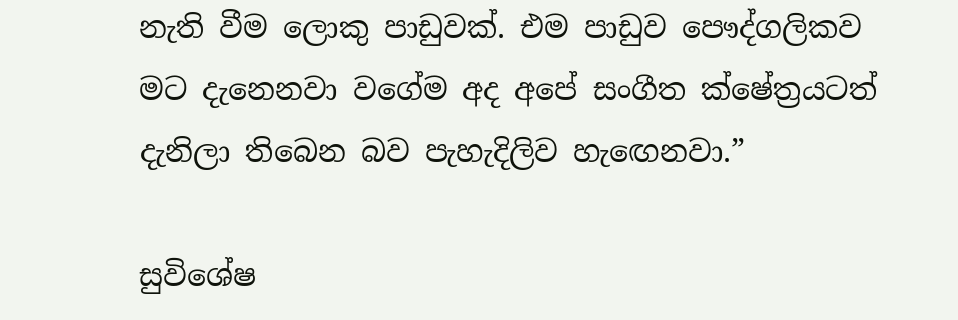නැති වීම ලොකු පාඩුවක්. එම පාඩුව පෞද්ගලිකව මට දැනෙනවා වගේම අද අපේ සංගීත ක්ෂේත්‍රයටත් දැනිලා තිබෙන බව පැහැදිලිව හැඟෙනවා.”

සුවිශේෂ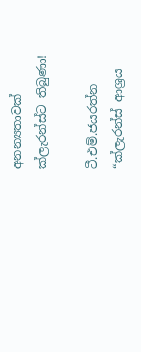අනන්‍යතාවක් ක්ලැරන්ස්ට තිබුණා!

ටී.එම්.ජයරත්න
“ක්ලැරන්ස් ආශ්‍රය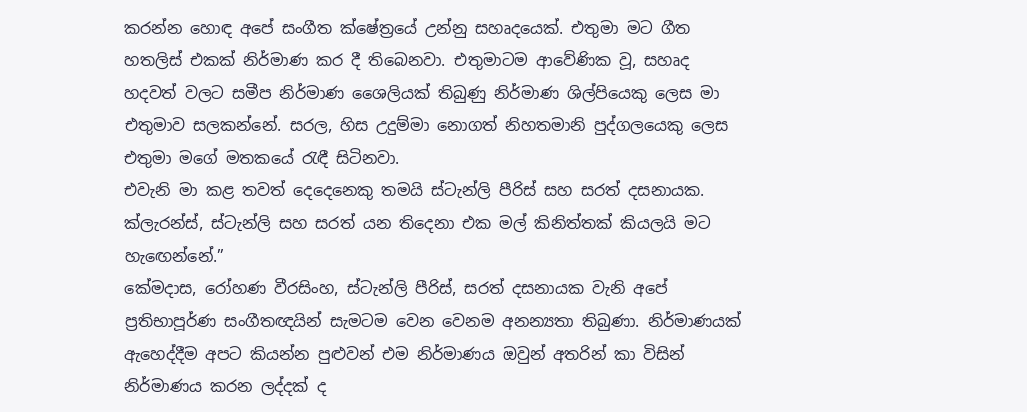කරන්න හොඳ අපේ සංගීත ක්ෂේත්‍රයේ උන්නු සහෘදයෙක්. එතුමා මට ගීත හතලිස් එකක් නිර්මාණ කර දී තිබෙනවා. එතුමාටම ආවේණික වූ, සහෘද හදවත් වලට සමීප නිර්මාණ ශෛලියක් තිබුණු නිර්මාණ ශිල්පියෙකු ලෙස මා එතුමාව සලකන්නේ. සරල, හිස උදුම්මා නොගත් නිහතමානි පුද්ගලයෙකු ලෙස එතුමා මගේ මතකයේ රැඳී සිටිනවා.
එවැනි මා කළ තවත් දෙදෙනෙකු තමයි ස්ටැන්ලි පීරිස් සහ සරත් දසනායක. ක්ලැරන්ස්, ස්ටැන්ලි සහ සරත් යන තිදෙනා එක මල් කිනිත්තක් කියලයි මට හැඟෙන්නේ.”
කේමදාස, රෝහණ වීරසිංහ, ස්ටැන්ලි පීරිස්, සරත් දසනායක වැනි අපේ ප්‍රතිභාපූර්ණ සංගීතඥයින් සැමටම වෙන වෙනම අනන්‍යතා තිබුණා. නිර්මාණයක් ඇහෙද්දීම අපට කියන්න පුළුවන් එම නිර්මාණය ඔවුන් අතරින් කා විසින් නිර්මාණය කරන ලද්දක් ද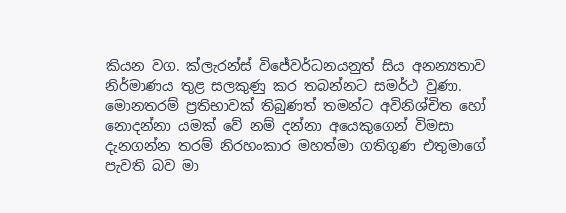කියන වග. ක්ලැරන්ස් විජේවර්ධනයනුත් සිය අනන්‍යතාව නිර්මාණය තුළ සලකුණු කර තබන්නට සමර්ථ වුණා.
මොනතරම් ප්‍රතිභාවක් තිබුණත් තමන්ට අවිනිශ්චිත හෝ නොදන්නා යමක් වේ නම් දන්නා අයෙකුගෙන් විමසා දැනගන්න තරම් නිරහංකාර මහත්මා ගතිගුණ එතුමාගේ පැවති බව මා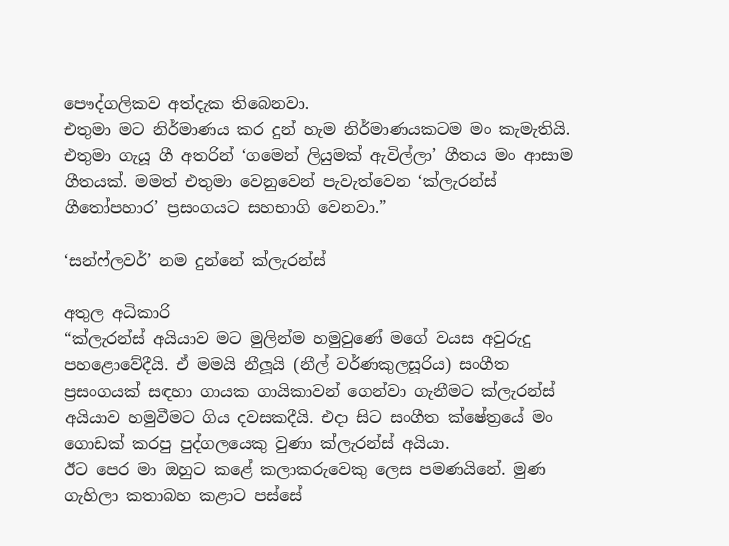පෞද්ගලිකව අත්දැක තිබෙනවා.
එතුමා මට නිර්මාණය කර දුන් හැම නිර්මාණයකටම මං කැමැතියි. එතුමා ගැයූ ගී අතරින් ‘ගමෙන් ලියුමක් ඇවිල්ලා’ ගීතය මං ආසාම ගීතයක්. මමත් එතුමා වෙනුවෙන් පැවැත්වෙන ‘ක්ලැරන්ස් ගීතෝපහාර’ ප්‍රසංගයට සහභාගි වෙනවා.”

‘සන්ෆ්ලවර්’ නම දුන්නේ ක්ලැරන්ස්

අතුල අධිකාරි
“ක්ලැරන්ස් අයියාව මට මුලින්ම හමුවුණේ මගේ වයස අවුරුදු පහළොවේදීයි. ඒ මමයි නීලූයි (නීල් වර්ණකුලසූරිය) සංගීත ප්‍රසංගයක් සඳහා ගායක ගායිකාවන් ගෙන්වා ගැනීමට ක්ලැරන්ස් අයියාව හමුවීමට ගිය දවසකදීයි. එදා සිට සංගීත ක්ෂේත්‍රයේ මං ගොඩක් කරපු පුද්ගලයෙකු වුණා ක්ලැරන්ස් අයියා.
ඊට පෙර මා ඔහුට කළේ කලාකරුවෙකු ලෙස පමණයිනේ. මුණ ගැහිලා කතාබහ කළාට පස්සේ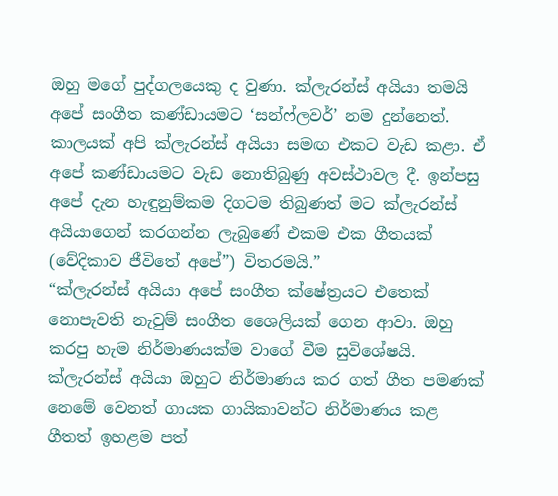ඔහු මගේ පුද්ගලයෙකු ද වුණා. ක්ලැරන්ස් අයියා තමයි අපේ සංගීත කණ්ඩායමට ‘සන්ෆ්ලවර්’ නම දුන්නෙත්.
කාලයක් අපි ක්ලැරන්ස් අයියා සමඟ එකට වැඩ කළා. ඒ අපේ කණ්ඩායමට වැඩ නොතිබුණු අවස්ථාවල දී. ඉන්පසු අපේ දැන හැඳුනුම්කම දිගටම තිබුණත් මට ක්ලැරන්ස් අයියාගෙන් කරගන්න ලැබුණේ එකම එක ගීතයක් (වේදිකාව ජීවිතේ අපේ”) විතරමයි.”
“ක්ලැරන්ස් අයියා අපේ සංගීත ක්ෂේත්‍රයට එතෙක් නොපැවති නැවුම් සංගීත ශෛලියක් ගෙන ආවා. ඔහු කරපු හැම නිර්මාණයක්ම වාගේ වීම සුවිශේෂයි.
ක්ලැරන්ස් අයියා ඔහුට නිර්මාණය කර ගත් ගීත පමණක් නෙමේ වෙනත් ගායක ගායිකාවන්ට නිර්මාණය කළ ගීතත් ඉහළම පත්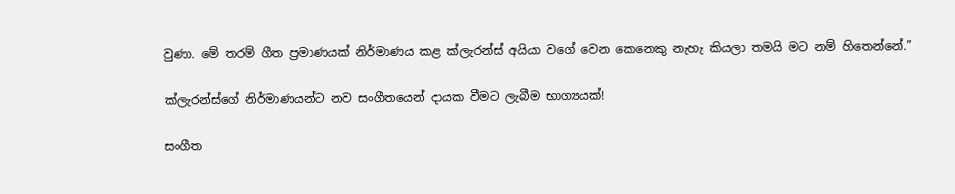වුණා. මේ තරම් ගීත ප්‍රමාණයක් නිර්මාණය කළ ක්ලැරන්ස් අයියා වගේ වෙන කෙනෙකු නැහැ කියලා තමයි මට නම් හිතෙන්නේ.”

ක්ලැරන්ස්ගේ නිර්මාණයන්ට නව සංගීතයෙන් දායක වීමට ලැබීම භාග්‍යයක්!

සංගීත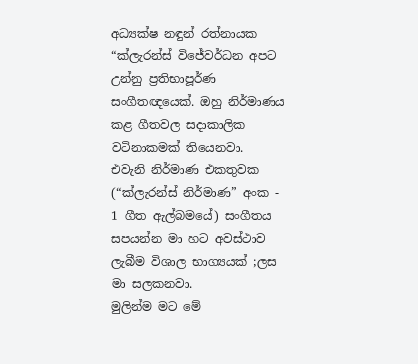අධ්‍යක්ෂ නඳුන් රත්නායක
“ක්ලැරන්ස් විජේවර්ධන අපට උන්නු ප්‍රතිභාපූර්ණ සංගීතඥයෙක්. ඔහු නිර්මාණය කළ ගීතවල සදාකාලික වටිනාකමක් තියෙනවා.
එවැනි නිර්මාණ එකතුවක (“ක්ලැරන්ස් නිර්මාණ” අංක - 1 ගීත ඇල්බමයේ) සංගීතය සපයන්න මා හට අවස්ථාව ලැබීම විශාල භාග්‍යයක් ;ලස මා සලකනවා.
මුලින්ම මට මේ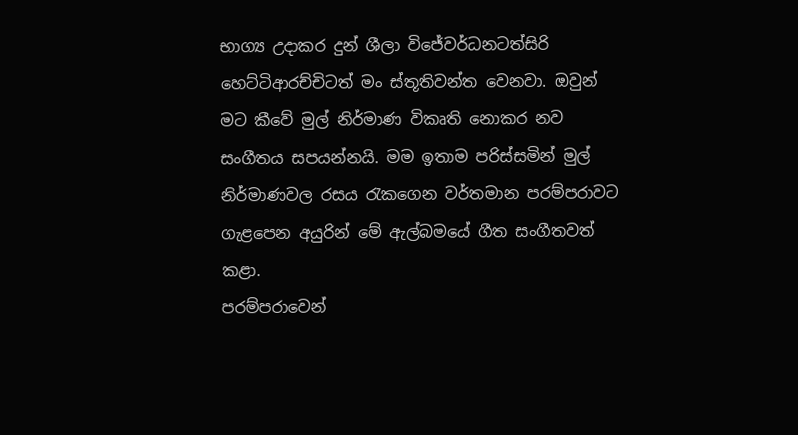භාග්‍ය උදාකර දුන් ශීලා විජේවර්ධනටත්සිරි හෙට්ටිආරච්චිටත් මං ස්තූතිවන්ත වෙනවා. ඔවුන් මට කීවේ මුල් නිර්මාණ විකෘති නොකර නව සංගීතය සපයන්නයි. මම ඉතාම පරිස්සමින් මුල් නිර්මාණවල රසය රැකගෙන වර්තමාන පරම්පරාවට ගැළපෙන අයුරින් මේ ඇල්බමයේ ගීත සංගීතවත් කළා.
පරම්පරාවෙන්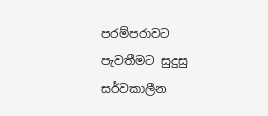පරම්පරාවට පැවතීමට සුදුසු සර්වකාලීන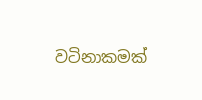වටිනාකමක්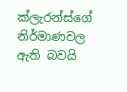ක්ලැරන්ස්ගේ නිර්මාණවල ඇති බවයි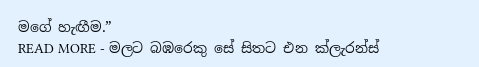මගේ හැඟීම.”
READ MORE - මලට බඹරෙකු සේ සිතට එන ක්ලැරන්ස්